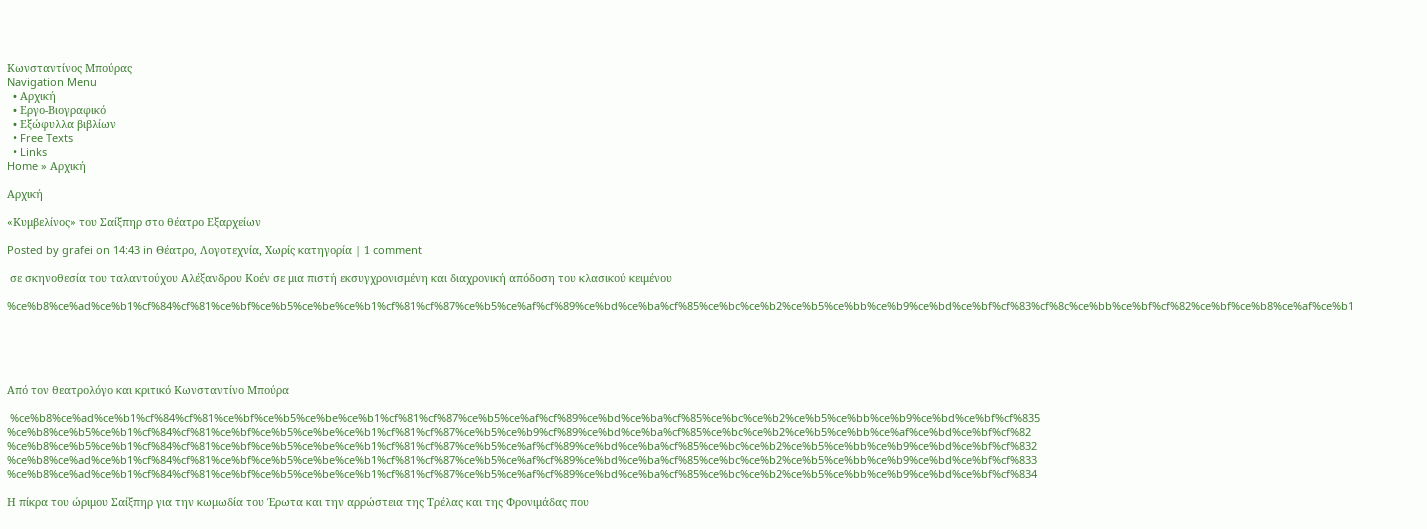Κωνσταντίνος Μπούρας
Navigation Menu
  • Αρχική
  • Εργο-Βιογραφικό
  • Εξώφυλλα βιβλίων
  • Free Texts
  • Links
Home » Αρχική

Αρχική

«Κυμβελίνος» του Σαίξπηρ στο θέατρο Εξαρχείων

Posted by grafei on 14:43 in Θέατρο, Λογοτεχνία, Χωρίς κατηγορία | 1 comment

 σε σκηνοθεσία του ταλαντούχου Αλέξανδρου Κοέν σε μια πιστή εκσυγχρονισμένη και διαχρονική απόδοση του κλασικού κειμένου

%ce%b8%ce%ad%ce%b1%cf%84%cf%81%ce%bf%ce%b5%ce%be%ce%b1%cf%81%cf%87%ce%b5%ce%af%cf%89%ce%bd%ce%ba%cf%85%ce%bc%ce%b2%ce%b5%ce%bb%ce%b9%ce%bd%ce%bf%cf%83%cf%8c%ce%bb%ce%bf%cf%82%ce%bf%ce%b8%ce%af%ce%b1





Από τον θεατρολόγο και κριτικό Κωνσταντίνο Μπούρα

 %ce%b8%ce%ad%ce%b1%cf%84%cf%81%ce%bf%ce%b5%ce%be%ce%b1%cf%81%cf%87%ce%b5%ce%af%cf%89%ce%bd%ce%ba%cf%85%ce%bc%ce%b2%ce%b5%ce%bb%ce%b9%ce%bd%ce%bf%cf%835 %ce%b8%ce%b5%ce%b1%cf%84%cf%81%ce%bf%ce%b5%ce%be%ce%b1%cf%81%cf%87%ce%b5%ce%b9%cf%89%ce%bd%ce%ba%cf%85%ce%bc%ce%b2%ce%b5%ce%bb%ce%af%ce%bd%ce%bf%cf%82 %ce%b8%ce%b5%ce%b1%cf%84%cf%81%ce%bf%ce%b5%ce%be%ce%b1%cf%81%cf%87%ce%b5%ce%af%cf%89%ce%bd%ce%ba%cf%85%ce%bc%ce%b2%ce%b5%ce%bb%ce%b9%ce%bd%ce%bf%cf%832 %ce%b8%ce%ad%ce%b1%cf%84%cf%81%ce%bf%ce%b5%ce%be%ce%b1%cf%81%cf%87%ce%b5%ce%af%cf%89%ce%bd%ce%ba%cf%85%ce%bc%ce%b2%ce%b5%ce%bb%ce%b9%ce%bd%ce%bf%cf%833 %ce%b8%ce%ad%ce%b1%cf%84%cf%81%ce%bf%ce%b5%ce%be%ce%b1%cf%81%cf%87%ce%b5%ce%af%cf%89%ce%bd%ce%ba%cf%85%ce%bc%ce%b2%ce%b5%ce%bb%ce%b9%ce%bd%ce%bf%cf%834

Η πίκρα του ώριμου Σαίξπηρ για την κωμωδία του Έρωτα και την αρρώστεια της Τρέλας και της Φρονιμάδας που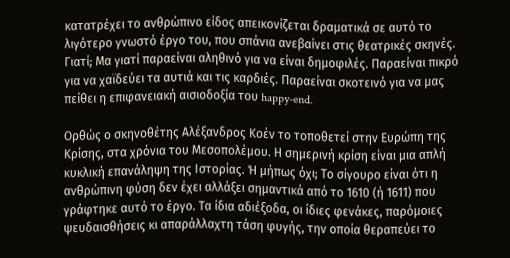κατατρέχει το ανθρώπινο είδος απεικονίζεται δραματικά σε αυτό το λιγότερο γνωστό έργο του, που σπάνια ανεβαίνει στις θεατρικές σκηνές. Γιατί; Μα γιατί παραείναι αληθινό για να είναι δημοφιλές. Παραείναι πικρό για να χαϊδεύει τα αυτιά και τις καρδιές. Παραείναι σκοτεινό για να μας πείθει η επιφανειακή αισιοδοξία του happy-end.

Ορθώς ο σκηνοθέτης Αλέξανδρος Κοέν το τοποθετεί στην Ευρώπη της Κρίσης, στα χρόνια του Μεσοπολέμου. Η σημερινή κρίση είναι μια απλή κυκλική επανάληψη της Ιστορίας. Ή μήπως όχι; Το σίγουρο είναι ότι η ανθρώπινη φύση δεν έχει αλλάξει σημαντικά από το 1610 (ή 1611) που γράφτηκε αυτό το έργο. Τα ίδια αδιέξοδα, οι ίδιες φενάκες, παρόμοιες ψευδαισθήσεις κι απαράλλαχτη τάση φυγής, την οποία θεραπεύει το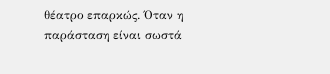θέατρο επαρκώς. Όταν η παράσταση είναι σωστά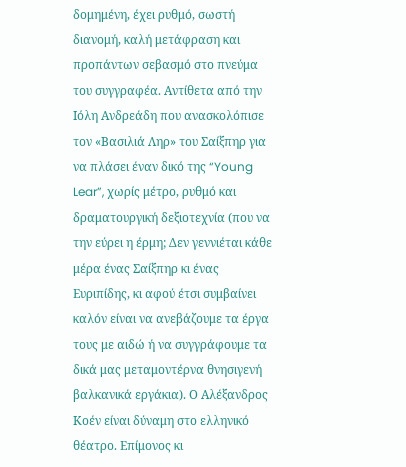δομημένη, έχει ρυθμό, σωστή διανομή, καλή μετάφραση και προπάντων σεβασμό στο πνεύμα του συγγραφέα. Αντίθετα από την Ιόλη Ανδρεάδη που ανασκολόπισε τον «Βασιλιά Ληρ» του Σαίξπηρ για να πλάσει έναν δικό της “Young Lear”, χωρίς μέτρο, ρυθμό και δραματουργική δεξιοτεχνία (που να την εύρει η έρμη; Δεν γεννιέται κάθε μέρα ένας Σαίξπηρ κι ένας Ευριπίδης, κι αφού έτσι συμβαίνει καλόν είναι να ανεβάζουμε τα έργα τους με αιδώ ή να συγγράφουμε τα δικά μας μεταμοντέρνα θνησιγενή βαλκανικά εργάκια). Ο Αλέξανδρος Κοέν είναι δύναμη στο ελληνικό θέατρο. Επίμονος κι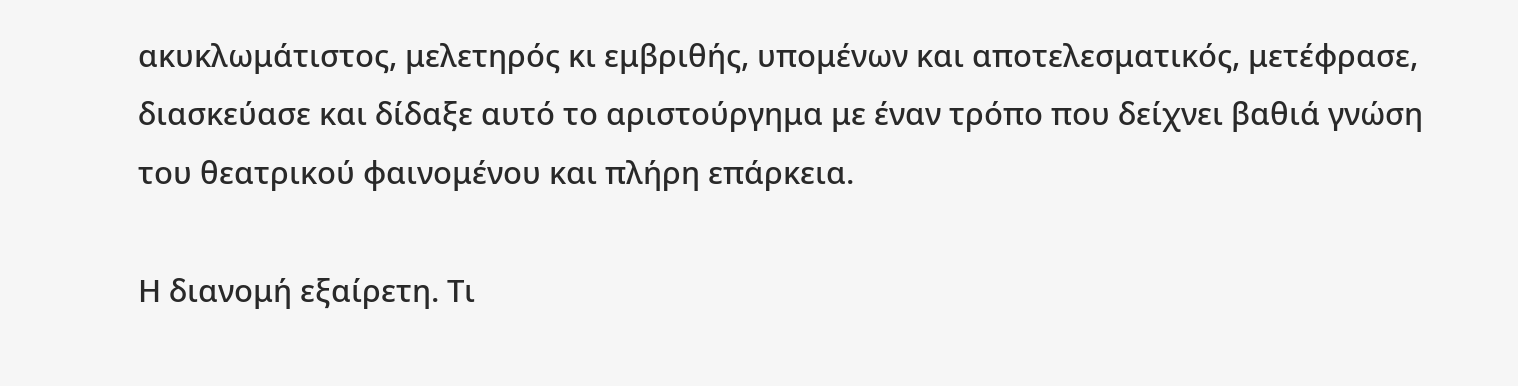ακυκλωμάτιστος, μελετηρός κι εμβριθής, υπομένων και αποτελεσματικός, μετέφρασε, διασκεύασε και δίδαξε αυτό το αριστούργημα με έναν τρόπο που δείχνει βαθιά γνώση του θεατρικού φαινομένου και πλήρη επάρκεια.

Η διανομή εξαίρετη. Τι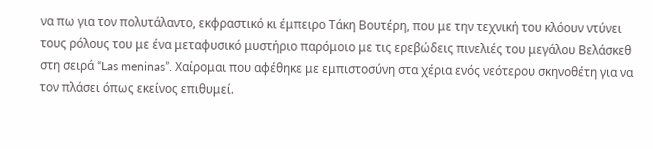να πω για τον πολυτάλαντο, εκφραστικό κι έμπειρο Τάκη Βουτέρη, που με την τεχνική του κλόουν ντύνει τους ρόλους του με ένα μεταφυσικό μυστήριο παρόμοιο με τις ερεβώδεις πινελιές του μεγάλου Βελάσκεθ στη σειρά “Las meninas”. Χαίρομαι που αφέθηκε με εμπιστοσύνη στα χέρια ενός νεότερου σκηνοθέτη για να τον πλάσει όπως εκείνος επιθυμεί.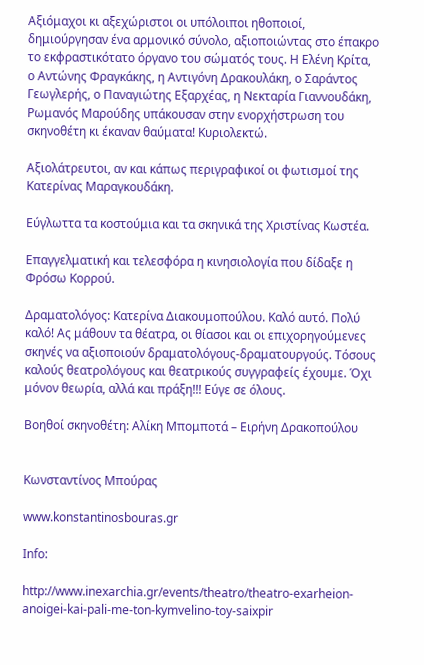Αξιόμαχοι κι αξεχώριστοι οι υπόλοιποι ηθοποιοί, δημιούργησαν ένα αρμονικό σύνολο, αξιοποιώντας στο έπακρο το εκφραστικότατο όργανο του σώματός τους. Η Ελένη Κρίτα, ο Αντώνης Φραγκάκης, η Αντιγόνη Δρακουλάκη, ο Σαράντος Γεωγλερής, ο Παναγιώτης Εξαρχέας, η Νεκταρία Γιαννουδάκη, Ρωμανός Μαρούδης υπάκουσαν στην ενορχήστρωση του σκηνοθέτη κι έκαναν θαύματα! Κυριολεκτώ.

Αξιολάτρευτοι, αν και κάπως περιγραφικοί οι φωτισμοί της Κατερίνας Μαραγκουδάκη.

Εύγλωττα τα κοστούμια και τα σκηνικά της Χριστίνας Κωστέα.

Επαγγελματική και τελεσφόρα η κινησιολογία που δίδαξε η Φρόσω Κορρού.

Δραματολόγος: Κατερίνα Διακουμοπούλου. Καλό αυτό. Πολύ καλό! Ας μάθουν τα θέατρα, οι θίασοι και οι επιχορηγούμενες σκηνές να αξιοποιούν δραματολόγους-δραματουργούς. Τόσους καλούς θεατρολόγους και θεατρικούς συγγραφείς έχουμε. Όχι μόνον θεωρία, αλλά και πράξη!!! Εύγε σε όλους.

Βοηθοί σκηνοθέτη: Αλίκη Μπομποτά – Ειρήνη Δρακοπούλου


Κωνσταντίνος Μπούρας

www.konstantinosbouras.gr

Info:

http://www.inexarchia.gr/events/theatro/theatro-exarheion-anoigei-kai-pali-me-ton-kymvelino-toy-saixpir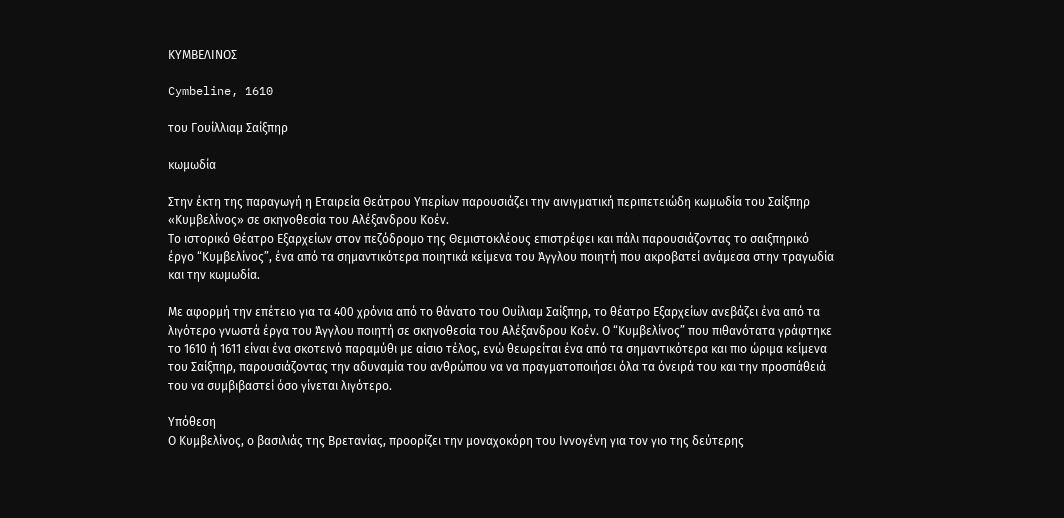ΚΥΜΒΕΛΙΝΟΣ

Cymbeline, 1610

του Γουίλλιαμ Σαίξπηρ

κωμωδία

Στην έκτη της παραγωγή η Εταιρεία Θεάτρου Υπερίων παρουσιάζει την αινιγματική περιπετειώδη κωμωδία του Σαίξπηρ «Κυμβελίνος» σε σκηνοθεσία του Αλέξανδρου Κοέν.
Το ιστορικό Θέατρο Εξαρχείων στον πεζόδρομο της Θεμιστοκλέους επιστρέφει και πάλι παρουσιάζοντας το σαιξπηρικό έργο “Κυμβελίνος”, ένα από τα σημαντικότερα ποιητικά κείμενα του Άγγλου ποιητή που ακροβατεί ανάμεσα στην τραγωδία και την κωμωδία.

Με αφορμή την επέτειο για τα 400 χρόνια από το θάνατο του Ουίλιαμ Σαίξπηρ, το θέατρο Εξαρχείων ανεβάζει ένα από τα λιγότερο γνωστά έργα του Άγγλου ποιητή σε σκηνοθεσία του Αλέξανδρου Κοέν. Ο “Κυμβελίνος” που πιθανότατα γράφτηκε το 1610 ή 1611 είναι ένα σκοτεινό παραμύθι με αίσιο τέλος, ενώ θεωρείται ένα από τα σημαντικότερα και πιο ώριμα κείμενα του Σαίξπηρ, παρουσιάζοντας την αδυναμία του ανθρώπου να να πραγματοποιήσει όλα τα όνειρά του και την προσπάθειά του να συμβιβαστεί όσο γίνεται λιγότερο.

Υπόθεση
Ο Κυμβελίνος, ο βασιλιάς της Βρετανίας, προορίζει την μοναχοκόρη του Ιννογένη για τον γιο της δεύτερης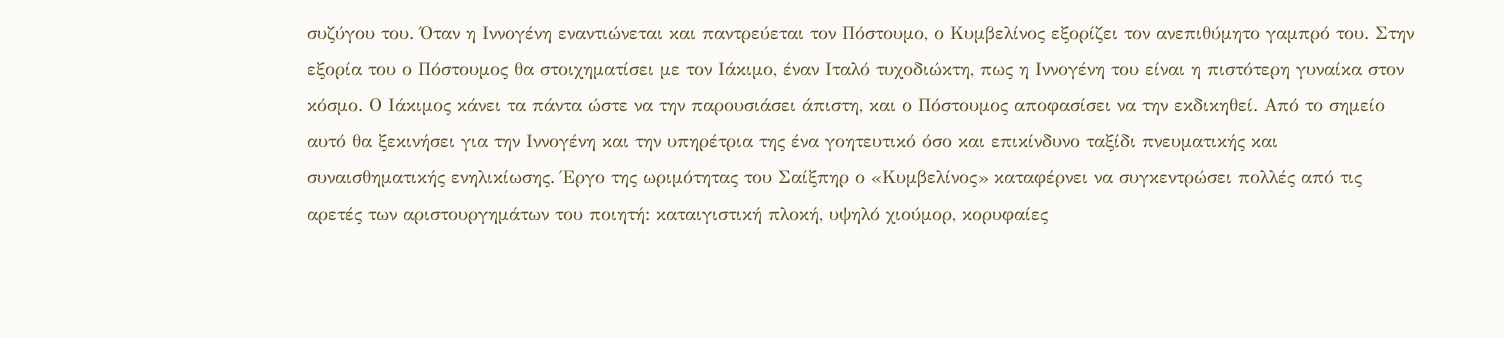συζύγου του. Όταν η Ιννογένη εναντιώνεται και παντρεύεται τον Πόστουμο, ο Κυμβελίνος εξορίζει τον ανεπιθύμητο γαμπρό του. Στην εξορία του ο Πόστουμος θα στοιχηματίσει με τον Ιάκιμο, έναν Ιταλό τυχοδιώκτη, πως η Ιννογένη του είναι η πιστότερη γυναίκα στον κόσμο. Ο Ιάκιμος κάνει τα πάντα ώστε να την παρουσιάσει άπιστη, και ο Πόστουμος αποφασίσει να την εκδικηθεί. Από το σημείο αυτό θα ξεκινήσει για την Ιννογένη και την υπηρέτρια της ένα γοητευτικό όσο και επικίνδυνο ταξίδι πνευματικής και συναισθηματικής ενηλικίωσης. Έργο της ωριμότητας του Σαίξπηρ ο «Κυμβελίνος» καταφέρνει να συγκεντρώσει πολλές από τις αρετές των αριστουργημάτων του ποιητή: καταιγιστική πλοκή, υψηλό χιούμορ, κορυφαίες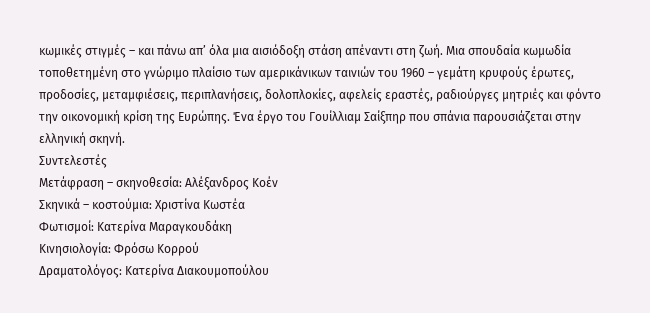κωμικές στιγμές – και πάνω απ’ όλα μια αισιόδοξη στάση απέναντι στη ζωή. Μια σπουδαία κωμωδία τοποθετημένη στο γνώριμο πλαίσιο των αμερικάνικων ταινιών του 1960 – γεμάτη κρυφούς έρωτες, προδοσίες, μεταμφιέσεις, περιπλανήσεις, δολοπλοκίες, αφελείς εραστές, ραδιούργες μητριές και φόντο την οικονομική κρίση της Ευρώπης. Ένα έργο του Γουίλλιαμ Σαίξπηρ που σπάνια παρουσιάζεται στην ελληνική σκηνή.
Συντελεστές
Μετάφραση – σκηνοθεσία: Αλέξανδρος Κοέν
Σκηνικά – κοστούμια: Χριστίνα Κωστέα
Φωτισμοί: Κατερίνα Μαραγκουδάκη
Κινησιολογία: Φρόσω Κορρού
Δραματολόγος: Κατερίνα Διακουμοπούλου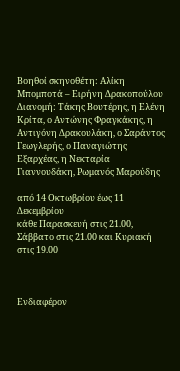Βοηθοί σκηνοθέτη: Αλίκη Μπομποτά – Ειρήνη Δρακοπούλου
Διανομή: Τάκης Βουτέρης, η Ελένη Κρίτα, ο Αντώνης Φραγκάκης, η Αντιγόνη Δρακουλάκη, ο Σαράντος Γεωγλερής, ο Παναγιώτης Εξαρχέας, η Νεκταρία Γιαννουδάκη, Ρωμανός Μαρούδης

από 14 Οκτωβρίου έως 11 Δεκεμβρίου
κάθε Παρασκευή στις 21.00, Σάββατο στις 21.00 και Κυριακή στις 19.00



Ενδιαφέρον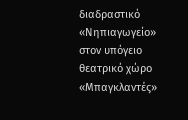διαδραστικό «Νηπιαγωγείο» στον υπόγειο θεατρικό χώρο «Μπαγκλαντές»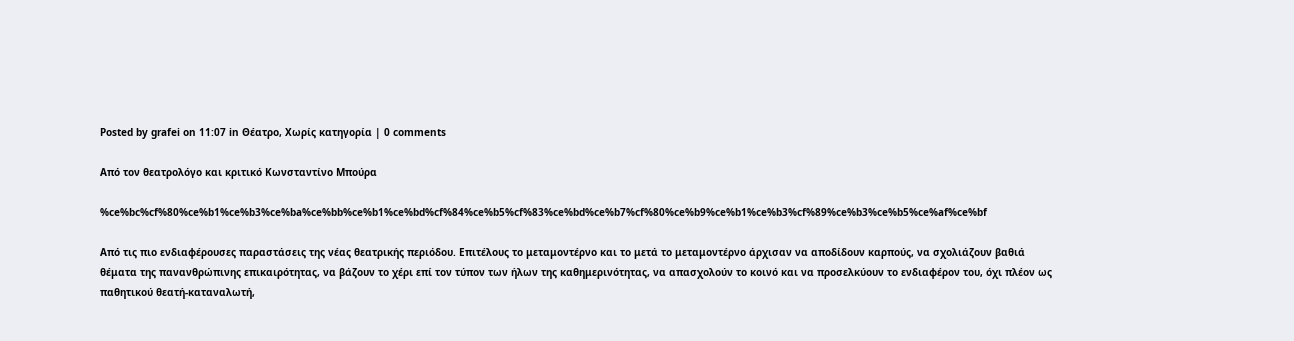Posted by grafei on 11:07 in Θέατρο, Χωρίς κατηγορία | 0 comments

Από τον θεατρολόγο και κριτικό Κωνσταντίνο Μπούρα

%ce%bc%cf%80%ce%b1%ce%b3%ce%ba%ce%bb%ce%b1%ce%bd%cf%84%ce%b5%cf%83%ce%bd%ce%b7%cf%80%ce%b9%ce%b1%ce%b3%cf%89%ce%b3%ce%b5%ce%af%ce%bf

Από τις πιο ενδιαφέρουσες παραστάσεις της νέας θεατρικής περιόδου. Επιτέλους το μεταμοντέρνο και το μετά το μεταμοντέρνο άρχισαν να αποδίδουν καρπούς, να σχολιάζουν βαθιά θέματα της πανανθρώπινης επικαιρότητας, να βάζουν το χέρι επί τον τύπον των ήλων της καθημερινότητας, να απασχολούν το κοινό και να προσελκύουν το ενδιαφέρον του, όχι πλέον ως παθητικού θεατή-καταναλωτή,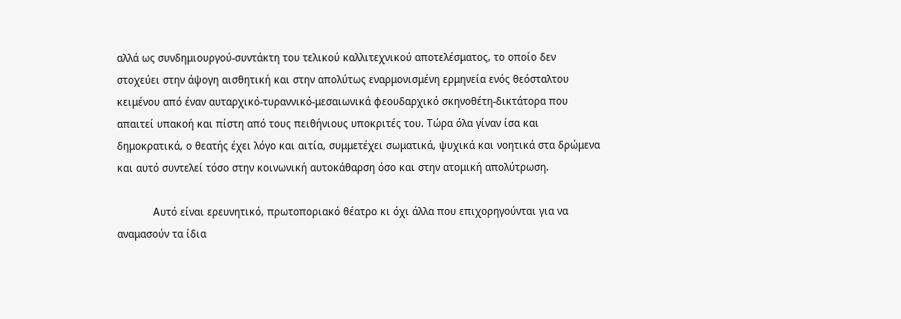αλλά ως συνδημιουργού-συντάκτη του τελικού καλλιτεχνικού αποτελέσματος, το οποίο δεν στοχεύει στην άψογη αισθητική και στην απολύτως εναρμονισμένη ερμηνεία ενός θεόσταλτου κειμένου από έναν αυταρχικό-τυραννικό-μεσαιωνικά φεουδαρχικό σκηνοθέτη-δικτάτορα που απαιτεί υπακοή και πίστη από τους πειθήνιους υποκριτές του. Τώρα όλα γίναν ίσα και δημοκρατικά, ο θεατής έχει λόγο και αιτία, συμμετέχει σωματικά, ψυχικά και νοητικά στα δρώμενα και αυτό συντελεί τόσο στην κοινωνική αυτοκάθαρση όσο και στην ατομική απολύτρωση.

            Αυτό είναι ερευνητικό, πρωτοποριακό θέατρο κι όχι άλλα που επιχορηγούνται για να αναμασούν τα ίδια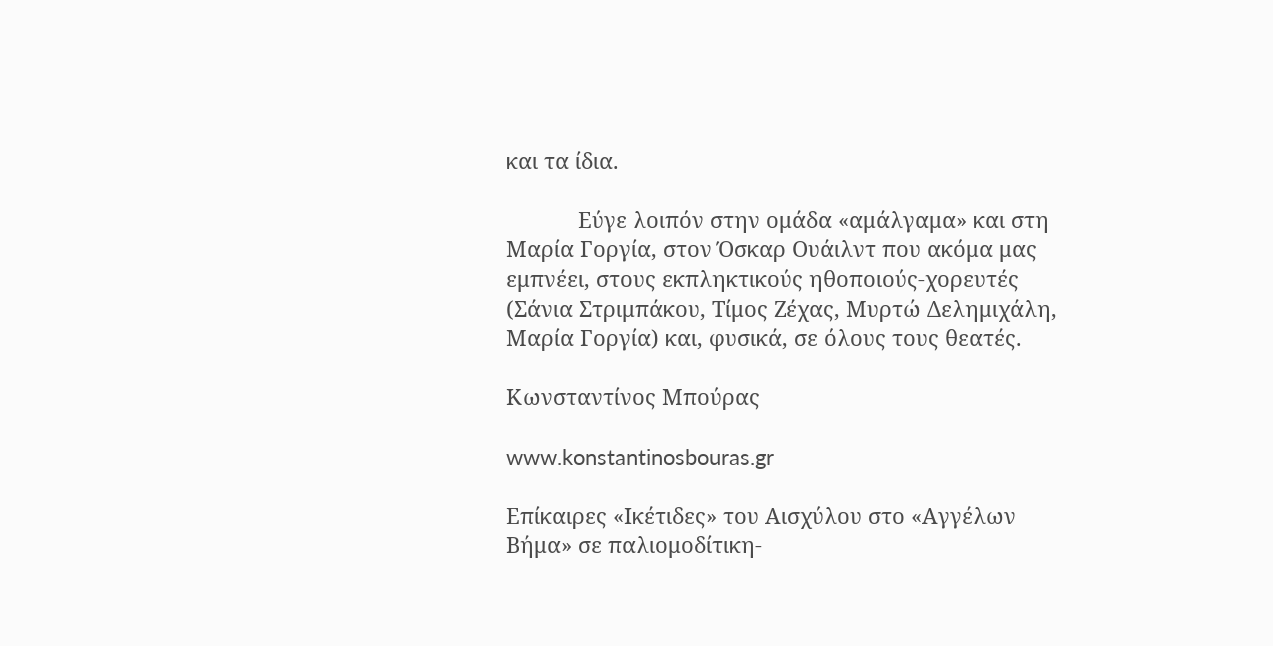και τα ίδια.

            Εύγε λοιπόν στην ομάδα «αμάλγαμα» και στη Μαρία Γοργία, στον Όσκαρ Ουάιλντ που ακόμα μας εμπνέει, στους εκπληκτικούς ηθοποιούς-χορευτές (Σάνια Στριμπάκου, Τίμος Ζέχας, Μυρτώ Δελημιχάλη, Μαρία Γοργία) και, φυσικά, σε όλους τους θεατές.

Κωνσταντίνος Μπούρας

www.konstantinosbouras.gr

Επίκαιρες «Ικέτιδες» του Αισχύλου στο «Αγγέλων Βήμα» σε παλιομοδίτικη-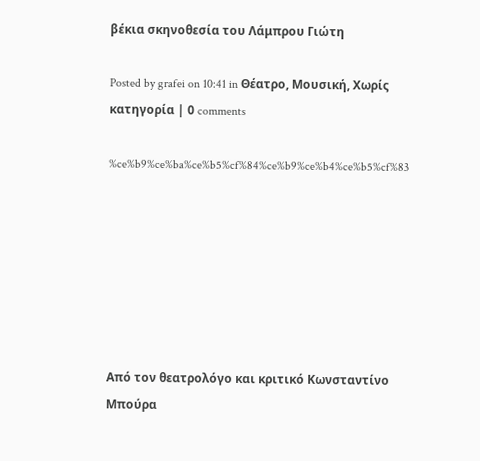βέκια σκηνοθεσία του Λάμπρου Γιώτη

Posted by grafei on 10:41 in Θέατρο, Μουσική, Χωρίς κατηγορία | 0 comments

%ce%b9%ce%ba%ce%b5%cf%84%ce%b9%ce%b4%ce%b5%cf%83







Από τον θεατρολόγο και κριτικό Κωνσταντίνο Μπούρα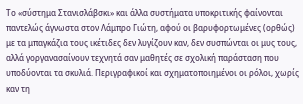Το «σύστημα Στανισλάβσκι» και άλλα συστήματα υποκριτικής φαίνονται παντελώς άγνωστα στον Λάμπρο Γιώτη, αφού οι βαρυφορτωμένες (ορθώς) με τα μπαγκάζια τους ικέτιδες δεν λυγίζουν καν, δεν συσπώνται οι μυς τους, αλλά γοργανασαίνουν τεχνητά σαν μαθητές σε σχολική παράσταση που υποδύονται τα σκυλιά. Περιγραφικοί και σχηματοποιημένοι οι ρόλοι, χωρίς καν τη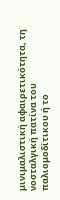μινιμαλιστική αφαιρετικότητα, τη νοσταλγική πατίνα του παλιομοδίτικου ή το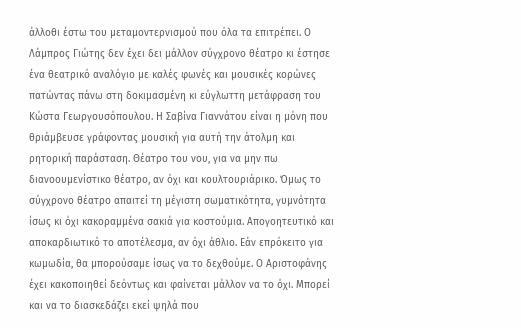άλλοθι έστω του μεταμοντερνισμού που όλα τα επιτρέπει. Ο Λάμπρος Γιώτης δεν έχει δει μάλλον σύγχρονο θέατρο κι έστησε ένα θεατρικό αναλόγιο με καλές φωνές και μουσικές κορώνες πατώντας πάνω στη δοκιμασμένη κι εύγλωττη μετάφραση του Κώστα Γεωργουσόπουλου. Η Σαβίνα Γιαννάτου είναι η μόνη που θριάμβευσε γράφοντας μουσική για αυτή την άτολμη και ρητορική παράσταση. Θέατρο του νου, για να μην πω διανοουμενίστικο θέατρο, αν όχι και κουλτουριάρικο. Όμως το σύγχρονο θέατρο απαιτεί τη μέγιστη σωματικότητα, γυμνότητα ίσως κι όχι κακοραμμένα σακιά για κοστούμια. Απογοητευτικό και αποκαρδιωτικό το αποτέλεσμα, αν όχι άθλιο. Εάν επρόκειτο για κωμωδία, θα μπορούσαμε ίσως να το δεχθούμε. Ο Αριστοφάνης έχει κακοποιηθεί δεόντως και φαίνεται μάλλον να το όχι. Μπορεί και να το διασκεδάζει εκεί ψηλά που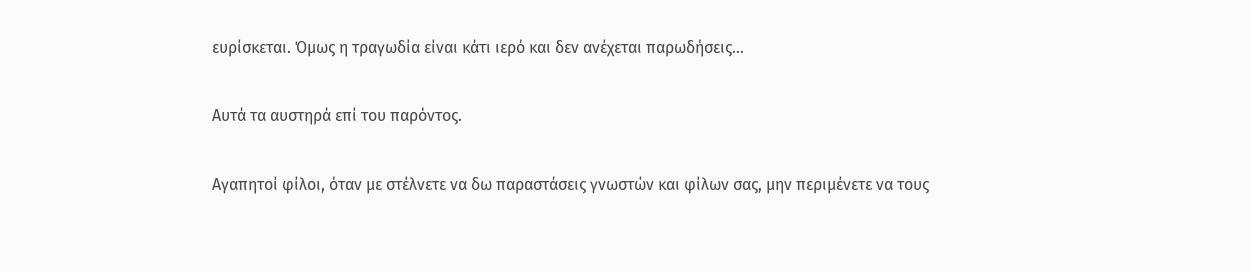ευρίσκεται. Όμως η τραγωδία είναι κάτι ιερό και δεν ανέχεται παρωδήσεις…

Αυτά τα αυστηρά επί του παρόντος.

Αγαπητοί φίλοι, όταν με στέλνετε να δω παραστάσεις γνωστών και φίλων σας, μην περιμένετε να τους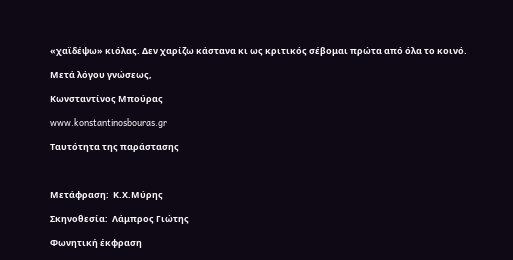«χαϊδέψω» κιόλας. Δεν χαρίζω κάστανα κι ως κριτικός σέβομαι πρώτα από όλα το κοινό.

Μετά λόγου γνώσεως,

Κωνσταντίνος Μπούρας

www.konstantinosbouras.gr

Ταυτότητα της παράστασης



Μετάφραση:  Κ.Χ.Μύρης

Σκηνοθεσία:  Λάμπρος Γιώτης

Φωνητική έκφραση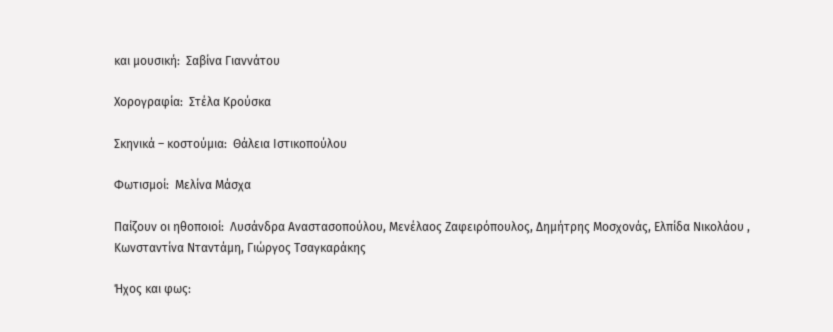και μουσική:  Σαβίνα Γιαννάτου

Χορογραφία:  Στέλα Κρούσκα

Σκηνικά – κοστούμια:  Θάλεια Ιστικοπούλου

Φωτισμοί:  Μελίνα Μάσχα

Παίζουν οι ηθοποιοί:  Λυσάνδρα Αναστασοπούλου, Μενέλαος Ζαφειρόπουλος, Δημήτρης Μοσχονάς, Ελπίδα Νικολάου , Κωνσταντίνα Νταντάμη, Γιώργος Τσαγκαράκης

Ήχος και φως: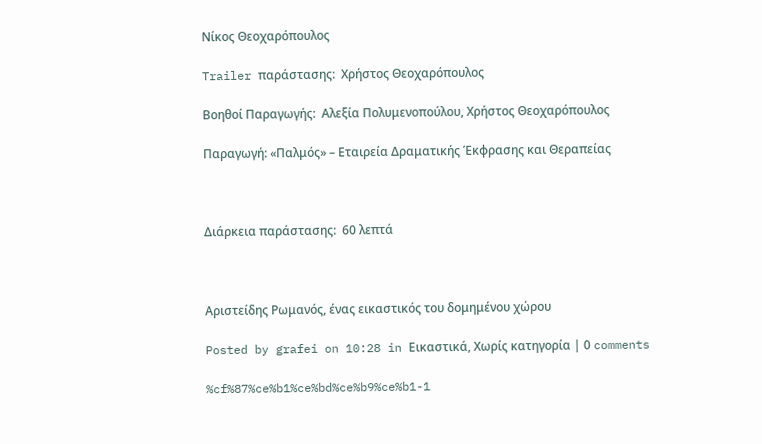Νίκος Θεοχαρόπουλος

Trailer παράστασης:  Χρήστος Θεοχαρόπουλος

Βοηθοί Παραγωγής:  Αλεξία Πολυμενοπούλου, Χρήστος Θεοχαρόπουλος

Παραγωγή: «Παλμός» – Εταιρεία Δραματικής Έκφρασης και Θεραπείας



Διάρκεια παράστασης:  60 λεπτά



Αριστείδης Ρωμανός, ένας εικαστικός του δομημένου χώρου

Posted by grafei on 10:28 in Εικαστικά, Χωρίς κατηγορία | 0 comments

%cf%87%ce%b1%ce%bd%ce%b9%ce%b1-1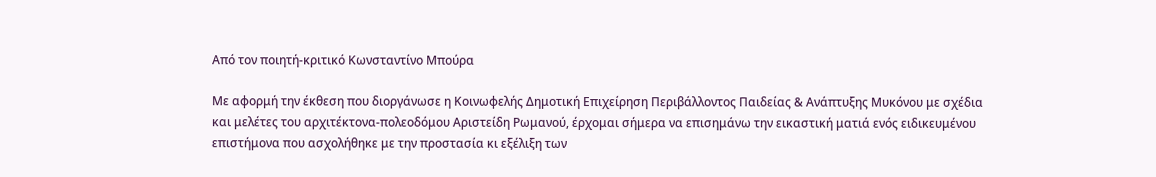Από τον ποιητή-κριτικό Κωνσταντίνο Μπούρα

Με αφορμή την έκθεση που διοργάνωσε η Κοινωφελής Δημοτική Επιχείρηση Περιβάλλοντος Παιδείας & Ανάπτυξης Μυκόνου με σχέδια και μελέτες του αρχιτέκτονα-πολεοδόμου Αριστείδη Ρωμανού, έρχομαι σήμερα να επισημάνω την εικαστική ματιά ενός ειδικευμένου επιστήμονα που ασχολήθηκε με την προστασία κι εξέλιξη των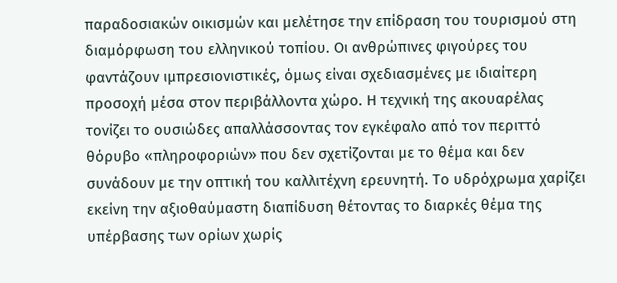παραδοσιακών οικισμών και μελέτησε την επίδραση του τουρισμού στη διαμόρφωση του ελληνικού τοπίου. Οι ανθρώπινες φιγούρες του φαντάζουν ιμπρεσιονιστικές, όμως είναι σχεδιασμένες με ιδιαίτερη προσοχή μέσα στον περιβάλλοντα χώρο. Η τεχνική της ακουαρέλας τονίζει το ουσιώδες απαλλάσσοντας τον εγκέφαλο από τον περιττό θόρυβο «πληροφοριών» που δεν σχετίζονται με το θέμα και δεν συνάδουν με την οπτική του καλλιτέχνη ερευνητή. Το υδρόχρωμα χαρίζει εκείνη την αξιοθαύμαστη διαπίδυση θέτοντας το διαρκές θέμα της υπέρβασης των ορίων χωρίς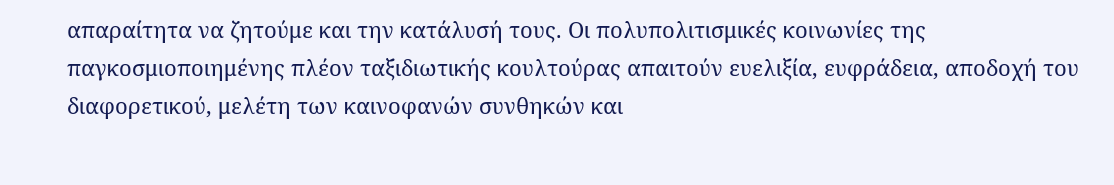απαραίτητα να ζητούμε και την κατάλυσή τους. Οι πολυπολιτισμικές κοινωνίες της παγκοσμιοποιημένης πλέον ταξιδιωτικής κουλτούρας απαιτούν ευελιξία, ευφράδεια, αποδοχή του διαφορετικού, μελέτη των καινοφανών συνθηκών και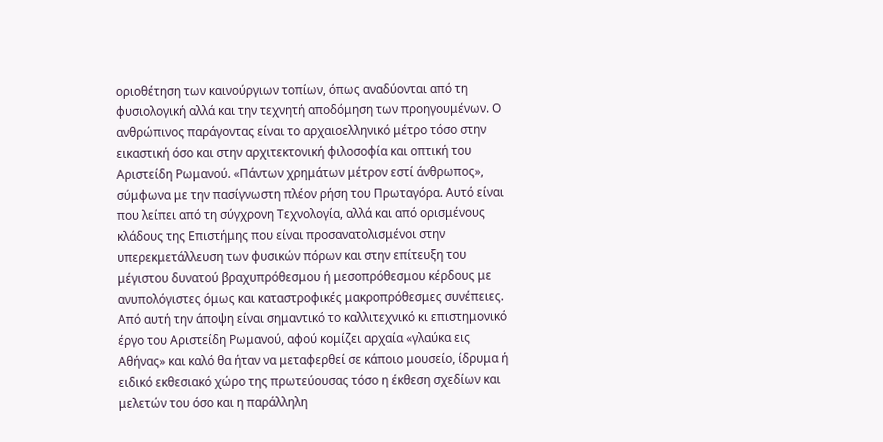οριοθέτηση των καινούργιων τοπίων, όπως αναδύονται από τη φυσιολογική αλλά και την τεχνητή αποδόμηση των προηγουμένων. Ο ανθρώπινος παράγοντας είναι το αρχαιοελληνικό μέτρο τόσο στην εικαστική όσο και στην αρχιτεκτονική φιλοσοφία και οπτική του Αριστείδη Ρωμανού. «Πάντων χρημάτων μέτρον εστί άνθρωπος», σύμφωνα με την πασίγνωστη πλέον ρήση του Πρωταγόρα. Αυτό είναι που λείπει από τη σύγχρονη Τεχνολογία, αλλά και από ορισμένους κλάδους της Επιστήμης που είναι προσανατολισμένοι στην υπερεκμετάλλευση των φυσικών πόρων και στην επίτευξη του μέγιστου δυνατού βραχυπρόθεσμου ή μεσοπρόθεσμου κέρδους με ανυπολόγιστες όμως και καταστροφικές μακροπρόθεσμες συνέπειες. Από αυτή την άποψη είναι σημαντικό το καλλιτεχνικό κι επιστημονικό έργο του Αριστείδη Ρωμανού, αφού κομίζει αρχαία «γλαύκα εις Αθήνας» και καλό θα ήταν να μεταφερθεί σε κάποιο μουσείο, ίδρυμα ή ειδικό εκθεσιακό χώρο της πρωτεύουσας τόσο η έκθεση σχεδίων και μελετών του όσο και η παράλληλη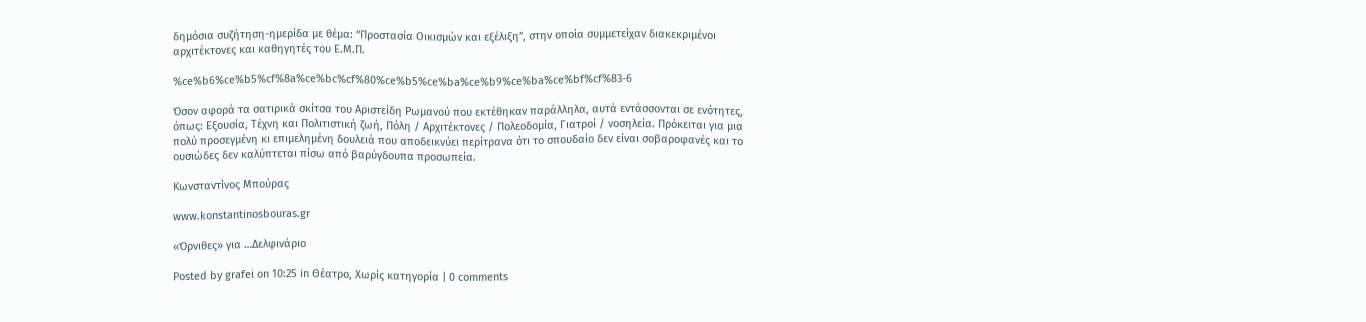δημόσια συζήτηση-ημερίδα με θέμα: “Προστασία Οικισμών και εξέλιξη”, στην οποία συμμετείχαν διακεκριμένοι αρχιτέκτονες και καθηγητές του Ε.Μ.Π.

%ce%b6%ce%b5%cf%8a%ce%bc%cf%80%ce%b5%ce%ba%ce%b9%ce%ba%ce%bf%cf%83-6

Όσον αφορά τα σατιρικά σκίτσα του Αριστείδη Ρωμανού που εκτέθηκαν παράλληλα, αυτά εντάσσονται σε ενότητες, όπως: Εξουσία, Τέχνη και Πολιτιστική ζωή, Πόλη / Αρχιτέκτονες / Πολεοδομία, Γιατροί / νοσηλεία. Πρόκειται για μια πολύ προσεγμένη κι επιμελημένη δουλειά που αποδεικνύει περίτρανα ότι το σπουδαίο δεν είναι σοβαροφανές και το ουσιώδες δεν καλύπτεται πίσω από βαρύγδουπα προσωπεία.

Κωνσταντίνος Μπούρας

www.konstantinosbouras.gr

«Όρνιθες» για …Δελφινάριο

Posted by grafei on 10:25 in Θέατρο, Χωρίς κατηγορία | 0 comments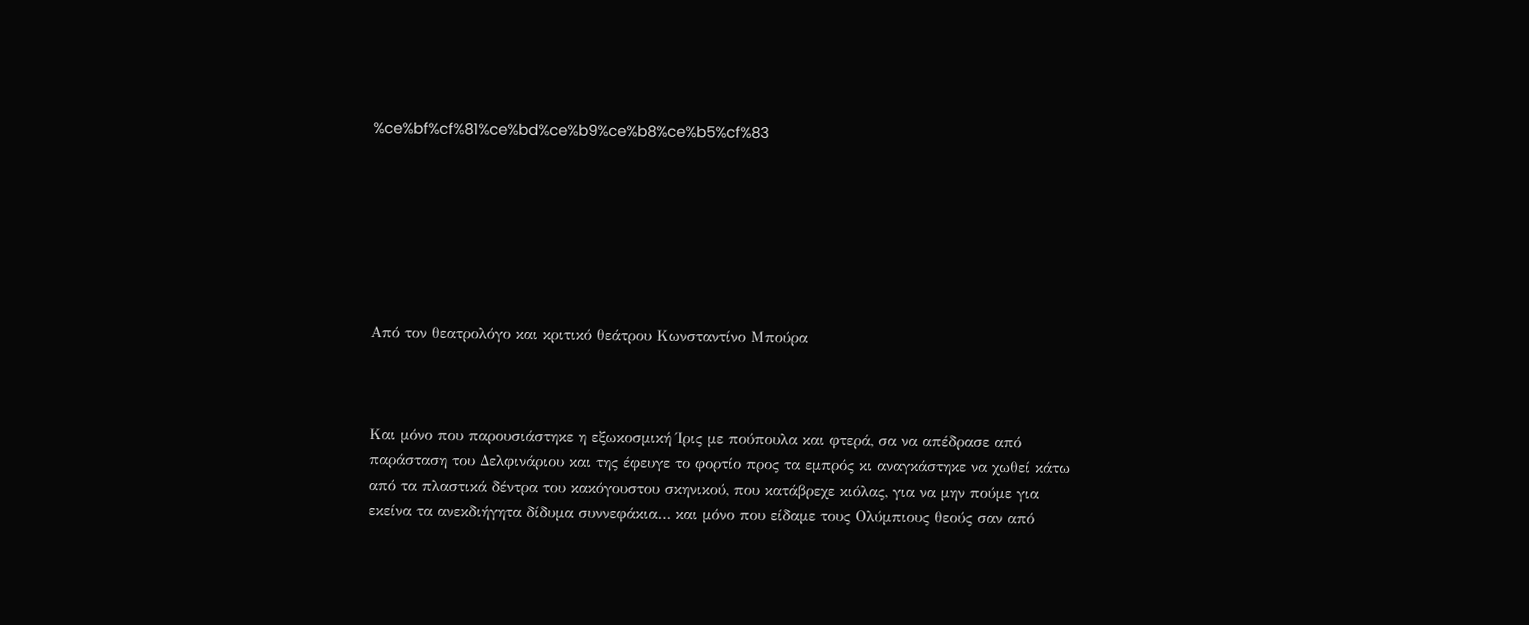%ce%bf%cf%81%ce%bd%ce%b9%ce%b8%ce%b5%cf%83







Από τον θεατρολόγο και κριτικό θεάτρου Κωνσταντίνο Μπούρα



Και μόνο που παρουσιάστηκε η εξωκοσμική Ίρις με πούπουλα και φτερά, σα να απέδρασε από παράσταση του Δελφινάριου και της έφευγε το φορτίο προς τα εμπρός κι αναγκάστηκε να χωθεί κάτω από τα πλαστικά δέντρα του κακόγουστου σκηνικού, που κατάβρεχε κιόλας, για να μην πούμε για εκείνα τα ανεκδιήγητα δίδυμα συννεφάκια… και μόνο που είδαμε τους Ολύμπιους θεούς σαν από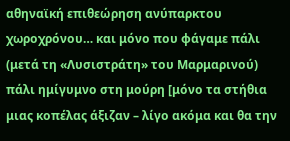αθηναϊκή επιθεώρηση ανύπαρκτου χωροχρόνου… και μόνο που φάγαμε πάλι (μετά τη «Λυσιστράτη» του Μαρμαρινού) πάλι ημίγυμνο στη μούρη [μόνο τα στήθια μιας κοπέλας άξιζαν – λίγο ακόμα και θα την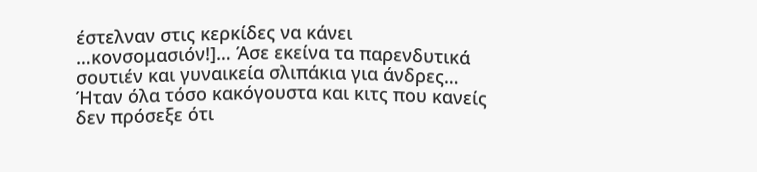έστελναν στις κερκίδες να κάνει …κονσομασιόν!]… Άσε εκείνα τα παρενδυτικά σουτιέν και γυναικεία σλιπάκια για άνδρες… Ήταν όλα τόσο κακόγουστα και κιτς που κανείς δεν πρόσεξε ότι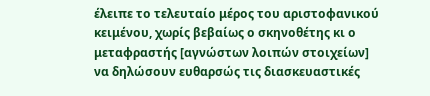έλειπε το τελευταίο μέρος του αριστοφανικού κειμένου, χωρίς βεβαίως ο σκηνοθέτης κι ο μεταφραστής [αγνώστων λοιπών στοιχείων] να δηλώσουν ευθαρσώς τις διασκευαστικές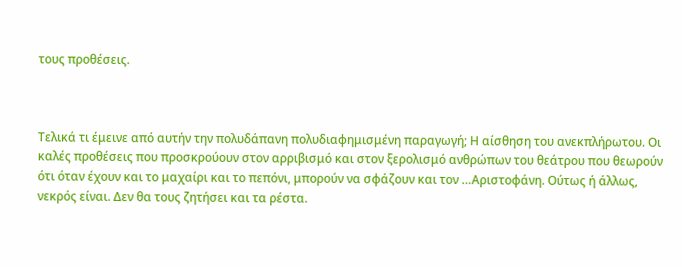τους προθέσεις.



Τελικά τι έμεινε από αυτήν την πολυδάπανη πολυδιαφημισμένη παραγωγή; Η αίσθηση του ανεκπλήρωτου. Οι καλές προθέσεις που προσκρούουν στον αρριβισμό και στον ξερολισμό ανθρώπων του θεάτρου που θεωρούν ότι όταν έχουν και το μαχαίρι και το πεπόνι, μπορούν να σφάζουν και τον …Αριστοφάνη. Ούτως ή άλλως, νεκρός είναι. Δεν θα τους ζητήσει και τα ρέστα.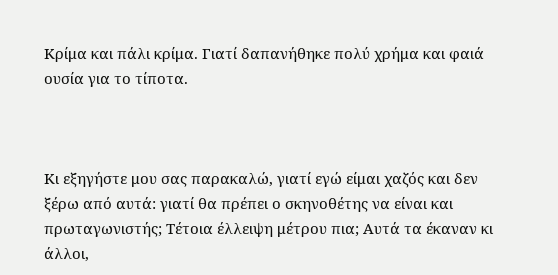Κρίμα και πάλι κρίμα. Γιατί δαπανήθηκε πολύ χρήμα και φαιά ουσία για το τίποτα.



Κι εξηγήστε μου σας παρακαλώ, γιατί εγώ είμαι χαζός και δεν ξέρω από αυτά: γιατί θα πρέπει ο σκηνοθέτης να είναι και πρωταγωνιστής; Τέτοια έλλειψη μέτρου πια; Αυτά τα έκαναν κι άλλοι,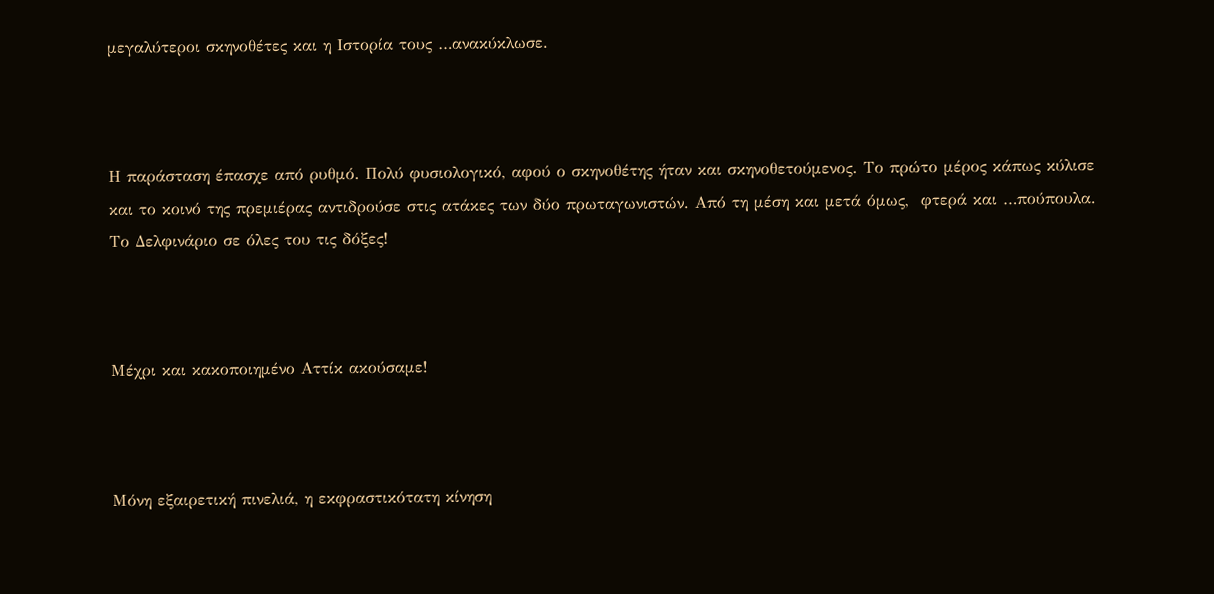μεγαλύτεροι σκηνοθέτες και η Ιστορία τους …ανακύκλωσε.



Η παράσταση έπασχε από ρυθμό. Πολύ φυσιολογικό, αφού ο σκηνοθέτης ήταν και σκηνοθετούμενος. Το πρώτο μέρος κάπως κύλισε και το κοινό της πρεμιέρας αντιδρούσε στις ατάκες των δύο πρωταγωνιστών. Από τη μέση και μετά όμως,  φτερά και …πούπουλα. Το Δελφινάριο σε όλες του τις δόξες!



Μέχρι και κακοποιημένο Αττίκ ακούσαμε!



Μόνη εξαιρετική πινελιά, η εκφραστικότατη κίνηση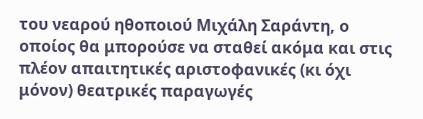του νεαρού ηθοποιού Μιχάλη Σαράντη, ο οποίος θα μπορούσε να σταθεί ακόμα και στις πλέον απαιτητικές αριστοφανικές (κι όχι μόνον) θεατρικές παραγωγές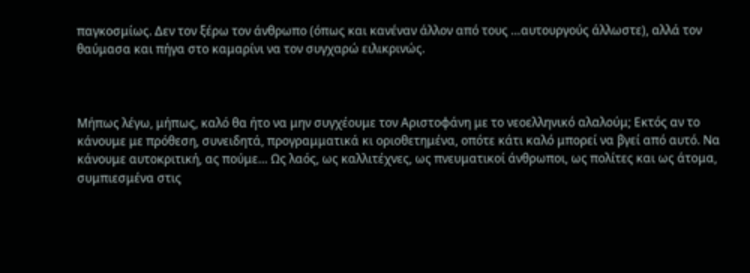παγκοσμίως. Δεν τον ξέρω τον άνθρωπο (όπως και κανέναν άλλον από τους …αυτουργούς άλλωστε), αλλά τον θαύμασα και πήγα στο καμαρίνι να τον συγχαρώ ειλικρινώς.



Μήπως λέγω, μήπως, καλό θα ήτο να μην συγχέουμε τον Αριστοφάνη με το νεοελληνικό αλαλούμ; Εκτός αν το κάνουμε με πρόθεση, συνειδητά, προγραμματικά κι οριοθετημένα, οπότε κάτι καλό μπορεί να βγεί από αυτό. Να κάνουμε αυτοκριτική, ας πούμε… Ως λαός, ως καλλιτέχνες, ως πνευματικοί άνθρωποι, ως πολίτες και ως άτομα, συμπιεσμένα στις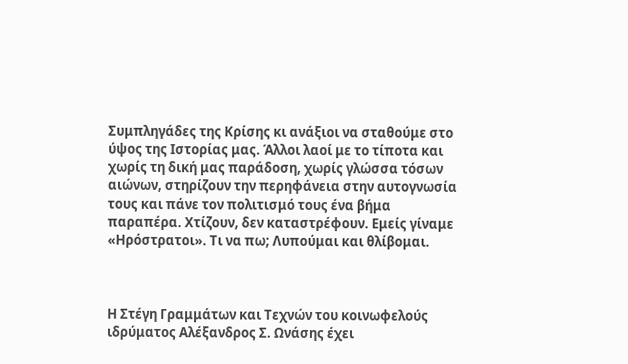Συμπληγάδες της Κρίσης κι ανάξιοι να σταθούμε στο ύψος της Ιστορίας μας. Άλλοι λαοί με το τίποτα και χωρίς τη δική μας παράδοση, χωρίς γλώσσα τόσων αιώνων, στηρίζουν την περηφάνεια στην αυτογνωσία τους και πάνε τον πολιτισμό τους ένα βήμα παραπέρα. Χτίζουν, δεν καταστρέφουν. Εμείς γίναμε «Ηρόστρατοι». Τι να πω; Λυπούμαι και θλίβομαι.



Η Στέγη Γραμμάτων και Τεχνών του κοινωφελούς ιδρύματος Αλέξανδρος Σ. Ωνάσης έχει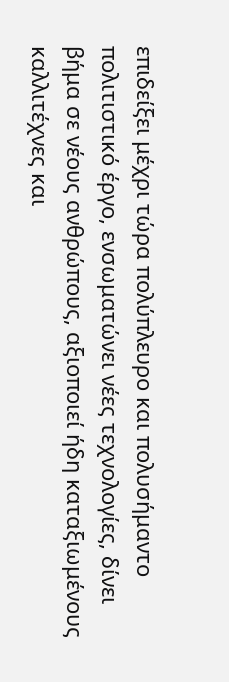επιδείξει μέχρι τώρα πολύπλευρο και πολυσήμαντο πολιτιστικό έργο, ενσωματώνει νέες τεχνολογίες, δίνει βήμα σε νέους ανθρώπους, αξιοποιεί ήδη καταξιωμένους καλλιτέχνες και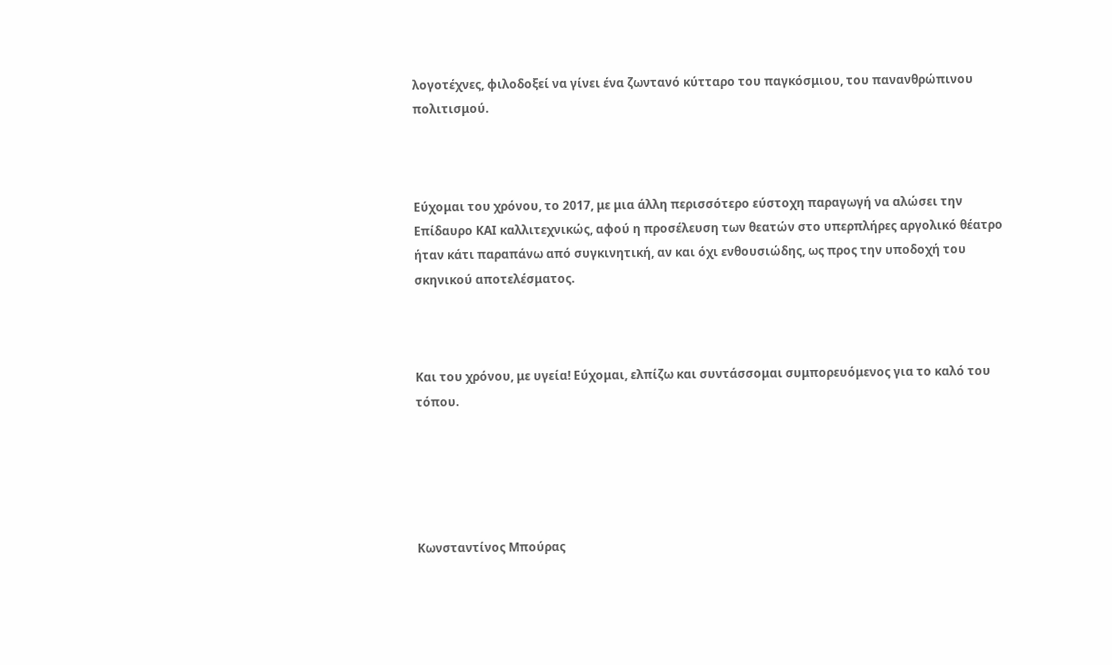λογοτέχνες, φιλοδοξεί να γίνει ένα ζωντανό κύτταρο του παγκόσμιου, του πανανθρώπινου πολιτισμού.



Εύχομαι του χρόνου, το 2017, με μια άλλη περισσότερο εύστοχη παραγωγή να αλώσει την Επίδαυρο ΚΑΙ καλλιτεχνικώς, αφού η προσέλευση των θεατών στο υπερπλήρες αργολικό θέατρο ήταν κάτι παραπάνω από συγκινητική, αν και όχι ενθουσιώδης, ως προς την υποδοχή του σκηνικού αποτελέσματος.



Και του χρόνου, με υγεία! Εύχομαι, ελπίζω και συντάσσομαι συμπορευόμενος για το καλό του τόπου.





Κωνσταντίνος Μπούρας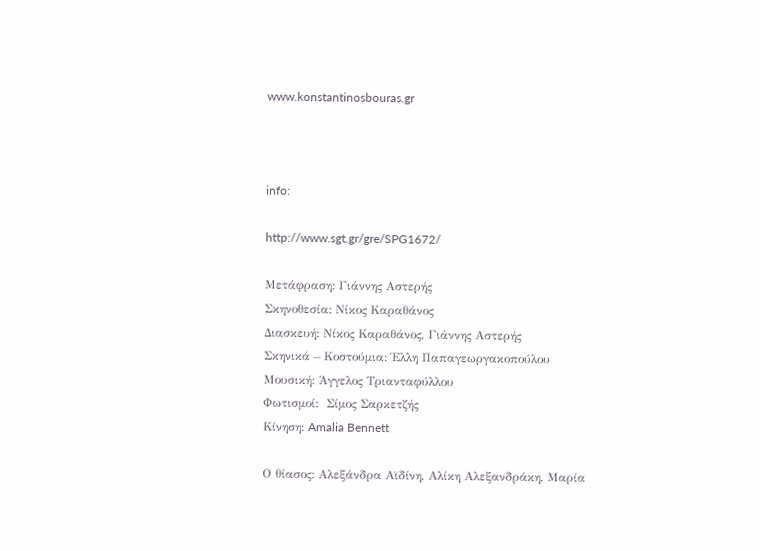www.konstantinosbouras.gr



info:

http://www.sgt.gr/gre/SPG1672/

Μετάφραση: Γιάννης Αστερής
Σκηνοθεσία: Νίκος Καραθάνος
Διασκευή: Νίκος Καραθάνος, Γιάννης Αστερής
Σκηνικά – Κοστούμια: Έλλη Παπαγεωργακοπούλου
Μουσική: Άγγελος Τριανταφύλλου
Φωτισμοί:  Σίμος Σαρκετζής
Κίνηση: Amalia Bennett

Ο θίασος: Αλεξάνδρα Αϊδίνη, Αλίκη Αλεξανδράκη, Μαρία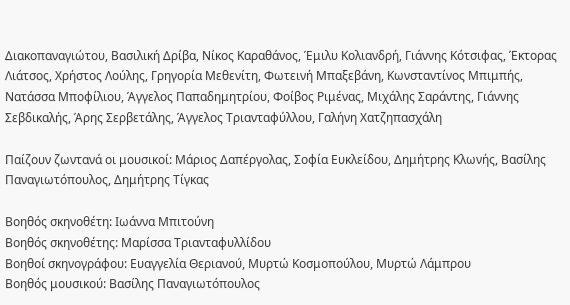Διακοπαναγιώτου, Βασιλική Δρίβα, Νίκος Καραθάνος, Έμιλυ Κολιανδρή, Γιάννης Κότσιφας, Έκτορας Λιάτσος, Χρήστος Λούλης, Γρηγορία Μεθενίτη, Φωτεινή Μπαξεβάνη, Κωνσταντίνος Μπιμπής, Νατάσσα Μποφίλιου, Άγγελος Παπαδημητρίου, Φοίβος Ριμένας, Μιχάλης Σαράντης, Γιάννης Σεβδικαλής, Άρης Σερβετάλης, Άγγελος Τριανταφύλλου, Γαλήνη Χατζηπασχάλη

Παίζουν ζωντανά οι μουσικοί: Μάριος Δαπέργολας, Σοφία Ευκλείδου, Δημήτρης Κλωνής, Βασίλης Παναγιωτόπουλος, Δημήτρης Τίγκας

Βοηθός σκηνοθέτη: Ιωάννα Μπιτούνη
Βοηθός σκηνοθέτης: Μαρίσσα Τριανταφυλλίδου
Βοηθοί σκηνογράφου: Ευαγγελία Θεριανού, Μυρτώ Κοσμοπούλου, Μυρτώ Λάμπρου
Βοηθός μουσικού: Βασίλης Παναγιωτόπουλος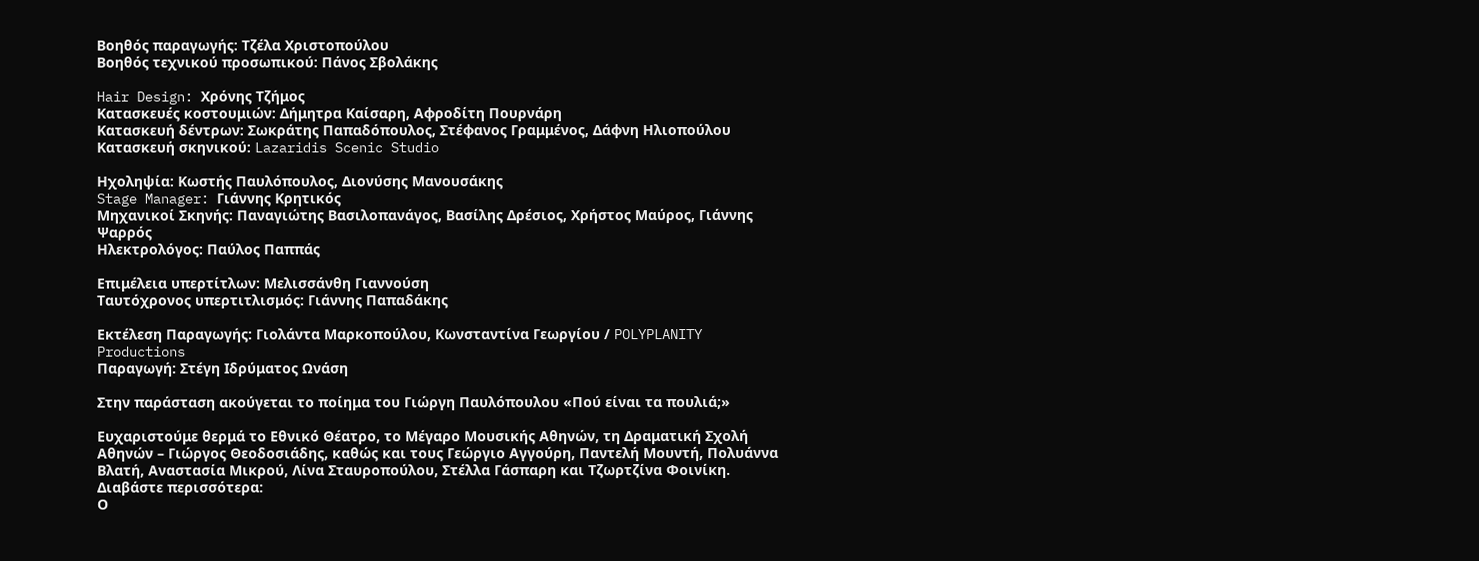Βοηθός παραγωγής: Τζέλα Χριστοπούλου
Βοηθός τεχνικού προσωπικού: Πάνος Σβολάκης

Hair Design: Χρόνης Τζήμος
Κατασκευές κοστουμιών: Δήμητρα Καίσαρη, Αφροδίτη Πουρνάρη
Κατασκευή δέντρων: Σωκράτης Παπαδόπουλος, Στέφανος Γραμμένος, Δάφνη Ηλιοπούλου
Κατασκευή σκηνικού: Lazaridis Scenic Studio

Ηχοληψία: Κωστής Παυλόπουλος, Διονύσης Μανουσάκης
Stage Manager: Γιάννης Κρητικός
Μηχανικοί Σκηνής: Παναγιώτης Βασιλοπανάγος, Βασίλης Δρέσιος, Χρήστος Μαύρος, Γιάννης Ψαρρός
Ηλεκτρολόγος: Παύλος Παππάς

Επιμέλεια υπερτίτλων: Μελισσάνθη Γιαννούση
Ταυτόχρονος υπερτιτλισμός: Γιάννης Παπαδάκης

Εκτέλεση Παραγωγής: Γιολάντα Μαρκοπούλου, Κωνσταντίνα Γεωργίου / POLYPLANITY Productions
Παραγωγή: Στέγη Ιδρύματος Ωνάση

Στην παράσταση ακούγεται το ποίημα του Γιώργη Παυλόπουλου «Πού είναι τα πουλιά;»

Ευχαριστούμε θερμά το Εθνικό Θέατρο, το Μέγαρο Μουσικής Αθηνών, τη Δραματική Σχολή Αθηνών – Γιώργος Θεοδοσιάδης, καθώς και τους Γεώργιο Αγγούρη, Παντελή Μουντή, Πολυάννα Βλατή, Αναστασία Μικρού, Λίνα Σταυροπούλου, Στέλλα Γάσπαρη και Τζωρτζίνα Φοινίκη.
Διαβάστε περισσότερα:
Ο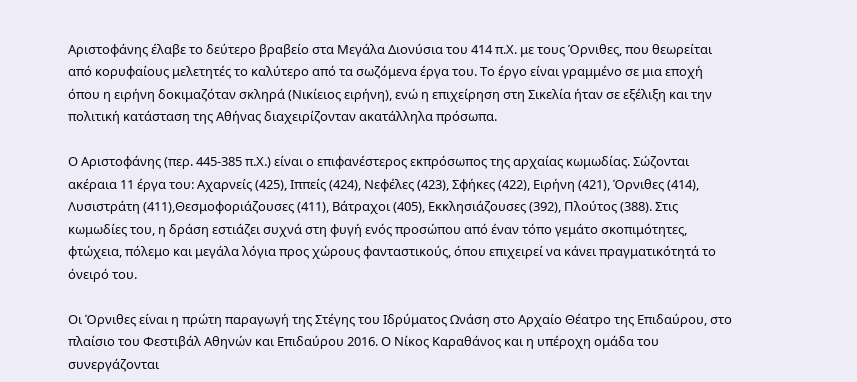Αριστοφάνης έλαβε το δεύτερο βραβείο στα Μεγάλα Διονύσια του 414 π.Χ. με τους Όρνιθες, που θεωρείται από κορυφαίους μελετητές το καλύτερο από τα σωζόμενα έργα του. Το έργο είναι γραμμένο σε μια εποχή όπου η ειρήνη δοκιμαζόταν σκληρά (Νικίειος ειρήνη), ενώ η επιχείρηση στη Σικελία ήταν σε εξέλιξη και την πολιτική κατάσταση της Αθήνας διαχειρίζονταν ακατάλληλα πρόσωπα.

Ο Αριστοφάνης (περ. 445-385 π.Χ.) είναι ο επιφανέστερος εκπρόσωπος της αρχαίας κωμωδίας. Σώζονται ακέραια 11 έργα του: Αχαρνείς (425), Ιππείς (424), Νεφέλες (423), Σφήκες (422), Ειρήνη (421), Όρνιθες (414), Λυσιστράτη (411),Θεσμοφοριάζουσες (411), Βάτραχοι (405), Εκκλησιάζουσες (392), Πλούτος (388). Στις κωμωδίες του, η δράση εστιάζει συχνά στη φυγή ενός προσώπου από έναν τόπο γεμάτο σκοπιμότητες, φτώχεια, πόλεμο και μεγάλα λόγια προς χώρους φανταστικούς, όπου επιχειρεί να κάνει πραγματικότητά το όνειρό του.

Οι Όρνιθες είναι η πρώτη παραγωγή της Στέγης του Ιδρύματος Ωνάση στο Αρχαίο Θέατρο της Επιδαύρου, στο πλαίσιο του Φεστιβάλ Αθηνών και Επιδαύρου 2016. Ο Νίκος Καραθάνος και η υπέροχη ομάδα του συνεργάζονται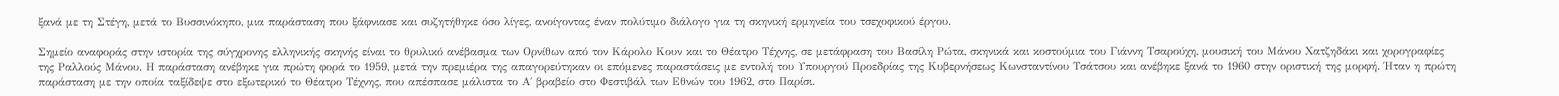ξανά με τη Στέγη, μετά το Βυσσινόκηπο, μια παράσταση που ξάφνιασε και συζητήθηκε όσο λίγες, ανοίγοντας έναν πολύτιμο διάλογο για τη σκηνική ερμηνεία του τσεχοφικού έργου.

Σημείο αναφοράς στην ιστορία της σύγχρονης ελληνικής σκηνής είναι το θρυλικό ανέβασμα των Ορνίθων από τον Κάρολο Κουν και το Θέατρο Τέχνης, σε μετάφραση του Βασίλη Ρώτα, σκηνικά και κοστούμια του Γιάννη Τσαρούχη, μουσική του Μάνου Χατζηδάκι και χορογραφίες της Ραλλούς Μάνου. Η παράσταση ανέβηκε για πρώτη φορά το 1959, μετά την πρεμιέρα της απαγορεύτηκαν οι επόμενες παραστάσεις με εντολή του Υπουργού Προεδρίας της Κυβερνήσεως Κωνσταντίνου Τσάτσου και ανέβηκε ξανά το 1960 στην οριστική της μορφή. Ήταν η πρώτη παράσταση με την οποία ταξίδεψε στο εξωτερικό το Θέατρο Τέχνης, που απέσπασε μάλιστα το Α΄ βραβείο στο Φεστιβάλ των Εθνών του 1962, στο Παρίσι.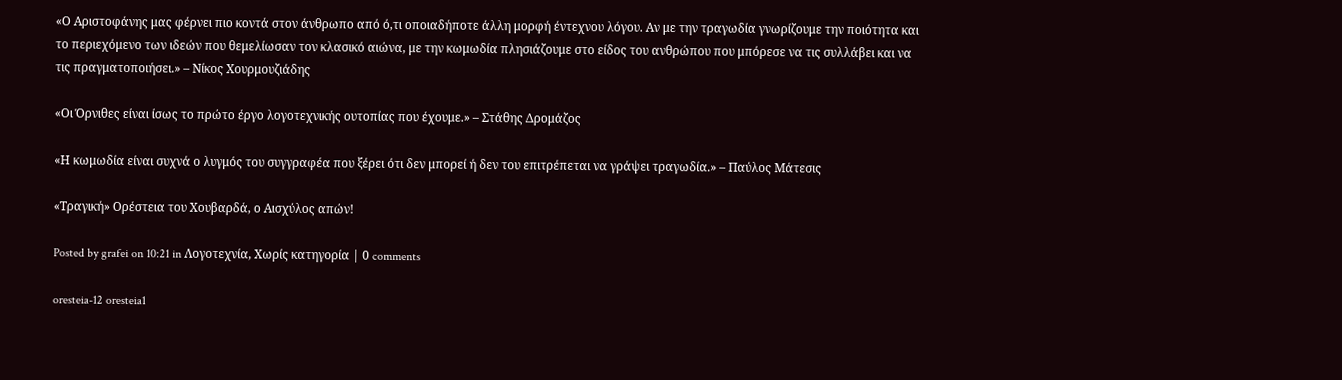«Ο Αριστοφάνης μας φέρνει πιο κοντά στον άνθρωπο από ό,τι οποιαδήποτε άλλη μορφή έντεχνου λόγου. Αν με την τραγωδία γνωρίζουμε την ποιότητα και το περιεχόμενο των ιδεών που θεμελίωσαν τον κλασικό αιώνα, με την κωμωδία πλησιάζουμε στο είδος του ανθρώπου που μπόρεσε να τις συλλάβει και να τις πραγματοποιήσει.» – Νίκος Χουρμουζιάδης

«Οι Όρνιθες είναι ίσως το πρώτο έργο λογοτεχνικής ουτοπίας που έχουμε.» – Στάθης Δρομάζος

«Η κωμωδία είναι συχνά ο λυγμός του συγγραφέα που ξέρει ότι δεν μπορεί ή δεν του επιτρέπεται να γράψει τραγωδία.» – Παύλος Μάτεσις

«Τραγική» Ορέστεια του Χουβαρδά, ο Αισχύλος απών!

Posted by grafei on 10:21 in Λογοτεχνία, Χωρίς κατηγορία | 0 comments

oresteia-12 oresteia1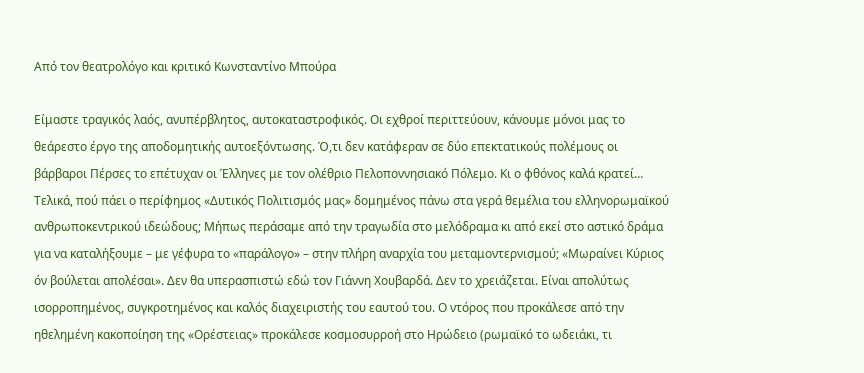Από τον θεατρολόγο και κριτικό Κωνσταντίνο Μπούρα

Είμαστε τραγικός λαός, ανυπέρβλητος, αυτοκαταστροφικός. Οι εχθροί περιττεύουν, κάνουμε μόνοι μας το θεάρεστο έργο της αποδομητικής αυτοεξόντωσης. Ό,τι δεν κατάφεραν σε δύο επεκτατικούς πολέμους οι βάρβαροι Πέρσες το επέτυχαν οι Έλληνες με τον ολέθριο Πελοποννησιακό Πόλεμο. Κι ο φθόνος καλά κρατεί… Τελικά, πού πάει ο περίφημος «Δυτικός Πολιτισμός μας» δομημένος πάνω στα γερά θεμέλια του ελληνορωμαϊκού ανθρωποκεντρικού ιδεώδους; Μήπως περάσαμε από την τραγωδία στο μελόδραμα κι από εκεί στο αστικό δράμα για να καταλήξουμε – με γέφυρα το «παράλογο» – στην πλήρη αναρχία του μεταμοντερνισμού; «Μωραίνει Κύριος όν βούλεται απολέσαι». Δεν θα υπερασπιστώ εδώ τον Γιάννη Χουβαρδά. Δεν το χρειάζεται. Είναι απολύτως ισορροπημένος, συγκροτημένος και καλός διαχειριστής του εαυτού του. Ο ντόρος που προκάλεσε από την ηθελημένη κακοποίηση της «Ορέστειας» προκάλεσε κοσμοσυρροή στο Ηρώδειο (ρωμαϊκό το ωδειάκι, τι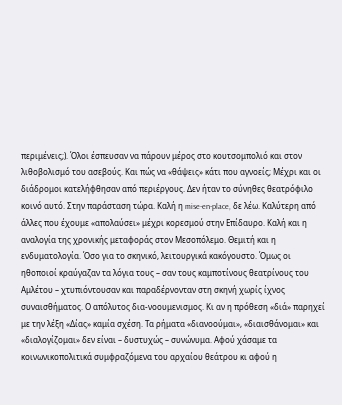περιμένεις;). Όλοι έσπευσαν να πάρουν μέρος στο κουτσομπολιό και στον λιθοβολισμό του ασεβούς. Και πώς να «θάψεις» κάτι που αγνοείς; Μέχρι και οι διάδρομοι κατελήφθησαν από περιέργους. Δεν ήταν το σύνηθες θεατρόφιλο κοινό αυτό. Στην παράσταση τώρα. Καλή η mise-en-place, δε λέω. Καλύτερη από άλλες που έχουμε «απολαύσει» μέχρι κορεσμού στην Επίδαυρο. Καλή και η αναλογία της χρονικής μεταφοράς στον Μεσοπόλεμο. Θεμιτή και η ενδυματολογία. Όσο για το σκηνικό, λειτουργικά κακόγουστο. Όμως οι ηθοποιοί κραύγαζαν τα λόγια τους – σαν τους καμποτίνους θεατρίνους του Αμλέτου – χτυπιόντουσαν και παραδέρνονταν στη σκηνή χωρίς ίχνος συναισθήματος. Ο απόλυτος δια-νοουμενισμος. Κι αν η πρόθεση «διά» παρηχεί με την λέξη «Δίας» καμία σχέση. Τα ρήματα «διανοούμαι», «διαισθάνομαι» και «διαλογίζομαι» δεν είναι – δυστυχώς – συνώνυμα. Αφού χάσαμε τα κοινωνικοπολιτικά συμφραζόμενα του αρχαίου θεάτρου κι αφού η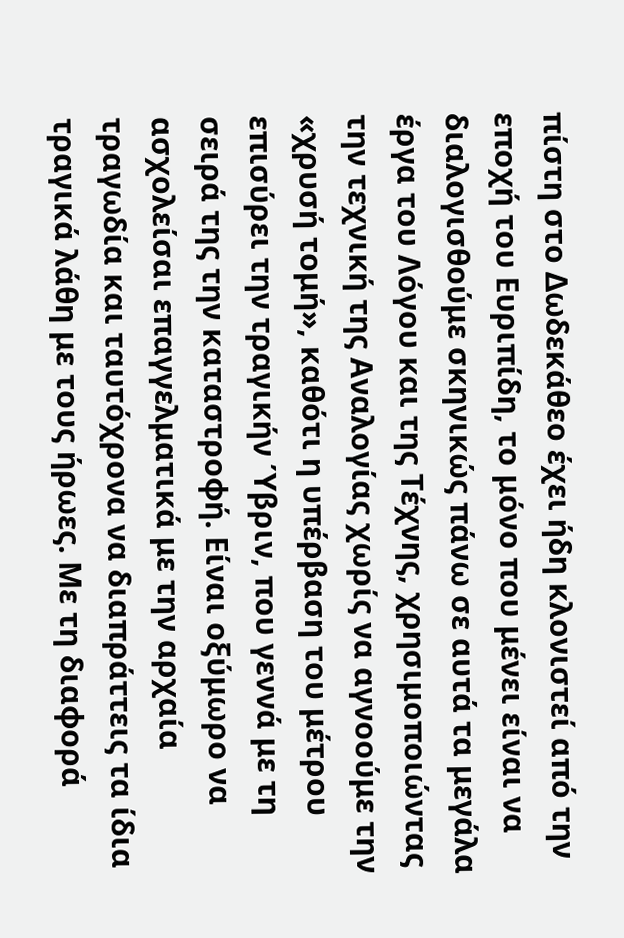πίστη στο Δωδεκάθεο έχει ήδη κλονιστεί από την εποχή του Ευριπίδη, το μόνο που μένει είναι να διαλογισθούμε σκηνικώς πάνω σε αυτά τα μεγάλα έργα του Λόγου και της Τέχνης, χρησιμοποιώντας την τεχνική της Αναλογίας χωρίς να αγνοούμε την «χρυσή τομή», καθότι η υπέρβαση του μέτρου επισύρει την τραγικήν Ύβριν, που γεννά με τη σειρά της την καταστροφή. Είναι οξύμωρο να ασχολείσαι επαγγελματικά με την αρχαία τραγωδία και ταυτόχρονα να διαπράττεις τα ίδια τραγικά λάθη με τους ήρωες. Με τη διαφορά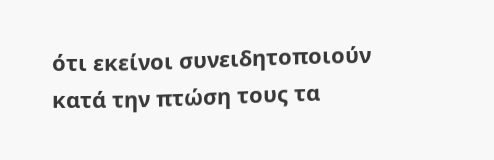ότι εκείνοι συνειδητοποιούν κατά την πτώση τους τα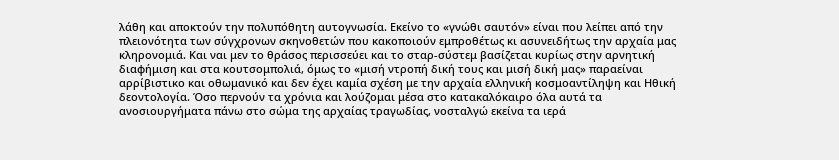λάθη και αποκτούν την πολυπόθητη αυτογνωσία. Εκείνο το «γνώθι σαυτόν» είναι που λείπει από την πλειονότητα των σύγχρονων σκηνοθετών που κακοποιούν εμπροθέτως κι ασυνειδήτως την αρχαία μας κληρονομιά. Και ναι μεν το θράσος περισσεύει και το σταρ-σύστεμ βασίζεται κυρίως στην αρνητική διαφήμιση και στα κουτσομπολιά, όμως το «μισή ντροπή δική τους και μισή δική μας» παραείναι αρρίβιστικο και οθωμανικό και δεν έχει καμία σχέση με την αρχαία ελληνική κοσμοαντίληψη και Ηθική δεοντολογία. Όσο περνούν τα χρόνια και λούζομαι μέσα στο κατακαλόκαιρο όλα αυτά τα ανοσιουργήματα πάνω στο σώμα της αρχαίας τραγωδίας, νοσταλγώ εκείνα τα ιερά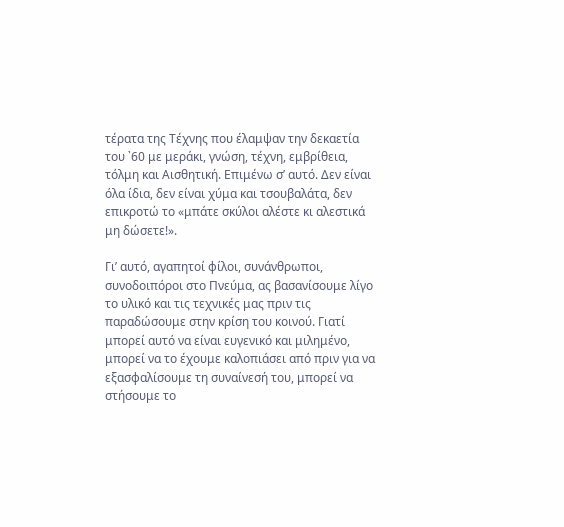τέρατα της Τέχνης που έλαμψαν την δεκαετία του ᾽60 με μεράκι, γνώση, τέχνη, εμβρίθεια, τόλμη και Αισθητική. Επιμένω σ’ αυτό. Δεν είναι όλα ίδια, δεν είναι χύμα και τσουβαλάτα, δεν επικροτώ το «μπάτε σκύλοι αλέστε κι αλεστικά μη δώσετε!».

Γι’ αυτό, αγαπητοί φίλοι, συνάνθρωποι, συνοδοιπόροι στο Πνεύμα, ας βασανίσουμε λίγο το υλικό και τις τεχνικές μας πριν τις παραδώσουμε στην κρίση του κοινού. Γιατί μπορεί αυτό να είναι ευγενικό και μιλημένο, μπορεί να το έχουμε καλοπιάσει από πριν για να εξασφαλίσουμε τη συναίνεσή του, μπορεί να στήσουμε το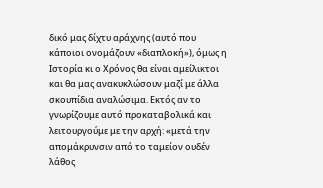δικό μας δίχτυ αράχνης (αυτό που κάποιοι ονομάζουν «διαπλοκή»), όμως η Ιστορία κι ο Χρόνος θα είναι αμείλικτοι και θα μας ανακυκλώσουν μαζί με άλλα σκουπίδια αναλώσιμα. Εκτός αν το γνωρίζουμε αυτό προκαταβολικά και λειτουργούμε με την αρχή: «μετά την απομάκρυνσιν από το ταμείον ουδέν λάθος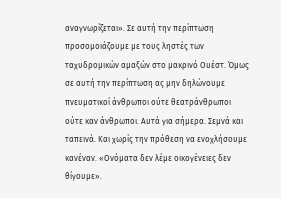αναγνωρίζεται». Σε αυτή την περίπτωση προσομοιάζουμε με τους ληστές των ταχυδρομικών αμαξών στο μακρινό Ουέστ. Όμως σε αυτή την περίπτωση ας μην δηλώνουμε πνευματικοί άνθρωποι ούτε θεατράνθρωποι ούτε καν άνθρωποι. Αυτά για σήμερα. Σεμνά και ταπεινά. Και χωρίς την πρόθεση να ενοχλήσουμε κανέναν. «Ονόματα δεν λέμε οικογένειες δεν θίγουμε».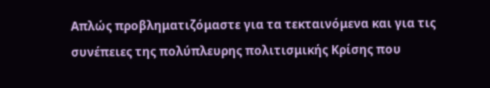Απλώς προβληματιζόμαστε για τα τεκταινόμενα και για τις συνέπειες της πολύπλευρης πολιτισμικής Κρίσης που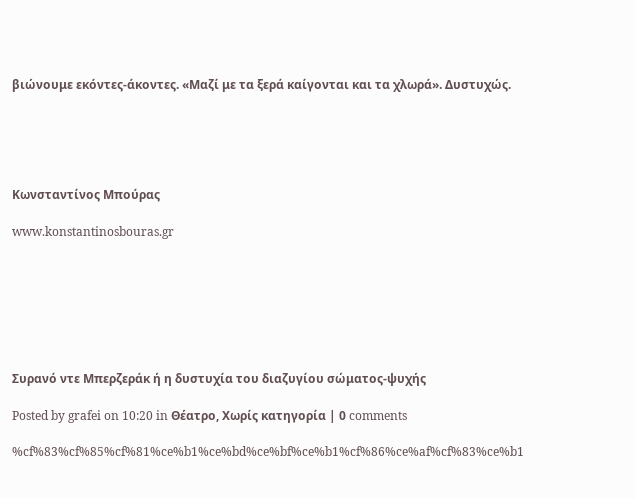βιώνουμε εκόντες-άκοντες. «Μαζί με τα ξερά καίγονται και τα χλωρά». Δυστυχώς.





Κωνσταντίνος Μπούρας

www.konstantinosbouras.gr







Συρανό ντε Μπερζεράκ ή η δυστυχία του διαζυγίου σώματος-ψυχής

Posted by grafei on 10:20 in Θέατρο, Χωρίς κατηγορία | 0 comments

%cf%83%cf%85%cf%81%ce%b1%ce%bd%ce%bf%ce%b1%cf%86%ce%af%cf%83%ce%b1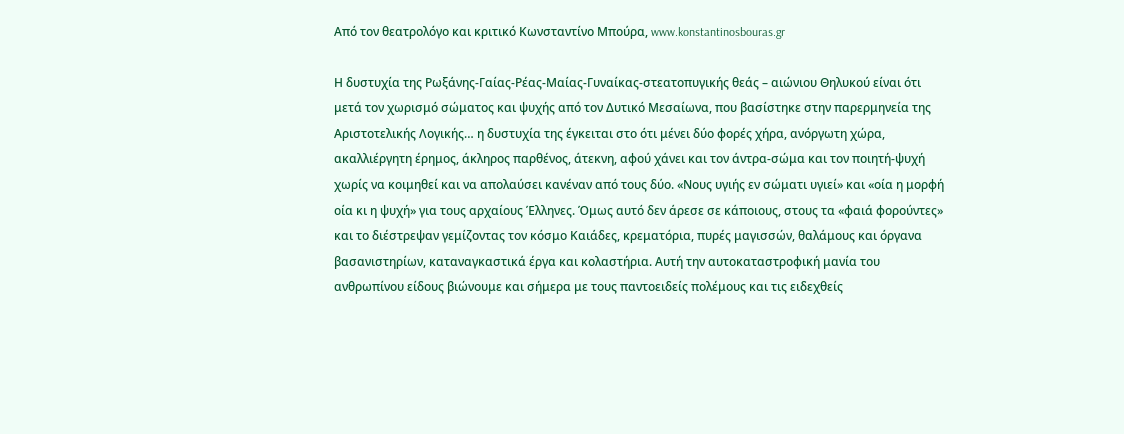Από τον θεατρολόγο και κριτικό Κωνσταντίνο Μπούρα, www.konstantinosbouras.gr

Η δυστυχία της Ρωξάνης-Γαίας-Ρέας-Μαίας-Γυναίκας-στεατοπυγικής θεάς – αιώνιου Θηλυκού είναι ότι μετά τον χωρισμό σώματος και ψυχής από τον Δυτικό Μεσαίωνα, που βασίστηκε στην παρερμηνεία της Αριστοτελικής Λογικής… η δυστυχία της έγκειται στο ότι μένει δύο φορές χήρα, ανόργωτη χώρα, ακαλλιέργητη έρημος, άκληρος παρθένος, άτεκνη, αφού χάνει και τον άντρα-σώμα και τον ποιητή-ψυχή χωρίς να κοιμηθεί και να απολαύσει κανέναν από τους δύο. «Νους υγιής εν σώματι υγιεί» και «οία η μορφή οία κι η ψυχή» για τους αρχαίους Έλληνες. Όμως αυτό δεν άρεσε σε κάποιους, στους τα «φαιά φορούντες» και το διέστρεψαν γεμίζοντας τον κόσμο Καιάδες, κρεματόρια, πυρές μαγισσών, θαλάμους και όργανα βασανιστηρίων, καταναγκαστικά έργα και κολαστήρια. Αυτή την αυτοκαταστροφική μανία του ανθρωπίνου είδους βιώνουμε και σήμερα με τους παντοειδείς πολέμους και τις ειδεχθείς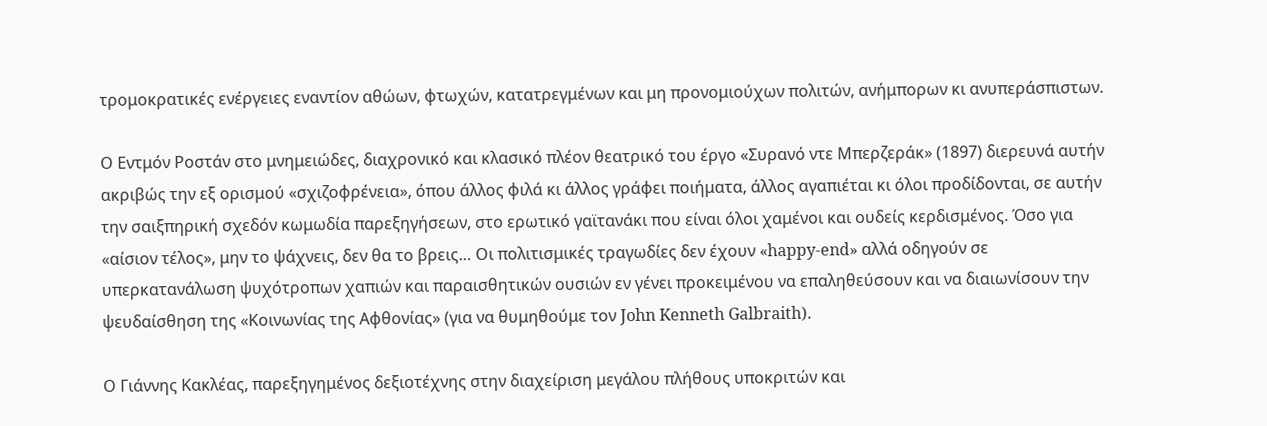τρομοκρατικές ενέργειες εναντίον αθώων, φτωχών, κατατρεγμένων και μη προνομιούχων πολιτών, ανήμπορων κι ανυπεράσπιστων.

Ο Εντμόν Ροστάν στο μνημειώδες, διαχρονικό και κλασικό πλέον θεατρικό του έργο «Συρανό ντε Μπερζεράκ» (1897) διερευνά αυτήν ακριβώς την εξ ορισμού «σχιζοφρένεια», όπου άλλος φιλά κι άλλος γράφει ποιήματα, άλλος αγαπιέται κι όλοι προδίδονται, σε αυτήν την σαιξπηρική σχεδόν κωμωδία παρεξηγήσεων, στο ερωτικό γαϊτανάκι που είναι όλοι χαμένοι και ουδείς κερδισμένος. Όσο για «αίσιον τέλος», μην το ψάχνεις, δεν θα το βρεις… Οι πολιτισμικές τραγωδίες δεν έχουν «happy-end» αλλά οδηγούν σε υπερκατανάλωση ψυχότροπων χαπιών και παραισθητικών ουσιών εν γένει προκειμένου να επαληθεύσουν και να διαιωνίσουν την ψευδαίσθηση της «Κοινωνίας της Αφθονίας» (για να θυμηθούμε τον John Kenneth Galbraith).

Ο Γιάννης Κακλέας, παρεξηγημένος δεξιοτέχνης στην διαχείριση μεγάλου πλήθους υποκριτών και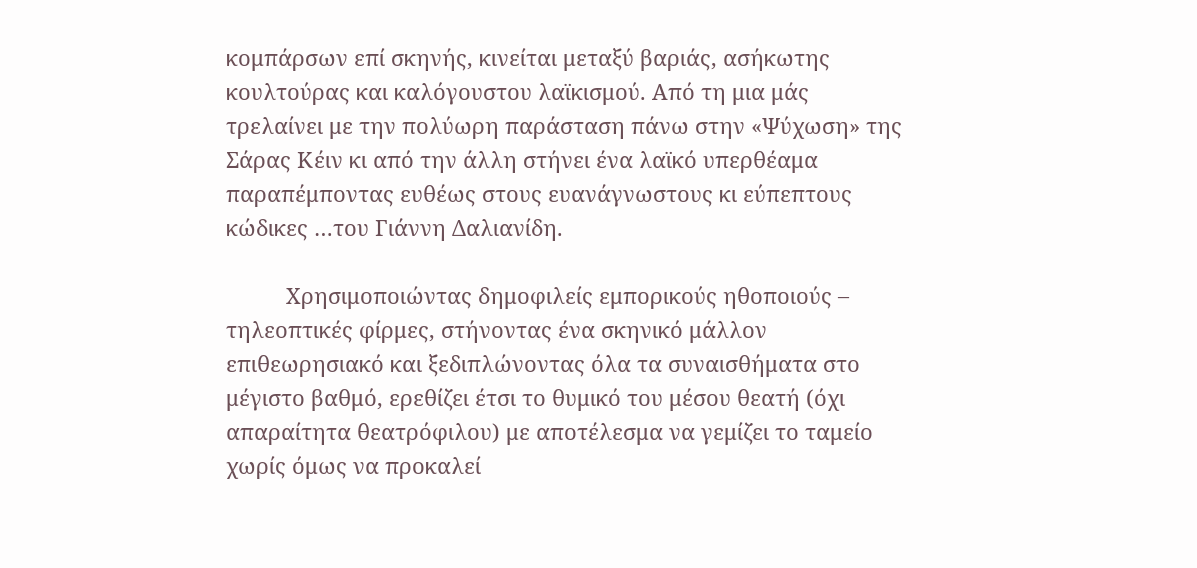κομπάρσων επί σκηνής, κινείται μεταξύ βαριάς, ασήκωτης κουλτούρας και καλόγουστου λαϊκισμού. Από τη μια μάς τρελαίνει με την πολύωρη παράσταση πάνω στην «Ψύχωση» της Σάρας Κέιν κι από την άλλη στήνει ένα λαϊκό υπερθέαμα παραπέμποντας ευθέως στους ευανάγνωστους κι εύπεπτους κώδικες …του Γιάννη Δαλιανίδη.

          Χρησιμοποιώντας δημοφιλείς εμπορικούς ηθοποιούς – τηλεοπτικές φίρμες, στήνοντας ένα σκηνικό μάλλον επιθεωρησιακό και ξεδιπλώνοντας όλα τα συναισθήματα στο μέγιστο βαθμό, ερεθίζει έτσι το θυμικό του μέσου θεατή (όχι απαραίτητα θεατρόφιλου) με αποτέλεσμα να γεμίζει το ταμείο χωρίς όμως να προκαλεί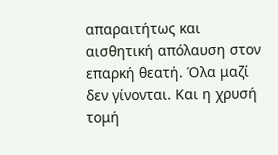απαραιτήτως και αισθητική απόλαυση στον επαρκή θεατή. Όλα μαζί δεν γίνονται. Και η χρυσή τομή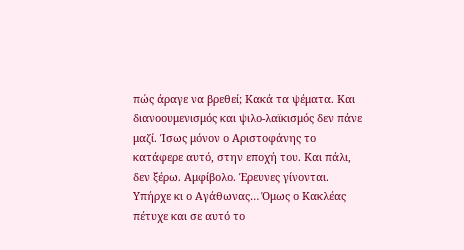πώς άραγε να βρεθεί; Κακά τα ψέματα. Και διανοουμενισμός και ψιλο-λαϊκισμός δεν πάνε μαζί. Ίσως μόνον ο Αριστοφάνης το κατάφερε αυτό, στην εποχή του. Και πάλι, δεν ξέρω. Αμφίβολο. Έρευνες γίνονται. Υπήρχε κι ο Αγάθωνας… Όμως ο Κακλέας πέτυχε και σε αυτό το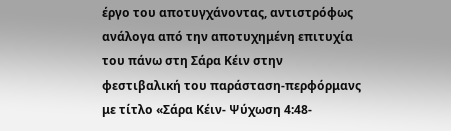έργο του αποτυγχάνοντας, αντιστρόφως ανάλογα από την αποτυχημένη επιτυχία του πάνω στη Σάρα Κέιν στην φεστιβαλική του παράσταση-περφόρμανς με τίτλο «Σάρα Κέιν- Ψύχωση 4:48-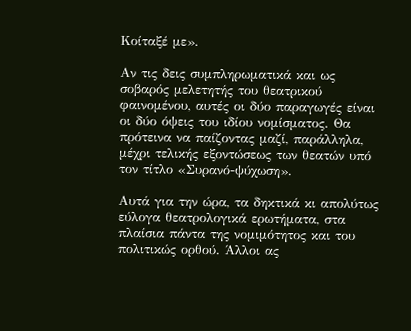Κοίταξέ με».

Αν τις δεις συμπληρωματικά και ως σοβαρός μελετητής του θεατρικού φαινομένου, αυτές οι δύο παραγωγές είναι οι δύο όψεις του ιδίου νομίσματος. Θα πρότεινα να παίζοντας μαζί, παράλληλα, μέχρι τελικής εξοντώσεως των θεατών υπό τον τίτλο «Συρανό-ψύχωση».

Αυτά για την ώρα, τα δηκτικά κι απολύτως εύλογα θεατρολογικά ερωτήματα, στα πλαίσια πάντα της νομιμότητος και του πολιτικώς ορθού. Άλλοι ας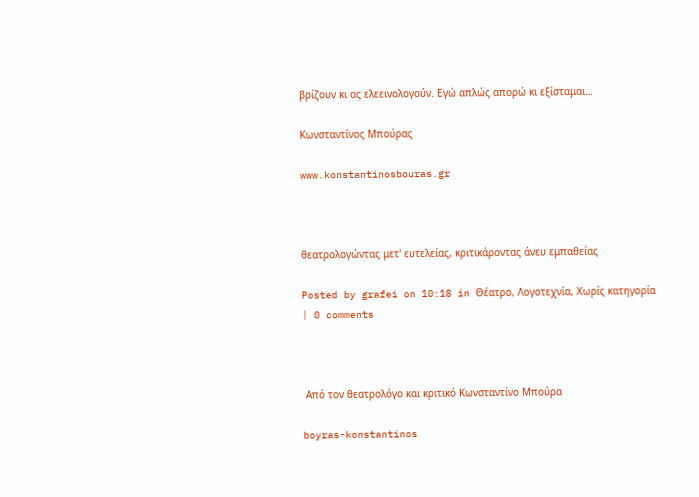βρίζουν κι ας ελεεινολογούν. Εγώ απλώς απορώ κι εξίσταμαι…

Κωνσταντίνος Μπούρας

www.konstantinosbouras.gr



θεατρολογώντας μετ' ευτελείας, κριτικάροντας άνευ εμπαθείας

Posted by grafei on 10:18 in Θέατρο, Λογοτεχνία, Χωρίς κατηγορία | 0 comments



 Από τον θεατρολόγο και κριτικό Κωνσταντίνο Μπούρα

boyras-konstantinos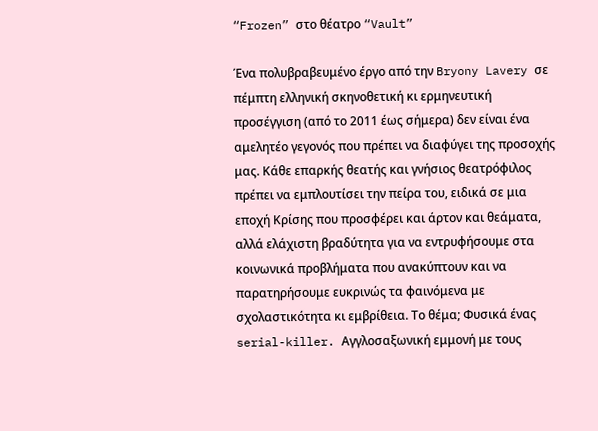“Frozen” στο θέατρο “Vault”

Ένα πολυβραβευμένο έργο από την Bryony Lavery σε πέμπτη ελληνική σκηνοθετική κι ερμηνευτική προσέγγιση (από το 2011 έως σήμερα) δεν είναι ένα αμελητέο γεγονός που πρέπει να διαφύγει της προσοχής μας. Κάθε επαρκής θεατής και γνήσιος θεατρόφιλος πρέπει να εμπλουτίσει την πείρα του, ειδικά σε μια εποχή Κρίσης που προσφέρει και άρτον και θεάματα, αλλά ελάχιστη βραδύτητα για να εντρυφήσουμε στα κοινωνικά προβλήματα που ανακύπτουν και να παρατηρήσουμε ευκρινώς τα φαινόμενα με σχολαστικότητα κι εμβρίθεια. Το θέμα; Φυσικά ένας serial-killer. Αγγλοσαξωνική εμμονή με τους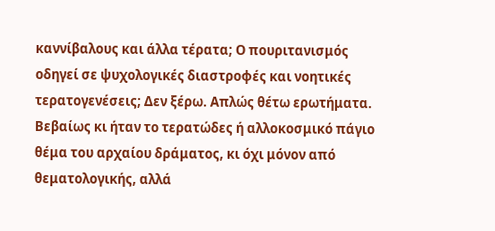καννίβαλους και άλλα τέρατα; Ο πουριτανισμός οδηγεί σε ψυχολογικές διαστροφές και νοητικές τερατογενέσεις; Δεν ξέρω. Απλώς θέτω ερωτήματα. Βεβαίως κι ήταν το τερατώδες ή αλλοκοσμικό πάγιο θέμα του αρχαίου δράματος, κι όχι μόνον από θεματολογικής, αλλά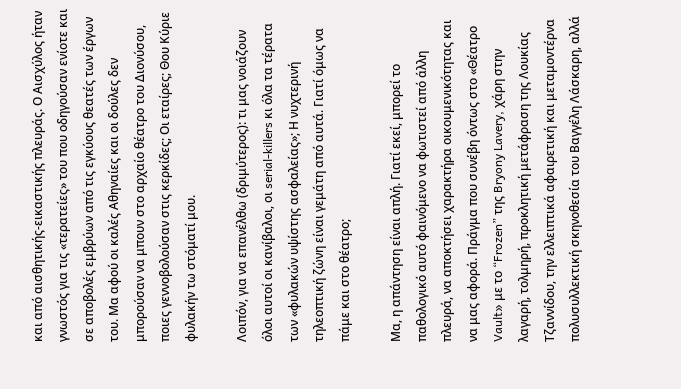και από αισθητικής-εικαστικής πλευράς. Ο Αισχύλος ήταν γνωστός για τις «τερατείες» του που οδηγούσαν ενίοτε και σε αποβολές εμβρύων από τις εγκύους θεατές των έργων του. Μα αφού οι καλές Αθηναίες και οι δούλες δεν μπορούσαν να μπουν στο αρχαίο θέατρο του Διονύσου, ποιες γεννοβολούσαν στις κερκίδες; Οι εταίρες; Θου Κύριε φυλακήν τω στόματί μου.

Λοιπόν, για να επανέλθω (δριμύτερος): τι μας νοιάζουν όλοι αυτοί οι κανίβαλοι, οι serial-killers κι όλα τα τέρατα των «φυλακών υψίστης ασφαλείας»; Η νυχτερινή τηλεοπτική ζώνη είναι γεμάτη από αυτά. Γιατί όμως να πάμε και στο θέατρο;

Μα, η απάντηση είναι απλή. Γιατί εκεί, μπορεί το παθολογικό αυτό φαινόμενο να φωτιστεί από άλλη πλευρά, να αποκτήσει χαρακτήρα οικουμενικότητας και να μας αφορά. Πράγμα που συνέβη όντως στο «Θέατρο Vault» με το “Frozen” της Bryony Lavery, χάρη στην λαγαρή, τολμηρή, προκλητική μετάφραση της Λουκίας Τζαννίδου, την ελλειπτικά αφαιρετική και μεταμοντέρνα πολυσυλλεκτική σκηνοθεσία του Βαγγέλη Λάσκαρη, αλλά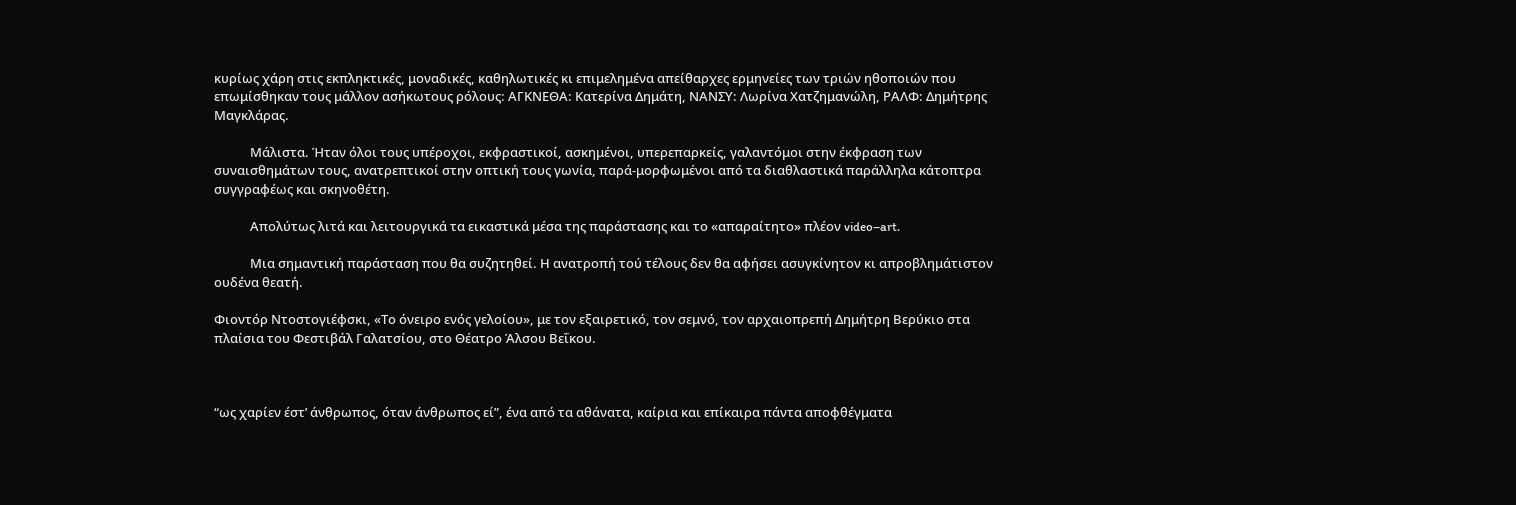κυρίως χάρη στις εκπληκτικές, μοναδικές, καθηλωτικές κι επιμελημένα απείθαρχες ερμηνείες των τριών ηθοποιών που επωμίσθηκαν τους μάλλον ασήκωτους ρόλους: ΑΓΚΝΕΘΑ: Κατερίνα Δημάτη, ΝΑΝΣΥ: Λωρίνα Χατζημανώλη, ΡΑΛΦ: Δημήτρης Μαγκλάρας.

            Μάλιστα. Ήταν όλοι τους υπέροχοι, εκφραστικοί, ασκημένοι, υπερεπαρκείς, γαλαντόμοι στην έκφραση των συναισθημάτων τους, ανατρεπτικοί στην οπτική τους γωνία, παρά-μορφωμένοι από τα διαθλαστικά παράλληλα κάτοπτρα συγγραφέως και σκηνοθέτη.

            Απολύτως λιτά και λειτουργικά τα εικαστικά μέσα της παράστασης και το «απαραίτητο» πλέον video–art.

            Μια σημαντική παράσταση που θα συζητηθεί. Η ανατροπή τού τέλους δεν θα αφήσει ασυγκίνητον κι απροβλημάτιστον ουδένα θεατή.

Φιοντόρ Ντοστογιέφσκι, «Το όνειρο ενός γελοίου», με τον εξαιρετικό, τον σεμνό, τον αρχαιοπρεπή Δημήτρη Βερύκιο στα πλαίσια του Φεστιβάλ Γαλατσίου, στο Θέατρο Άλσου Βεΐκου.



“ως χαρίεν έστ’ άνθρωπος, όταν άνθρωπος εί”, ένα από τα αθάνατα, καίρια και επίκαιρα πάντα αποφθέγματα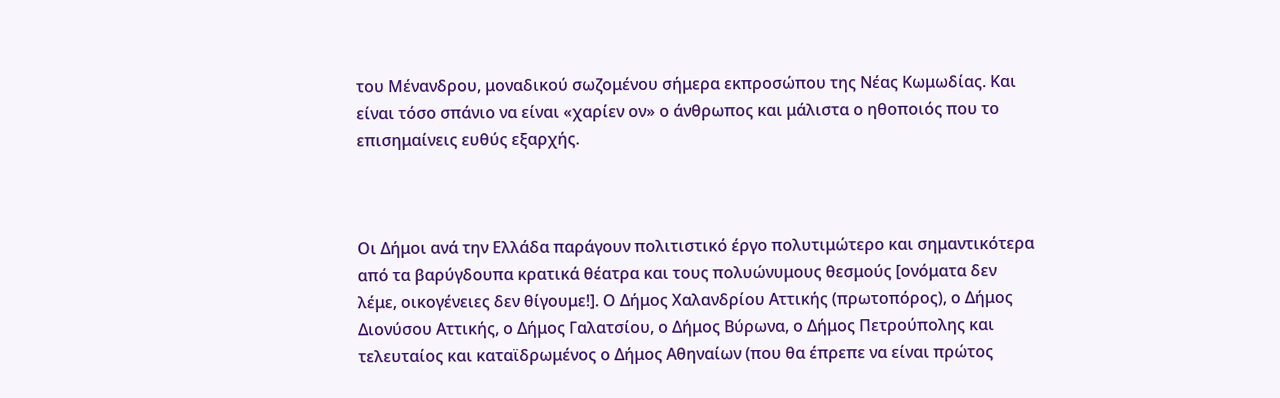του Μένανδρου, μοναδικού σωζoμένου σήμερα εκπροσώπου της Νέας Κωμωδίας. Και είναι τόσο σπάνιο να είναι «χαρίεν ον» ο άνθρωπος και μάλιστα ο ηθοποιός που το επισημαίνεις ευθύς εξαρχής.



Οι Δήμοι ανά την Ελλάδα παράγουν πολιτιστικό έργο πολυτιμώτερο και σημαντικότερα από τα βαρύγδουπα κρατικά θέατρα και τους πολυώνυμους θεσμούς [ονόματα δεν λέμε, οικογένειες δεν θίγουμε!]. Ο Δήμος Χαλανδρίου Αττικής (πρωτοπόρος), ο Δήμος Διονύσου Αττικής, ο Δήμος Γαλατσίου, ο Δήμος Βύρωνα, ο Δήμος Πετρούπολης και τελευταίος και καταϊδρωμένος ο Δήμος Αθηναίων (που θα έπρεπε να είναι πρώτος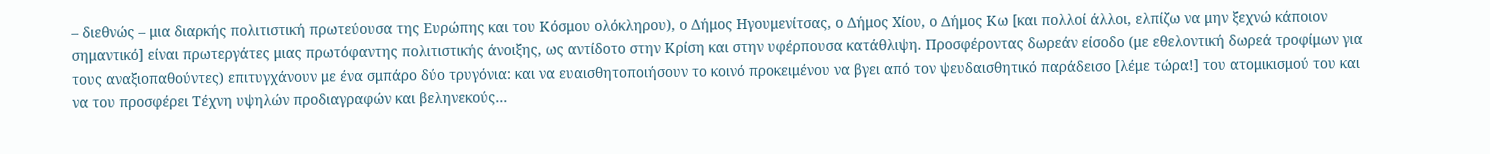– διεθνώς – μια διαρκής πολιτιστική πρωτεύουσα της Ευρώπης και του Κόσμου ολόκληρου), ο Δήμος Ηγουμενίτσας, ο Δήμος Χίου, ο Δήμος Κω [και πολλοί άλλοι, ελπίζω να μην ξεχνώ κάποιον σημαντικό] είναι πρωτεργάτες μιας πρωτόφαντης πολιτιστικής άνοιξης, ως αντίδοτο στην Κρίση και στην υφέρπουσα κατάθλιψη. Προσφέροντας δωρεάν είσοδο (με εθελοντική δωρεά τροφίμων για τους αναξιοπαθούντες) επιτυγχάνουν με ένα σμπάρο δύο τρυγόνια: και να ευαισθητοποιήσουν το κοινό προκειμένου να βγει από τον ψευδαισθητικό παράδεισο [λέμε τώρα!] του ατομικισμού του και να του προσφέρει Τέχνη υψηλών προδιαγραφών και βεληνεκούς…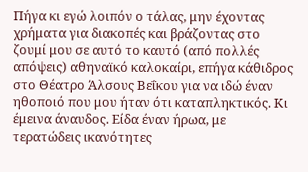Πήγα κι εγώ λοιπόν ο τάλας, μην έχοντας χρήματα για διακοπές και βράζοντας στο ζουμί μου σε αυτό το καυτό (από πολλές απόψεις) αθηναϊκό καλοκαίρι, επήγα κάθιδρος στο Θέατρο Άλσους Βεΐκου για να ιδώ έναν ηθοποιό που μου ήταν ότι καταπληκτικός. Κι έμεινα άναυδος. Είδα έναν ήρωα, με τερατώδεις ικανότητες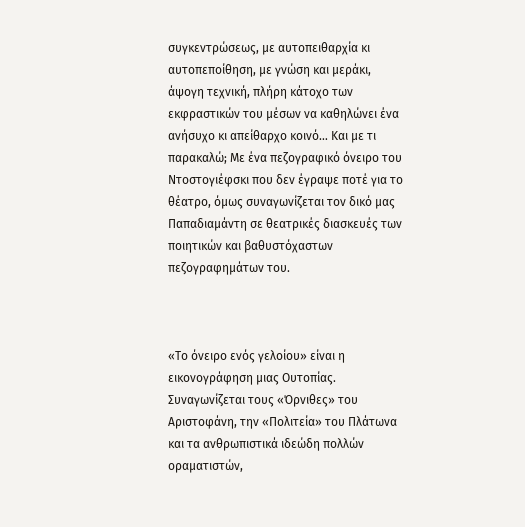συγκεντρώσεως, με αυτοπειθαρχία κι αυτοπεποίθηση, με γνώση και μεράκι, άψογη τεχνική, πλήρη κάτοχο των εκφραστικών του μέσων να καθηλώνει ένα ανήσυχο κι απείθαρχο κοινό… Και με τι παρακαλώ; Με ένα πεζογραφικό όνειρο του Ντοστογιέφσκι που δεν έγραψε ποτέ για το θέατρο, όμως συναγωνίζεται τον δικό μας Παπαδιαμάντη σε θεατρικές διασκευές των ποιητικών και βαθυστόχαστων πεζογραφημάτων του.



«Το όνειρο ενός γελοίου» είναι η εικονογράφηση μιας Ουτοπίας. Συναγωνίζεται τους «Όρνιθες» του Αριστοφάνη, την «Πολιτεία» του Πλάτωνα και τα ανθρωπιστικά ιδεώδη πολλών οραματιστών,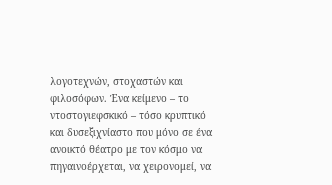λογοτεχνών, στοχαστών και φιλοσόφων. Ένα κείμενο – το ντοστογιεφσκικό – τόσο κρυπτικό και δυσεξιχνίαστο που μόνο σε ένα ανοικτό θέατρο με τον κόσμο να πηγαινοέρχεται, να χειρονομεί, να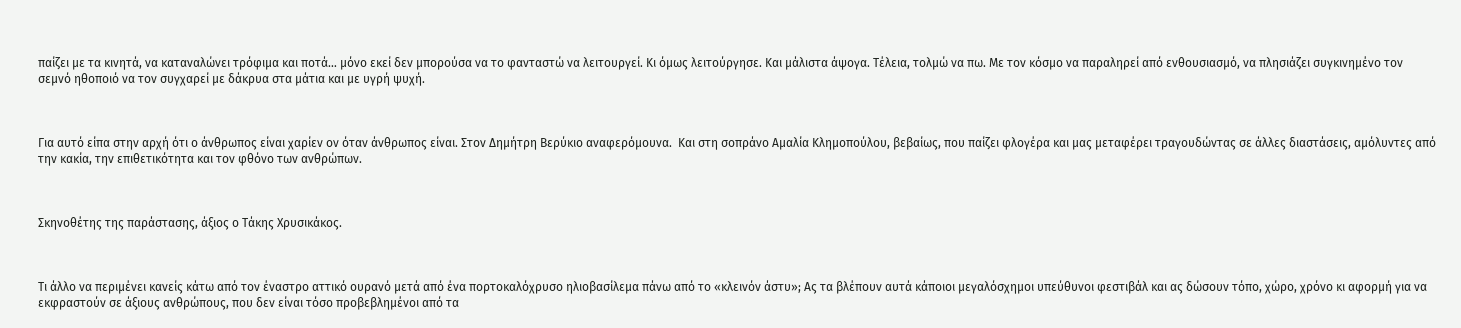παίζει με τα κινητά, να καταναλώνει τρόφιμα και ποτά… μόνο εκεί δεν μπορούσα να το φανταστώ να λειτουργεί. Κι όμως λειτούργησε. Και μάλιστα άψογα. Τέλεια, τολμώ να πω. Με τον κόσμο να παραληρεί από ενθουσιασμό, να πλησιάζει συγκινημένο τον σεμνό ηθοποιό να τον συγχαρεί με δάκρυα στα μάτια και με υγρή ψυχή.



Για αυτό είπα στην αρχή ότι ο άνθρωπος είναι χαρίεν ον όταν άνθρωπος είναι. Στον Δημήτρη Βερύκιο αναφερόμουνα.  Και στη σοπράνο Αμαλία Κλημοπούλου, βεβαίως, που παίζει φλογέρα και μας μεταφέρει τραγουδώντας σε άλλες διαστάσεις, αμόλυντες από την κακία, την επιθετικότητα και τον φθόνο των ανθρώπων.



Σκηνοθέτης της παράστασης, άξιος ο Τάκης Χρυσικάκος.



Τι άλλο να περιμένει κανείς κάτω από τον έναστρο αττικό ουρανό μετά από ένα πορτοκαλόχρυσο ηλιοβασίλεμα πάνω από το «κλεινόν άστυ»; Ας τα βλέπουν αυτά κάποιοι μεγαλόσχημοι υπεύθυνοι φεστιβάλ και ας δώσουν τόπο, χώρο, χρόνο κι αφορμή για να εκφραστούν σε άξιους ανθρώπους, που δεν είναι τόσο προβεβλημένοι από τα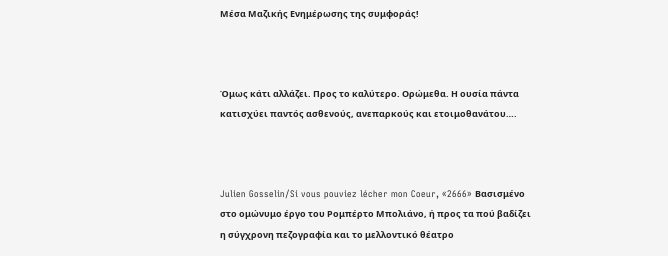Μέσα Μαζικής Ενημέρωσης της συμφοράς!



Όμως κάτι αλλάζει. Προς το καλύτερο. Ορώμεθα. Η ουσία πάντα κατισχύει παντός ασθενούς, ανεπαρκούς και ετοιμοθανάτου….



Julien Gosselin/Si vous pouviez lécher mon Coeur, «2666» Βασισμένο στο ομώνυμο έργο του Ρομπέρτο Μπολιάνο, ή προς τα πού βαδίζει η σύγχρονη πεζογραφία και το μελλοντικό θέατρο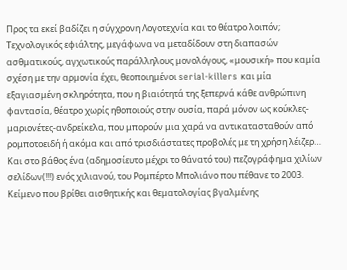Προς τα εκεί βαδίζει η σύγχρονη Λογοτεχνία και το θέατρο λοιπόν; Τεχνολογικός εφιάλτης, μεγάφωνα να μεταδίδουν στη διαπασών ασθματικούς, αγχωτικούς παράλληλους μονολόγους, «μουσική» που καμία σχέση με την αρμονία έχει, θεοποιημένοι serial-killers και μία εξαγιασμένη σκληρότητα, που η βιαιότητά της ξεπερνά κάθε ανθρώπινη φαντασία, θέατρο χωρίς ηθοποιούς στην ουσία, παρά μόνον ως κούκλες-μαριονέτες-ανδρείκελα, που μπορούν μια χαρά να αντικατασταθούν από ρομποτοειδή ή ακόμα και από τρισδιάστατες προβολές με τη χρήση λέιζερ… Και στο βάθος ένα (αδημοσίευτο μέχρι το θάνατό του) πεζογράφημα χιλίων σελίδων(!!!) ενός χιλιανού, του Ρομπέρτο Μπολιάνο που πέθανε το 2003. Κείμενο που βρίθει αισθητικής και θεματολογίας βγαλμένης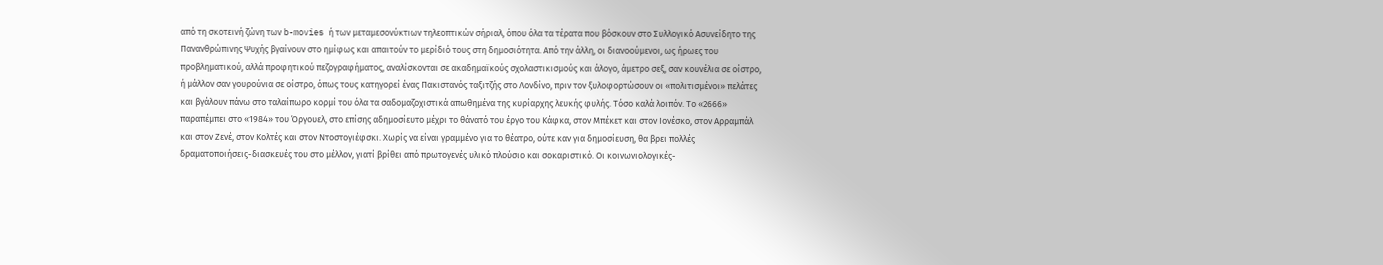από τη σκοτεινή ζώνη των b-movies ή των μεταμεσονύκτιων τηλεοπτικών σήριαλ, όπου όλα τα τέρατα που βόσκουν στο Συλλογικό Ασυνείδητο της Πανανθρώπινης Ψυχής βγαίνουν στο ημίφως και απαιτούν το μερίδιό τους στη δημοσιότητα. Από την άλλη, οι διανοούμενοι, ως ήρωες του προβληματικού, αλλά προφητικού πεζογραφήματος, αναλίσκονται σε ακαδημαϊκούς σχολαστικισμούς και άλογο, άμετρο σεξ, σαν κουνέλια σε οίστρο, ή μάλλον σαν γουρούνια σε οίστρο, όπως τους κατηγορεί ένας Πακιστανός ταξιτζής στο Λονδίνο, πριν τον ξυλοφορτώσουν οι «πολιτισμένοι» πελάτες και βγάλουν πάνω στο ταλαίπωρο κορμί του όλα τα σαδομαζοχιστικά απωθημένα της κυρίαρχης λευκής φυλής. Τόσο καλά λοιπόν. Το «2666» παραπέμπει στο «1984» του Όργουελ, στο επίσης αδημοσίευτο μέχρι το θάνατό του έργο του Κάφκα, στον Μπέκετ και στον Ιονέσκο, στον Αρραμπάλ και στον Ζενέ, στον Κολτές και στον Ντοστογιέφσκι. Χωρίς να είναι γραμμένο για το θέατρο, ούτε καν για δημοσίευση, θα βρει πολλές δραματοποιήσεις-διασκευές του στο μέλλον, γιατί βρίθει από πρωτογενές υλικό πλούσιο και σοκαριστικό. Οι κοινωνιολογικές-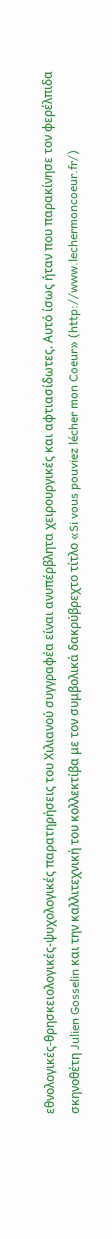εθνολογικές-θρησκειολογικές-ψυχολογικές παρατηρήσεις του Χιλιανού συγγραφέα είναι ανυπέρβλητα χειρουργικές και αφτιασίδωτες. Αυτό ίσως ήταν που παρακίνησε τον φερέλπιδα σκηνοθέτη Julien Gosselin και την καλλιτεχνική του κολλεκτίβα με τον συμβολικά δακρύβρεχτο τίτλο «Si vous pouviez lécher mon Coeur» (http://www.lechermoncoeur.fr/)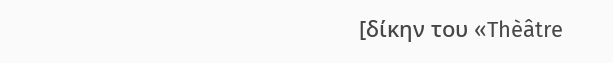[δίκην του «Thèâtre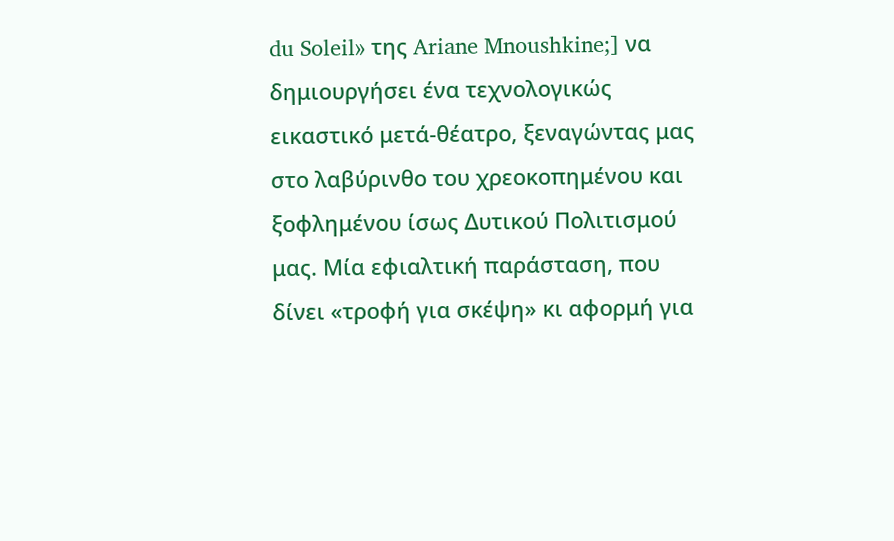du Soleil» της Ariane Mnoushkine;] να δημιουργήσει ένα τεχνολογικώς εικαστικό μετά-θέατρο, ξεναγώντας μας στο λαβύρινθο του χρεοκοπημένου και ξοφλημένου ίσως Δυτικού Πολιτισμού μας. Μία εφιαλτική παράσταση, που δίνει «τροφή για σκέψη» κι αφορμή για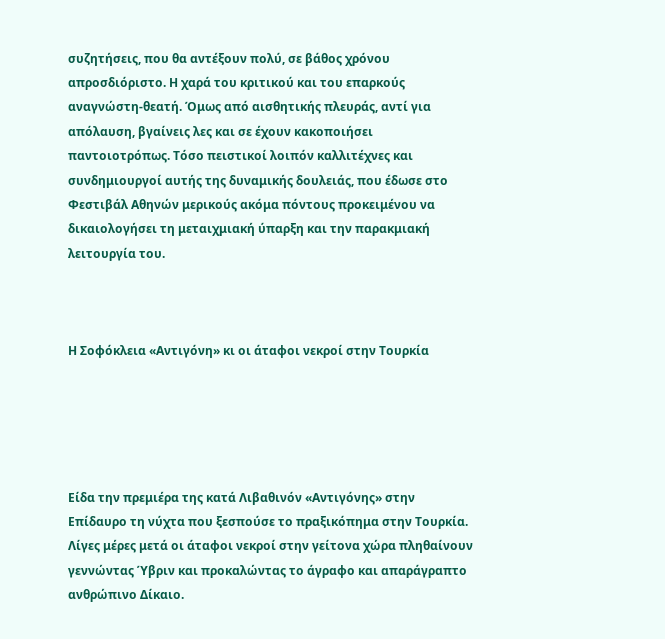συζητήσεις, που θα αντέξουν πολύ, σε βάθος χρόνου απροσδιόριστο. Η χαρά του κριτικού και του επαρκούς αναγνώστη-θεατή. Όμως από αισθητικής πλευράς, αντί για απόλαυση, βγαίνεις λες και σε έχουν κακοποιήσει παντοιοτρόπως. Τόσο πειστικοί λοιπόν καλλιτέχνες και συνδημιουργοί αυτής της δυναμικής δουλειάς, που έδωσε στο Φεστιβάλ Αθηνών μερικούς ακόμα πόντους προκειμένου να δικαιολογήσει τη μεταιχμιακή ύπαρξη και την παρακμιακή λειτουργία του.



Η Σοφόκλεια «Αντιγόνη» κι οι άταφοι νεκροί στην Τουρκία





Είδα την πρεμιέρα της κατά Λιβαθινόν «Αντιγόνης» στην Επίδαυρο τη νύχτα που ξεσπούσε το πραξικόπημα στην Τουρκία. Λίγες μέρες μετά οι άταφοι νεκροί στην γείτονα χώρα πληθαίνουν γεννώντας Ύβριν και προκαλώντας το άγραφο και απαράγραπτο ανθρώπινο Δίκαιο.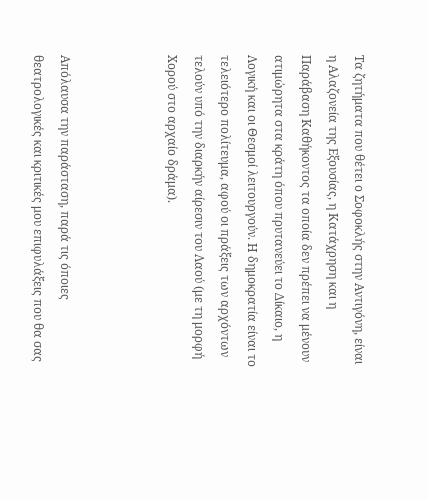Τα ζητήματα που θέτει ο Σοφοκλής στην Αντιγόνη, είναι η Αλαζονεία της Εξουσίας, η Κατάχρηση και η Παράβαση Καθήκοντος τα οποία δεν πρέπει να μένουν ατιμώρητα στα κράτη όπου πρυτανεύει το Δίκαιο, η Λογική και οι Θεσμοί λειτουργούν. Η δημοκρατία είναι το τελειότερο πολίτευμα, αφού οι πράξεις των αρχόντων τελούν υπό την διαρκήν αίρεσιν του Λαού (με τη μορφή Χορού στο αρχαίο δράμα).



Απόλαυσα την παράσταση, παρά τις όποιες θεατρολογικές και κριτικές μου επιφυλάξεις που θα σας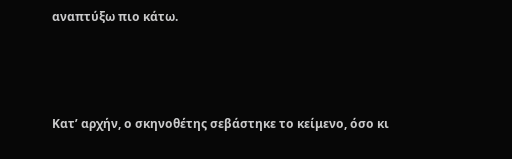αναπτύξω πιο κάτω.



Κατ’ αρχήν, ο σκηνοθέτης σεβάστηκε το κείμενο, όσο κι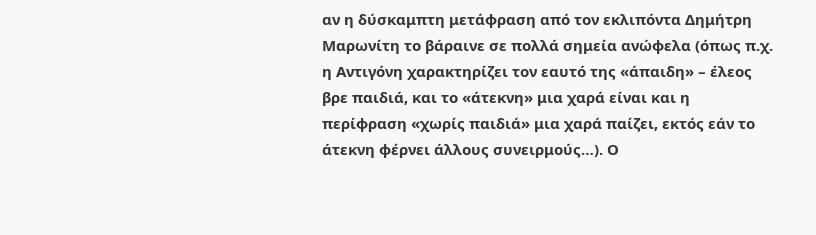αν η δύσκαμπτη μετάφραση από τον εκλιπόντα Δημήτρη Μαρωνίτη το βάραινε σε πολλά σημεία ανώφελα (όπως π.χ. η Αντιγόνη χαρακτηρίζει τον εαυτό της «άπαιδη» – έλεος βρε παιδιά, και το «άτεκνη» μια χαρά είναι και η περίφραση «χωρίς παιδιά» μια χαρά παίζει, εκτός εάν το άτεκνη φέρνει άλλους συνειρμούς…). Ο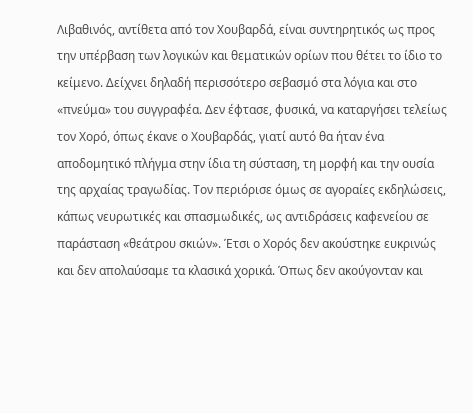Λιβαθινός, αντίθετα από τον Χουβαρδά, είναι συντηρητικός ως προς την υπέρβαση των λογικών και θεματικών ορίων που θέτει το ίδιο το κείμενο. Δείχνει δηλαδή περισσότερο σεβασμό στα λόγια και στο «πνεύμα» του συγγραφέα. Δεν έφτασε, φυσικά, να καταργήσει τελείως τον Χορό, όπως έκανε ο Χουβαρδάς, γιατί αυτό θα ήταν ένα αποδομητικό πλήγμα στην ίδια τη σύσταση, τη μορφή και την ουσία της αρχαίας τραγωδίας. Τον περιόρισε όμως σε αγοραίες εκδηλώσεις, κάπως νευρωτικές και σπασμωδικές, ως αντιδράσεις καφενείου σε παράσταση «θεάτρου σκιών». Έτσι ο Χορός δεν ακούστηκε ευκρινώς και δεν απολαύσαμε τα κλασικά χορικά. Όπως δεν ακούγονταν και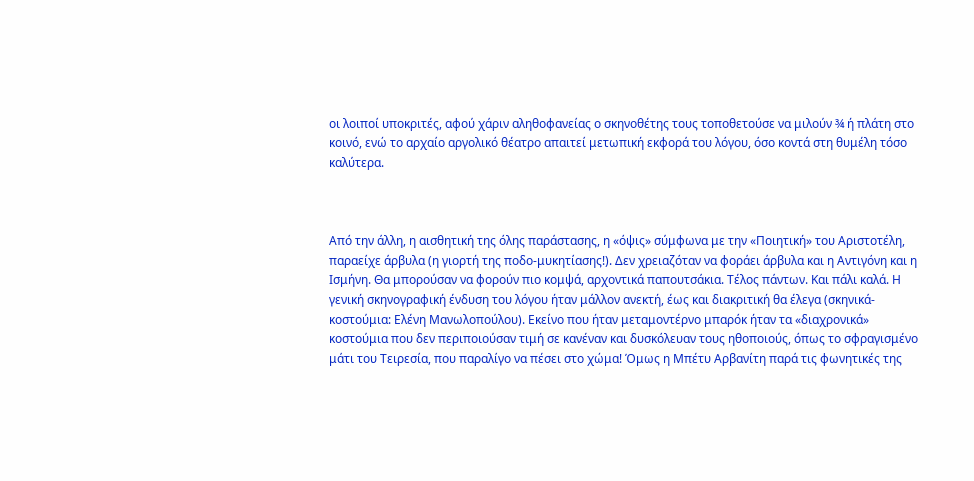οι λοιποί υποκριτές, αφού χάριν αληθοφανείας ο σκηνοθέτης τους τοποθετούσε να μιλούν ¾ ή πλάτη στο κοινό, ενώ το αρχαίο αργολικό θέατρο απαιτεί μετωπική εκφορά του λόγου, όσο κοντά στη θυμέλη τόσο καλύτερα.



Από την άλλη, η αισθητική της όλης παράστασης, η «όψις» σύμφωνα με την «Ποιητική» του Αριστοτέλη, παραείχε άρβυλα (η γιορτή της ποδο-μυκητίασης!). Δεν χρειαζόταν να φοράει άρβυλα και η Αντιγόνη και η Ισμήνη. Θα μπορούσαν να φορούν πιο κομψά, αρχοντικά παπουτσάκια. Τέλος πάντων. Και πάλι καλά. Η γενική σκηνογραφική ένδυση του λόγου ήταν μάλλον ανεκτή, έως και διακριτική θα έλεγα (σκηνικά-κοστούμια: Ελένη Μανωλοπούλου). Εκείνο που ήταν μεταμοντέρνο μπαρόκ ήταν τα «διαχρονικά» κοστούμια που δεν περιποιούσαν τιμή σε κανέναν και δυσκόλευαν τους ηθοποιούς, όπως το σφραγισμένο μάτι του Τειρεσία, που παραλίγο να πέσει στο χώμα! Όμως η Μπέτυ Αρβανίτη παρά τις φωνητικές της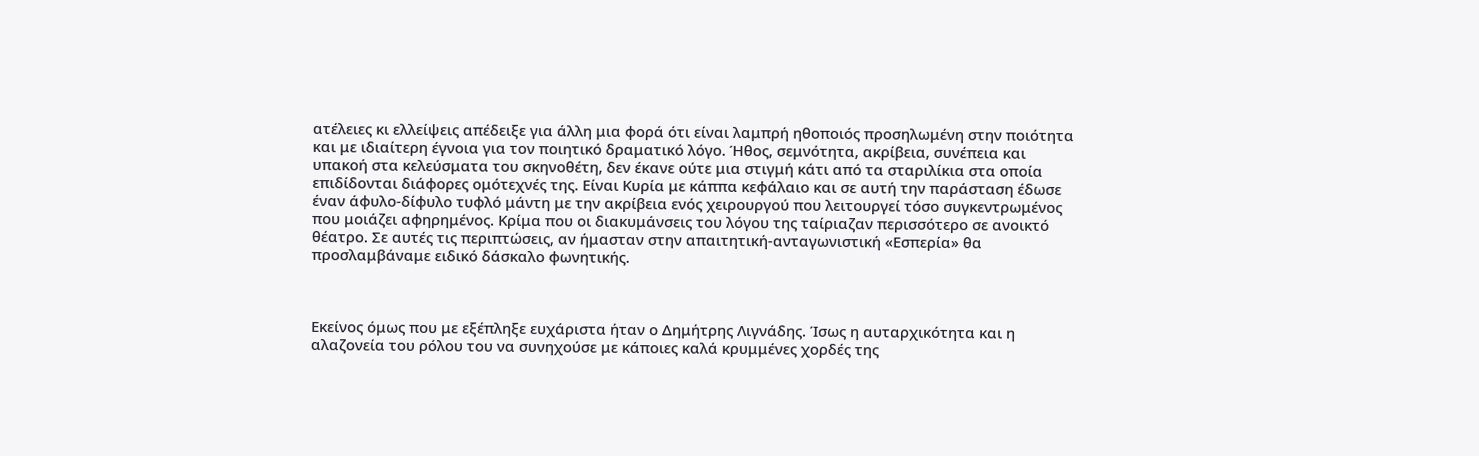ατέλειες κι ελλείψεις απέδειξε για άλλη μια φορά ότι είναι λαμπρή ηθοποιός προσηλωμένη στην ποιότητα και με ιδιαίτερη έγνοια για τον ποιητικό δραματικό λόγο. Ήθος, σεμνότητα, ακρίβεια, συνέπεια και υπακοή στα κελεύσματα του σκηνοθέτη, δεν έκανε ούτε μια στιγμή κάτι από τα σταριλίκια στα οποία επιδίδονται διάφορες ομότεχνές της. Είναι Κυρία με κάππα κεφάλαιο και σε αυτή την παράσταση έδωσε έναν άφυλο-δίφυλο τυφλό μάντη με την ακρίβεια ενός χειρουργού που λειτουργεί τόσο συγκεντρωμένος που μοιάζει αφηρημένος. Κρίμα που οι διακυμάνσεις του λόγου της ταίριαζαν περισσότερο σε ανοικτό θέατρο. Σε αυτές τις περιπτώσεις, αν ήμασταν στην απαιτητική-ανταγωνιστική «Εσπερία» θα προσλαμβάναμε ειδικό δάσκαλο φωνητικής.



Εκείνος όμως που με εξέπληξε ευχάριστα ήταν ο Δημήτρης Λιγνάδης. Ίσως η αυταρχικότητα και η αλαζονεία του ρόλου του να συνηχούσε με κάποιες καλά κρυμμένες χορδές της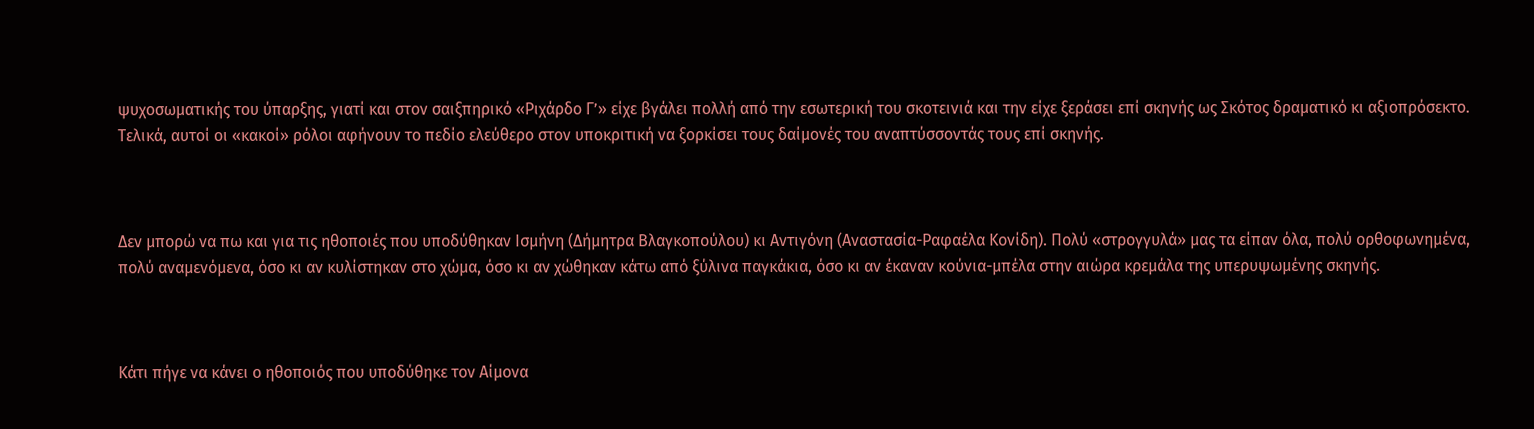ψυχοσωματικής του ύπαρξης, γιατί και στον σαιξπηρικό «Ριχάρδο Γ’» είχε βγάλει πολλή από την εσωτερική του σκοτεινιά και την είχε ξεράσει επί σκηνής ως Σκότος δραματικό κι αξιοπρόσεκτο. Τελικά, αυτοί οι «κακοί» ρόλοι αφήνουν το πεδίο ελεύθερο στον υποκριτική να ξορκίσει τους δαίμονές του αναπτύσσοντάς τους επί σκηνής.



Δεν μπορώ να πω και για τις ηθοποιές που υποδύθηκαν Ισμήνη (Δήμητρα Βλαγκοπούλου) κι Αντιγόνη (Αναστασία-Ραφαέλα Κονίδη). Πολύ «στρογγυλά» μας τα είπαν όλα, πολύ ορθοφωνημένα, πολύ αναμενόμενα, όσο κι αν κυλίστηκαν στο χώμα, όσο κι αν χώθηκαν κάτω από ξύλινα παγκάκια, όσο κι αν έκαναν κούνια-μπέλα στην αιώρα κρεμάλα της υπερυψωμένης σκηνής.



Κάτι πήγε να κάνει ο ηθοποιός που υποδύθηκε τον Αίμονα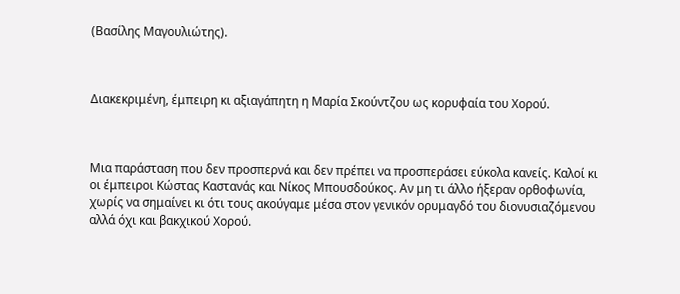(Βασίλης Μαγουλιώτης).



Διακεκριμένη, έμπειρη κι αξιαγάπητη η Μαρία Σκούντζου ως κορυφαία του Χορού.



Μια παράσταση που δεν προσπερνά και δεν πρέπει να προσπεράσει εύκολα κανείς. Καλοί κι οι έμπειροι Κώστας Καστανάς και Νίκος Μπουσδούκος. Αν μη τι άλλο ήξεραν ορθοφωνία, χωρίς να σημαίνει κι ότι τους ακούγαμε μέσα στον γενικόν ορυμαγδό του διονυσιαζόμενου αλλά όχι και βακχικού Χορού.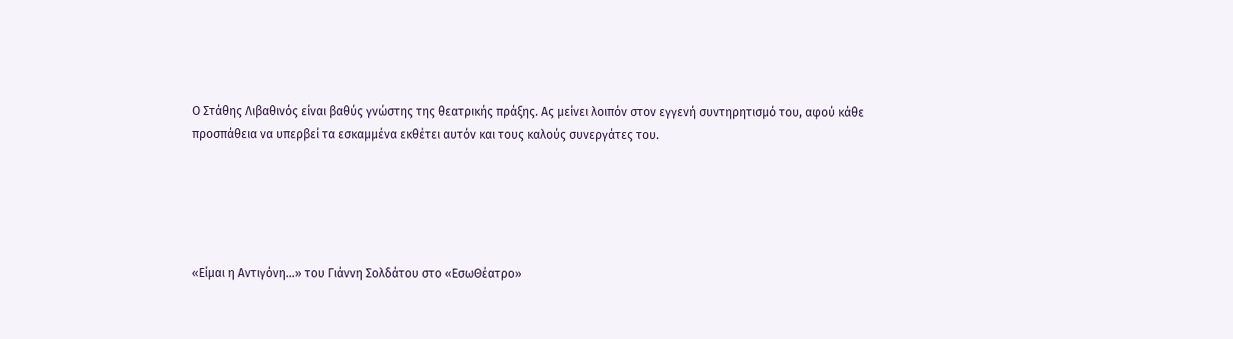Ο Στάθης Λιβαθινός είναι βαθύς γνώστης της θεατρικής πράξης. Ας μείνει λοιπόν στον εγγενή συντηρητισμό του, αφού κάθε προσπάθεια να υπερβεί τα εσκαμμένα εκθέτει αυτόν και τους καλούς συνεργάτες του.





«Είμαι η Αντιγόνη…» του Γιάννη Σολδάτου στο «ΕσωΘέατρο»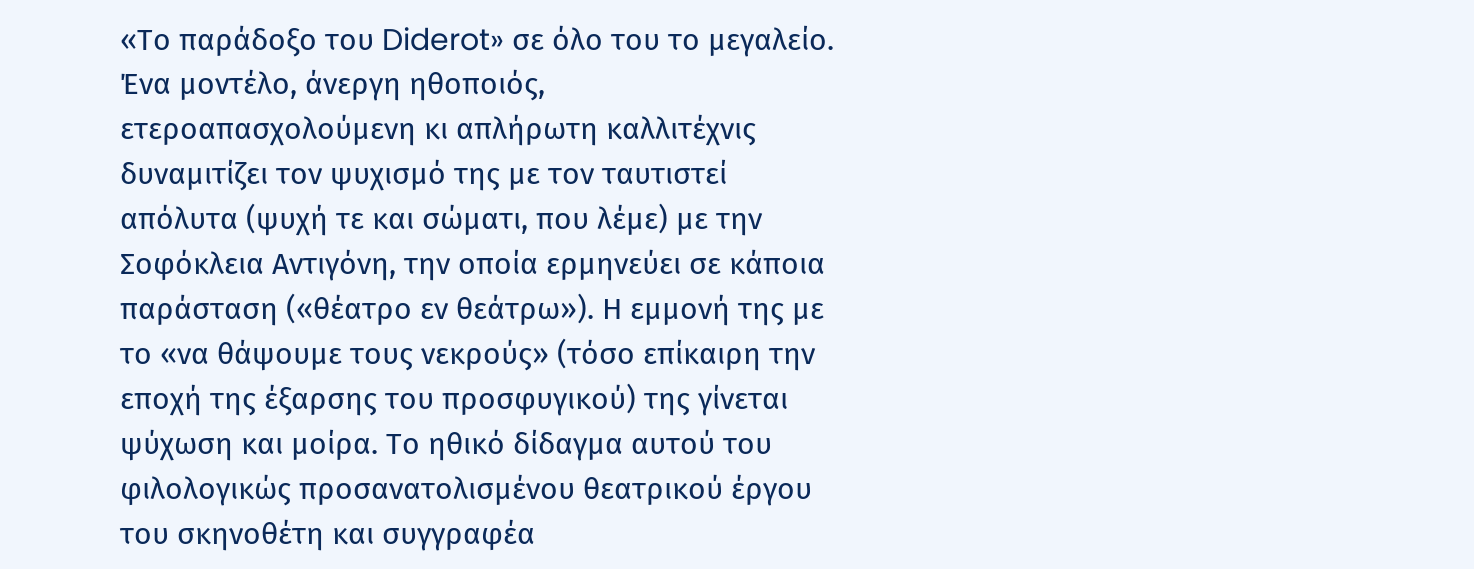«Το παράδοξο του Diderot» σε όλο του το μεγαλείο. Ένα μοντέλο, άνεργη ηθοποιός, ετεροαπασχολούμενη κι απλήρωτη καλλιτέχνις δυναμιτίζει τον ψυχισμό της με τον ταυτιστεί απόλυτα (ψυχή τε και σώματι, που λέμε) με την Σοφόκλεια Αντιγόνη, την οποία ερμηνεύει σε κάποια παράσταση («θέατρο εν θεάτρω»). Η εμμονή της με το «να θάψουμε τους νεκρούς» (τόσο επίκαιρη την εποχή της έξαρσης του προσφυγικού) της γίνεται ψύχωση και μοίρα. Το ηθικό δίδαγμα αυτού του φιλολογικώς προσανατολισμένου θεατρικού έργου του σκηνοθέτη και συγγραφέα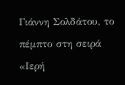Γιάννη Σολδάτου, το πέμπτο στη σειρά «Ιερή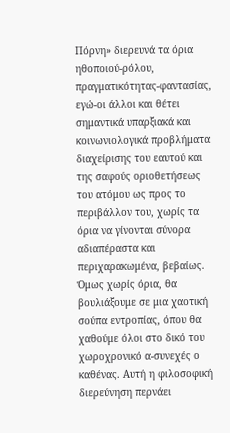Πόρνη» διερευνά τα όρια ηθοποιού-ρόλου, πραγματικότητας-φαντασίας, εγώ-οι άλλοι και θέτει σημαντικά υπαρξιακά και κοινωνιολογικά προβλήματα διαχείρισης του εαυτού και της σαφούς οριοθετήσεως του ατόμου ως προς το περιβάλλον του, χωρίς τα όρια να γίνονται σύνορα αδιαπέραστα και περιχαρακωμένα, βεβαίως. Όμως χωρίς όρια, θα βουλιάξουμε σε μια χαοτική σούπα εντροπίας, όπου θα χαθούμε όλοι στο δικό του χωροχρονικό α-συνεχές ο καθένας. Αυτή η φιλοσοφική διερεύνηση περνάει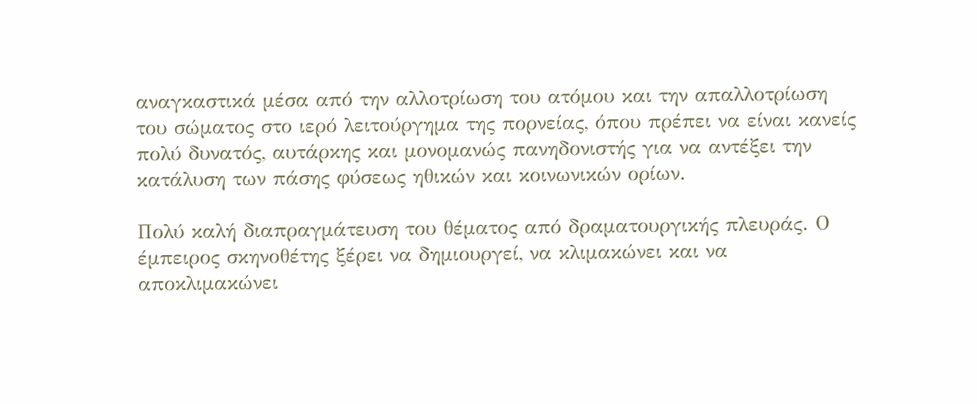αναγκαστικά μέσα από την αλλοτρίωση του ατόμου και την απαλλοτρίωση του σώματος στο ιερό λειτούργημα της πορνείας, όπου πρέπει να είναι κανείς πολύ δυνατός, αυτάρκης και μονομανώς πανηδονιστής για να αντέξει την κατάλυση των πάσης φύσεως ηθικών και κοινωνικών ορίων.

Πολύ καλή διαπραγμάτευση του θέματος από δραματουργικής πλευράς. Ο έμπειρος σκηνοθέτης ξέρει να δημιουργεί, να κλιμακώνει και να αποκλιμακώνει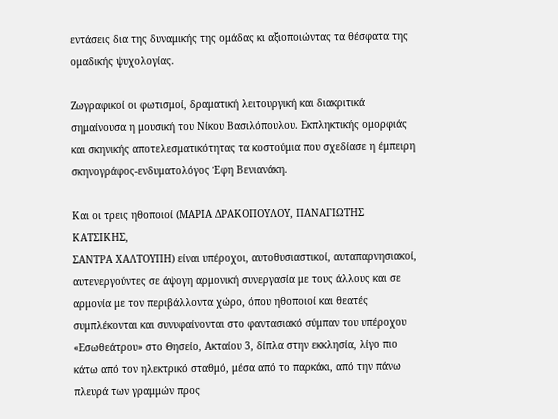εντάσεις δια της δυναμικής της ομάδας κι αξιοποιώντας τα θέσφατα της ομαδικής ψυχολογίας.

Ζωγραφικοί οι φωτισμοί, δραματική λειτουργική και διακριτικά σημαίνουσα η μουσική του Νίκου Βασιλόπουλου. Εκπληκτικής ομορφιάς και σκηνικής αποτελεσματικότητας τα κοστούμια που σχεδίασε η έμπειρη σκηνογράφος-ενδυματολόγος Έφη Βενιανάκη.

Και οι τρεις ηθοποιοί (ΜΑΡΙΑ ΔΡΑΚΟΠΟΥΛΟΥ, ΠΑΝΑΓΙΩΤΗΣ ΚΑΤΣΙΚΗΣ,
ΣΑΝΤΡΑ ΧΑΛΤΟΥΠΗ) είναι υπέροχοι, αυτοθυσιαστικοί, αυταπαρνησιακοί, αυτενεργούντες σε άψογη αρμονική συνεργασία με τους άλλους και σε αρμονία με τον περιβάλλοντα χώρο, όπου ηθοποιοί και θεατές συμπλέκονται και συνυφαίνονται στο φαντασιακό σύμπαν του υπέροχου «Εσωθεάτρου» στο Θησείο, Ακταίου 3, δίπλα στην εκκλησία, λίγο πιο κάτω από τον ηλεκτρικό σταθμό, μέσα από το παρκάκι, από την πάνω πλευρά των γραμμών προς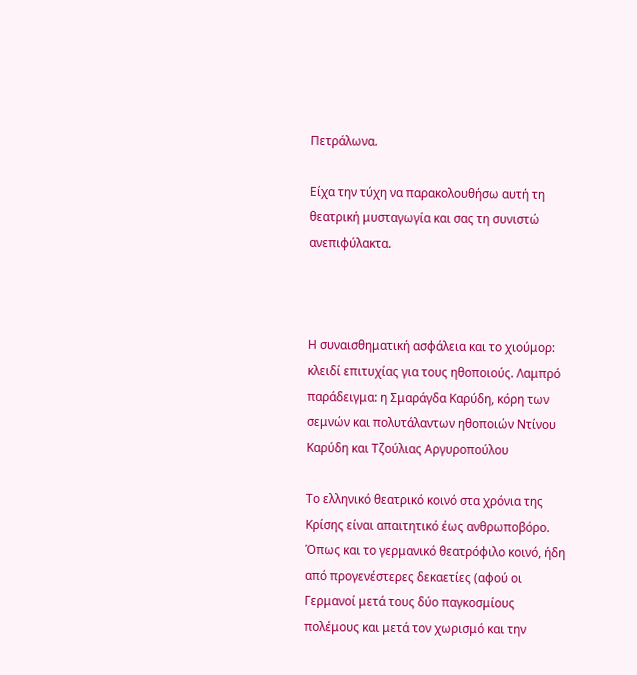Πετράλωνα.

Είχα την τύχη να παρακολουθήσω αυτή τη θεατρική μυσταγωγία και σας τη συνιστώ ανεπιφύλακτα.



Η συναισθηματική ασφάλεια και το χιούμορ: κλειδί επιτυχίας για τους ηθοποιούς. Λαμπρό παράδειγμα: η Σμαράγδα Καρύδη, κόρη των σεμνών και πολυτάλαντων ηθοποιών Ντίνου Καρύδη και Τζούλιας Αργυροπούλου

Το ελληνικό θεατρικό κοινό στα χρόνια της Κρίσης είναι απαιτητικό έως ανθρωποβόρο. Όπως και το γερμανικό θεατρόφιλο κοινό, ήδη από προγενέστερες δεκαετίες (αφού οι Γερμανοί μετά τους δύο παγκοσμίους πολέμους και μετά τον χωρισμό και την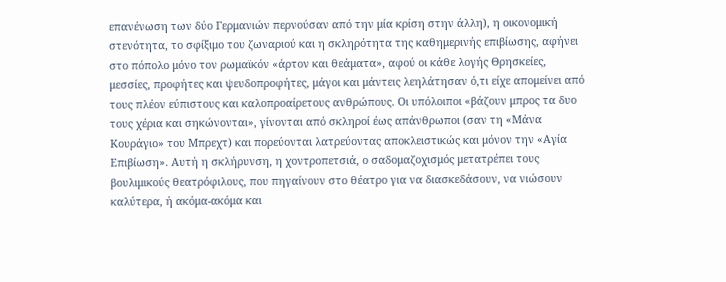επανένωση των δύο Γερμανιών περνούσαν από την μία κρίση στην άλλη), η οικονομική στενότητα, το σφίξιμο του ζωναριού και η σκληρότητα της καθημερινής επιβίωσης, αφήνει στο πόπολο μόνο τον ρωμαϊκόν «άρτον και θεάματα», αφού οι κάθε λογής Θρησκείες, μεσσίες, προφήτες και ψευδοπροφήτες, μάγοι και μάντεις λεηλάτησαν ό,τι είχε απομείνει από τους πλέον εύπιστους και καλοπροαίρετους ανθρώπους. Οι υπόλοιποι «βάζουν μπρος τα δυο τους χέρια και σηκώνονται», γίνονται από σκληροί έως απάνθρωποι (σαν τη «Μάνα Κουράγιο» του Μπρεχτ) και πορεύονται λατρεύοντας αποκλειστικώς και μόνον την «Αγία Επιβίωση». Αυτή η σκλήρυνση, η χοντροπετσιά, ο σαδομαζοχισμός μετατρέπει τους βουλιμικούς θεατρόφιλους, που πηγαίνουν στο θέατρο για να διασκεδάσουν, να νιώσουν καλύτερα, ή ακόμα-ακόμα και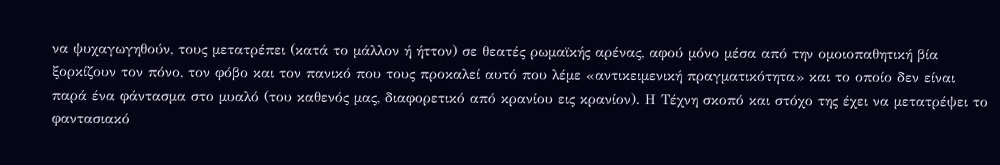να ψυχαγωγηθούν, τους μετατρέπει (κατά το μάλλον ή ήττον) σε θεατές ρωμαϊκής αρένας, αφού μόνο μέσα από την ομοιοπαθητική βία ξορκίζουν τον πόνο, τον φόβο και τον πανικό που τους προκαλεί αυτό που λέμε «αντικειμενική πραγματικότητα» και το οποίο δεν είναι παρά ένα φάντασμα στο μυαλό (του καθενός μας, διαφορετικό από κρανίου εις κρανίον). Η Τέχνη σκοπό και στόχο της έχει να μετατρέψει το φαντασιακό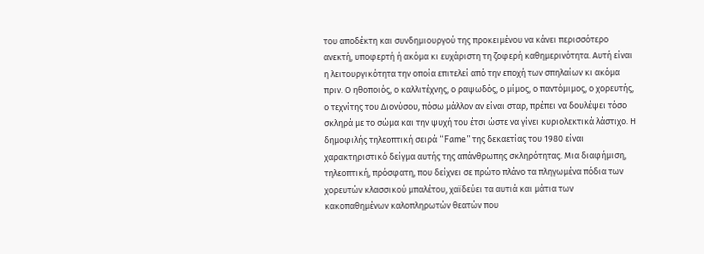του αποδέκτη και συνδημιουργού της προκειμένου να κάνει περισσότερο ανεκτή, υποφερτή ή ακόμα κι ευχάριστη τη ζοφερή καθημερινότητα. Αυτή είναι η λειτουργικότητα την οποία επιτελεί από την εποχή των σπηλαίων κι ακόμα πριν. Ο ηθοποιός, ο καλλιτέχνης, ο ραψωδός, ο μίμος, ο παντόμιμος, ο χορευτής, ο τεχνίτης του Διονύσου, πόσω μάλλον αν είναι σταρ, πρέπει να δουλέψει τόσο σκληρά με το σώμα και την ψυχή του έτσι ώστε να γίνει κυριολεκτικά λάστιχο. Η δημοφιλής τηλεοπτική σειρά “Fame” της δεκαετίας του 1980 είναι χαρακτηριστικό δείγμα αυτής της απάνθρωπης σκληρότητας. Μια διαφήμιση, τηλεοπτική, πρόσφατη, που δείχνει σε πρώτο πλάνο τα πληγωμένα πόδια των χορευτών κλασσικού μπαλέτου, χαϊδεύει τα αυτιά και μάτια των κακοπαθημένων καλοπληρωτών θεατών που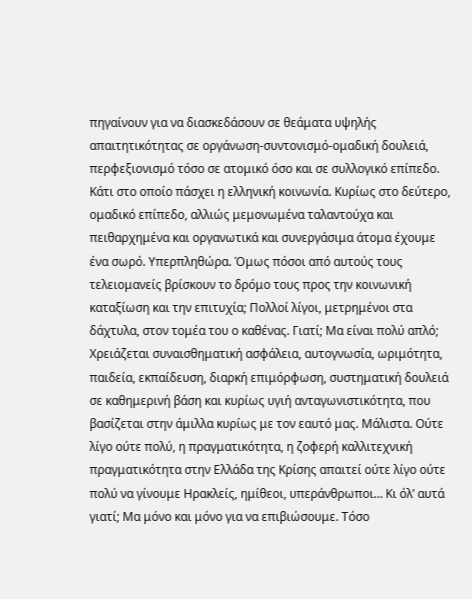πηγαίνουν για να διασκεδάσουν σε θεάματα υψηλής απαιτητικότητας σε οργάνωση-συντονισμό-ομαδική δουλειά, περφεξιονισμό τόσο σε ατομικό όσο και σε συλλογικό επίπεδο. Κάτι στο οποίο πάσχει η ελληνική κοινωνία. Κυρίως στο δεύτερο, ομαδικό επίπεδο, αλλιώς μεμονωμένα ταλαντούχα και πειθαρχημένα και οργανωτικά και συνεργάσιμα άτομα έχουμε ένα σωρό. Υπερπληθώρα. Όμως πόσοι από αυτούς τους τελειομανείς βρίσκουν το δρόμο τους προς την κοινωνική καταξίωση και την επιτυχία; Πολλοί λίγοι, μετρημένοι στα δάχτυλα, στον τομέα του ο καθένας. Γιατί; Μα είναι πολύ απλό; Χρειάζεται συναισθηματική ασφάλεια, αυτογνωσία, ωριμότητα, παιδεία, εκπαίδευση, διαρκή επιμόρφωση, συστηματική δουλειά σε καθημερινή βάση και κυρίως υγιή ανταγωνιστικότητα, που βασίζεται στην άμιλλα κυρίως με τον εαυτό μας. Μάλιστα. Ούτε λίγο ούτε πολύ, η πραγματικότητα, η ζοφερή καλλιτεχνική πραγματικότητα στην Ελλάδα της Κρίσης απαιτεί ούτε λίγο ούτε πολύ να γίνουμε Ηρακλείς, ημίθεοι, υπεράνθρωποι… Κι όλ’ αυτά γιατί; Μα μόνο και μόνο για να επιβιώσουμε. Τόσο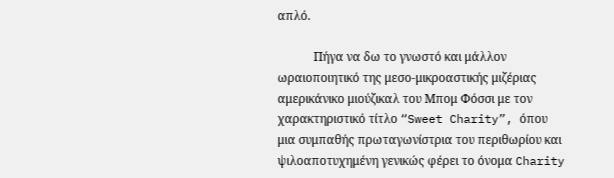απλό.

            Πήγα να δω το γνωστό και μάλλον ωραιοποιητικό της μεσο-μικροαστικής μιζέριας αμερικάνικο μιούζικαλ του Μπομ Φόσσι με τον χαρακτηριστικό τίτλο “Sweet Charity”, όπου μια συμπαθής πρωταγωνίστρια του περιθωρίου και ψιλοαποτυχημένη γενικώς φέρει το όνομα Charity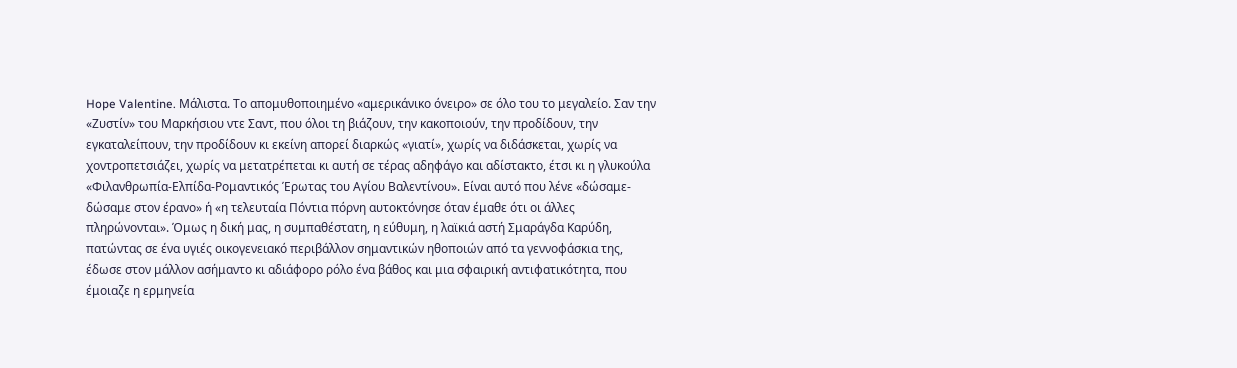Hope Valentine. Μάλιστα. Το απομυθοποιημένο «αμερικάνικο όνειρο» σε όλο του το μεγαλείο. Σαν την «Ζυστίν» του Μαρκήσιου ντε Σαντ, που όλοι τη βιάζουν, την κακοποιούν, την προδίδουν, την εγκαταλείπουν, την προδίδουν κι εκείνη απορεί διαρκώς «γιατί», χωρίς να διδάσκεται, χωρίς να χοντροπετσιάζει, χωρίς να μετατρέπεται κι αυτή σε τέρας αδηφάγο και αδίστακτο, έτσι κι η γλυκούλα «Φιλανθρωπία-Ελπίδα-Ρομαντικός Έρωτας του Αγίου Βαλεντίνου». Είναι αυτό που λένε «δώσαμε-δώσαμε στον έρανο» ή «η τελευταία Πόντια πόρνη αυτοκτόνησε όταν έμαθε ότι οι άλλες πληρώνονται». Όμως η δική μας, η συμπαθέστατη, η εύθυμη, η λαϊκιά αστή Σμαράγδα Καρύδη, πατώντας σε ένα υγιές οικογενειακό περιβάλλον σημαντικών ηθοποιών από τα γεννοφάσκια της, έδωσε στον μάλλον ασήμαντο κι αδιάφορο ρόλο ένα βάθος και μια σφαιρική αντιφατικότητα, που έμοιαζε η ερμηνεία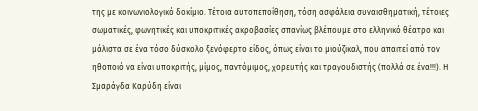της με κοινωνιολογικό δοκίμιο. Τέτοια αυτοπεποίθηση, τόση ασφάλεια συναισθηματική, τέτοιες σωματικές, φωνητικές και υποκριτικές ακροβασίες σπανίως βλέπουμε στο ελληνικό θέατρο και μάλιστα σε ένα τόσο δύσκολο ξενόφερτο είδος, όπως είναι το μιούζικαλ, που απαιτεί από τον ηθοποιό να είναι υποκριτής, μίμος, παντόμιμος, χορευτής και τραγουδιστής (πολλά σε ένα!!!). Η Σμαράγδα Καρύδη είναι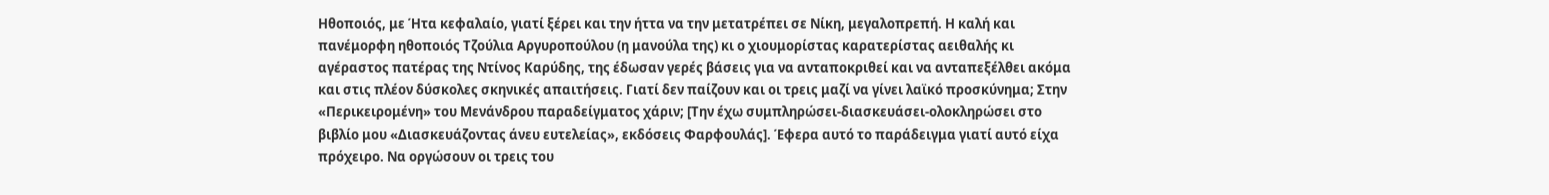Ηθοποιός, με Ήτα κεφαλαίο, γιατί ξέρει και την ήττα να την μετατρέπει σε Νίκη, μεγαλοπρεπή. Η καλή και πανέμορφη ηθοποιός Τζούλια Αργυροπούλου (η μανούλα της) κι ο χιουμορίστας καρατερίστας αειθαλής κι αγέραστος πατέρας της Ντίνος Καρύδης, της έδωσαν γερές βάσεις για να ανταποκριθεί και να ανταπεξέλθει ακόμα και στις πλέον δύσκολες σκηνικές απαιτήσεις. Γιατί δεν παίζουν και οι τρεις μαζί να γίνει λαϊκό προσκύνημα; Στην «Περικειρομένη» του Μενάνδρου παραδείγματος χάριν; [Την έχω συμπληρώσει-διασκευάσει-ολοκληρώσει στο βιβλίο μου «Διασκευάζοντας άνευ ευτελείας», εκδόσεις Φαρφουλάς]. Έφερα αυτό το παράδειγμα γιατί αυτό είχα πρόχειρο. Να οργώσουν οι τρεις του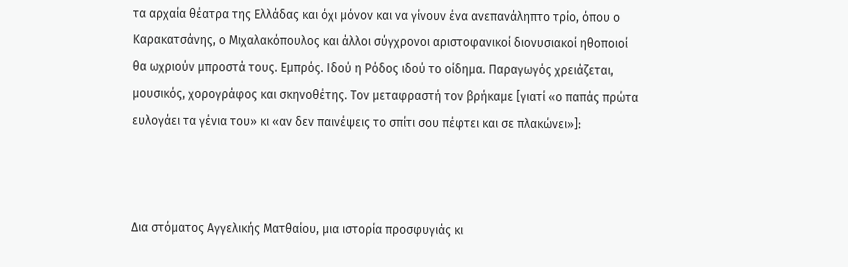τα αρχαία θέατρα της Ελλάδας και όχι μόνον και να γίνουν ένα ανεπανάληπτο τρίο, όπου ο Καρακατσάνης, ο Μιχαλακόπουλος και άλλοι σύγχρονοι αριστοφανικοί διονυσιακοί ηθοποιοί θα ωχριούν μπροστά τους. Εμπρός. Ιδού η Ρόδος ιδού το οίδημα. Παραγωγός χρειάζεται, μουσικός, χορογράφος και σκηνοθέτης. Τον μεταφραστή τον βρήκαμε [γιατί «ο παπάς πρώτα ευλογάει τα γένια του» κι «αν δεν παινέψεις το σπίτι σου πέφτει και σε πλακώνει»]:



Δια στόματος Αγγελικής Ματθαίου, μια ιστορία προσφυγιάς κι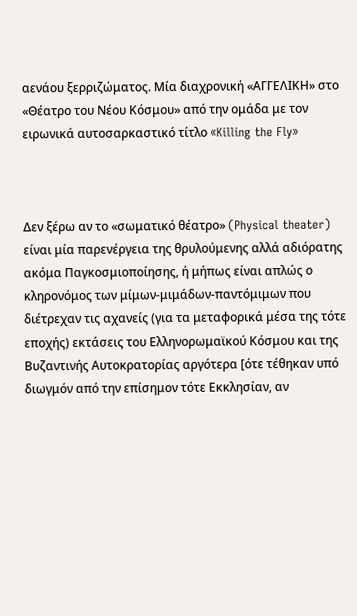αενάου ξερριζώματος. Μία διαχρονική «ΑΓΓΕΛΙΚΗ» στο «Θέατρο του Νέου Κόσμου» από την ομάδα με τον ειρωνικά αυτοσαρκαστικό τίτλο «Killing the Fly»



Δεν ξέρω αν το «σωματικό θέατρο» (Physical theater) είναι μία παρενέργεια της θρυλούμενης αλλά αδιόρατης ακόμα Παγκοσμιοποίησης, ή μήπως είναι απλώς ο κληρονόμος των μίμων-μιμάδων-παντόμιμων που διέτρεχαν τις αχανείς (για τα μεταφορικά μέσα της τότε εποχής) εκτάσεις του Ελληνορωμαϊκού Κόσμου και της Βυζαντινής Αυτοκρατορίας αργότερα [ότε τέθηκαν υπό διωγμόν από την επίσημον τότε Εκκλησίαν, αν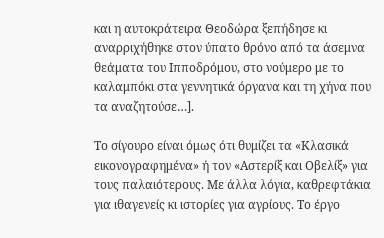και η αυτοκράτειρα Θεοδώρα ξεπήδησε κι αναρριχήθηκε στον ύπατο θρόνο από τα άσεμνα θεάματα του Ιπποδρόμου, στο νούμερο με το καλαμπόκι στα γεννητικά όργανα και τη χήνα που τα αναζητούσε…].

Το σίγουρο είναι όμως ότι θυμίζει τα «Κλασικά εικονογραφημένα» ή τον «Αστερίξ και Οβελίξ» για τους παλαιότερους. Με άλλα λόγια, καθρεφτάκια για ιθαγενείς κι ιστορίες για αγρίους. Το έργο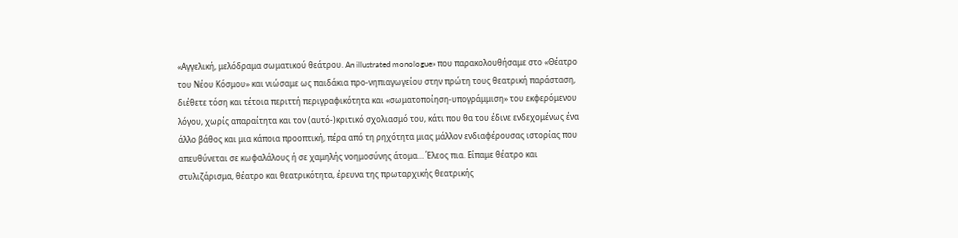«Αγγελική, μελόδραμα σωματικού θεάτρου. An illustrated monologue» που παρακολουθήσαμε στο «Θέατρο του Νέου Κόσμου» και νιώσαμε ως παιδάκια προ-νηπιαγωγείου στην πρώτη τους θεατρική παράσταση, διέθετε τόση και τέτοια περιττή περιγραφικότητα και «σωματοποίηση-υπογράμμιση» του εκφερόμενου λόγου, χωρίς απαραίτητα και τον (αυτό-)κριτικό σχολιασμό του, κάτι που θα του έδινε ενδεχομένως ένα άλλο βάθος και μια κάποια προοπτική, πέρα από τη ρηχότητα μιας μάλλον ενδιαφέρουσας ιστορίας που απευθύνεται σε κωφαλάλους ή σε χαμηλής νοημοσύνης άτομα… Έλεος πια. Είπαμε θέατρο και στυλιζάρισμα, θέατρο και θεατρικότητα, έρευνα της πρωταρχικής θεατρικής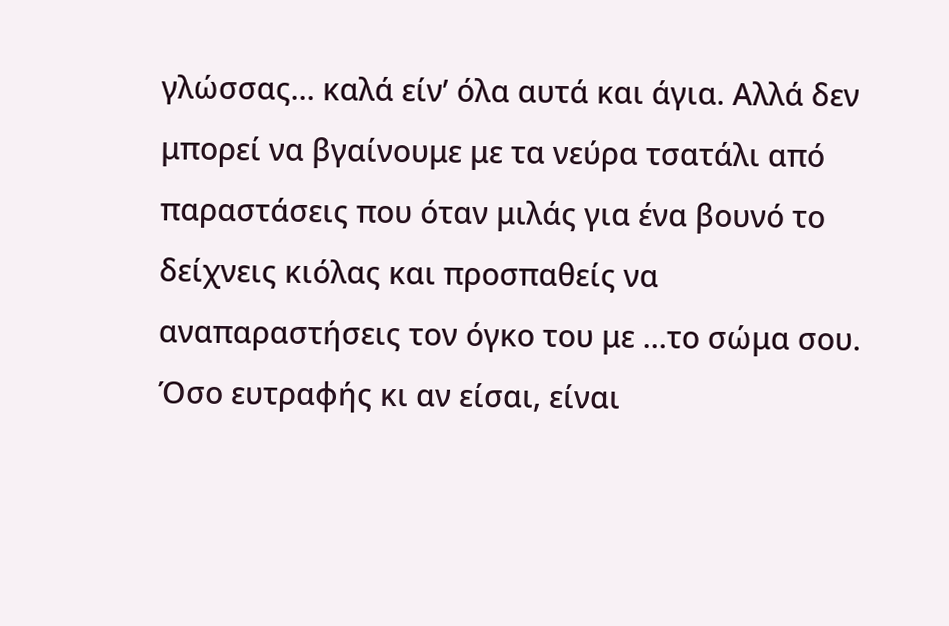γλώσσας… καλά είν’ όλα αυτά και άγια. Αλλά δεν μπορεί να βγαίνουμε με τα νεύρα τσατάλι από παραστάσεις που όταν μιλάς για ένα βουνό το δείχνεις κιόλας και προσπαθείς να αναπαραστήσεις τον όγκο του με …το σώμα σου. Όσο ευτραφής κι αν είσαι, είναι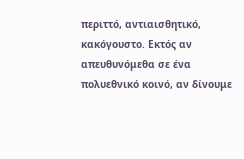περιττό, αντιαισθητικό, κακόγουστο. Εκτός αν απευθυνόμεθα σε ένα πολυεθνικό κοινό, αν δίνουμε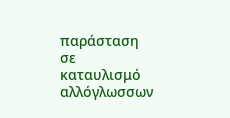παράσταση σε καταυλισμό αλλόγλωσσων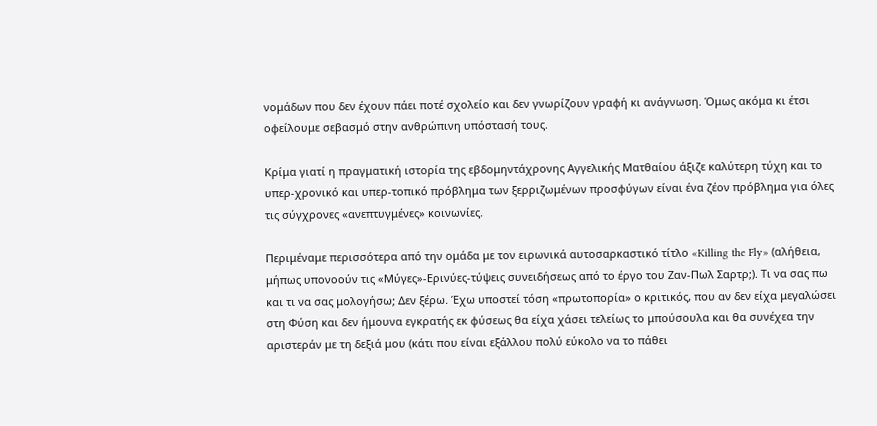νομάδων που δεν έχουν πάει ποτέ σχολείο και δεν γνωρίζουν γραφή κι ανάγνωση. Όμως ακόμα κι έτσι οφείλουμε σεβασμό στην ανθρώπινη υπόστασή τους.

Κρίμα γιατί η πραγματική ιστορία της εβδομηντάχρονης Αγγελικής Ματθαίου άξιζε καλύτερη τύχη και το υπερ-χρονικό και υπερ-τοπικό πρόβλημα των ξερριζωμένων προσφύγων είναι ένα ζέον πρόβλημα για όλες τις σύγχρονες «ανεπτυγμένες» κοινωνίες.

Περιμέναμε περισσότερα από την ομάδα με τον ειρωνικά αυτοσαρκαστικό τίτλο «Killing the Fly» (αλήθεια, μήπως υπονοούν τις «Μύγες»-Ερινύες-τύψεις συνειδήσεως από το έργο του Ζαν-Πωλ Σαρτρ;). Τι να σας πω και τι να σας μολογήσω; Δεν ξέρω. Έχω υποστεί τόση «πρωτοπορία» ο κριτικός, που αν δεν είχα μεγαλώσει στη Φύση και δεν ήμουνα εγκρατής εκ φύσεως θα είχα χάσει τελείως το μπούσουλα και θα συνέχεα την αριστεράν με τη δεξιά μου (κάτι που είναι εξάλλου πολύ εύκολο να το πάθει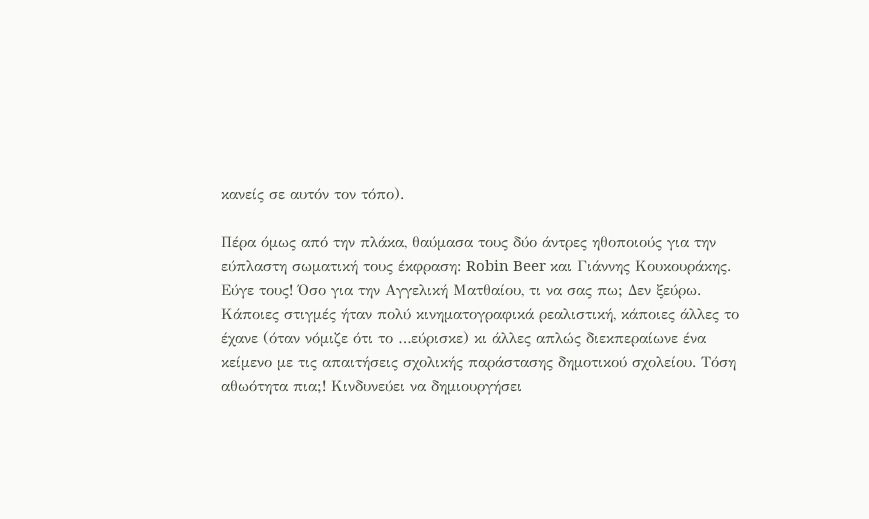κανείς σε αυτόν τον τόπο).

Πέρα όμως από την πλάκα, θαύμασα τους δύο άντρες ηθοποιούς για την εύπλαστη σωματική τους έκφραση: Robin Beer και Γιάννης Κουκουράκης. Εύγε τους! Όσο για την Αγγελική Ματθαίου, τι να σας πω; Δεν ξεύρω. Κάποιες στιγμές ήταν πολύ κινηματογραφικά ρεαλιστική, κάποιες άλλες το έχανε (όταν νόμιζε ότι το …εύρισκε) κι άλλες απλώς διεκπεραίωνε ένα κείμενο με τις απαιτήσεις σχολικής παράστασης δημοτικού σχολείου. Τόση αθωότητα πια;! Κινδυνεύει να δημιουργήσει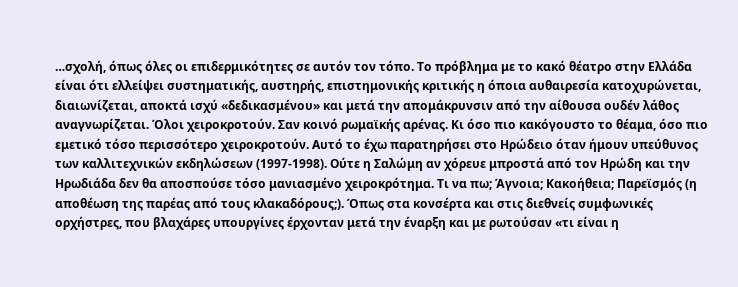…σχολή, όπως όλες οι επιδερμικότητες σε αυτόν τον τόπο. Το πρόβλημα με το κακό θέατρο στην Ελλάδα είναι ότι ελλείψει συστηματικής, αυστηρής, επιστημονικής κριτικής η όποια αυθαιρεσία κατοχυρώνεται, διαιωνίζεται, αποκτά ισχύ «δεδικασμένου» και μετά την απομάκρυνσιν από την αίθουσα ουδέν λάθος αναγνωρίζεται. Όλοι χειροκροτούν. Σαν κοινό ρωμαϊκής αρένας. Κι όσο πιο κακόγουστο το θέαμα, όσο πιο εμετικό τόσο περισσότερο χειροκροτούν. Αυτό το έχω παρατηρήσει στο Ηρώδειο όταν ήμουν υπεύθυνος των καλλιτεχνικών εκδηλώσεων (1997-1998). Ούτε η Σαλώμη αν χόρευε μπροστά από τον Ηρώδη και την Ηρωδιάδα δεν θα αποσπούσε τόσο μανιασμένο χειροκρότημα. Τι να πω; Άγνοια; Κακοήθεια; Παρεϊσμός (η αποθέωση της παρέας από τους κλακαδόρους;). Όπως στα κονσέρτα και στις διεθνείς συμφωνικές ορχήστρες, που βλαχάρες υπουργίνες έρχονταν μετά την έναρξη και με ρωτούσαν «τι είναι η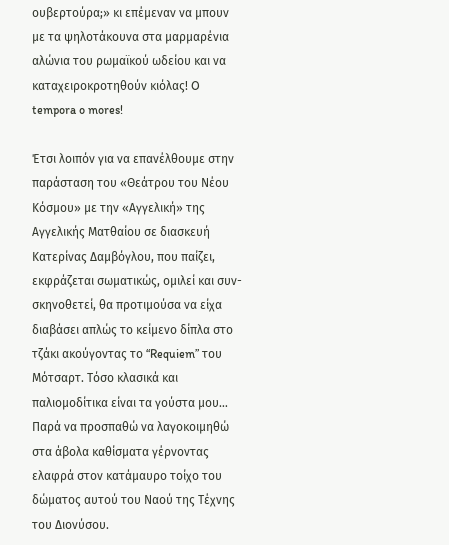ουβερτούρα;» κι επέμεναν να μπουν με τα ψηλοτάκουνα στα μαρμαρένια αλώνια του ρωμαϊκού ωδείου και να καταχειροκροτηθούν κιόλας! O tempora o mores!

Έτσι λοιπόν για να επανέλθουμε στην παράσταση του «Θεάτρου του Νέου Κόσμου» με την «Αγγελική» της Αγγελικής Ματθαίου σε διασκευή Κατερίνας Δαμβόγλου, που παίζει, εκφράζεται σωματικώς, ομιλεί και συν-σκηνοθετεί, θα προτιμούσα να είχα διαβάσει απλώς το κείμενο δίπλα στο τζάκι ακούγοντας το “Requiem” του Μότσαρτ. Τόσο κλασικά και παλιομοδίτικα είναι τα γούστα μου… Παρά να προσπαθώ να λαγοκοιμηθώ στα άβολα καθίσματα γέρνοντας ελαφρά στον κατάμαυρο τοίχο του δώματος αυτού του Ναού της Τέχνης του Διονύσου.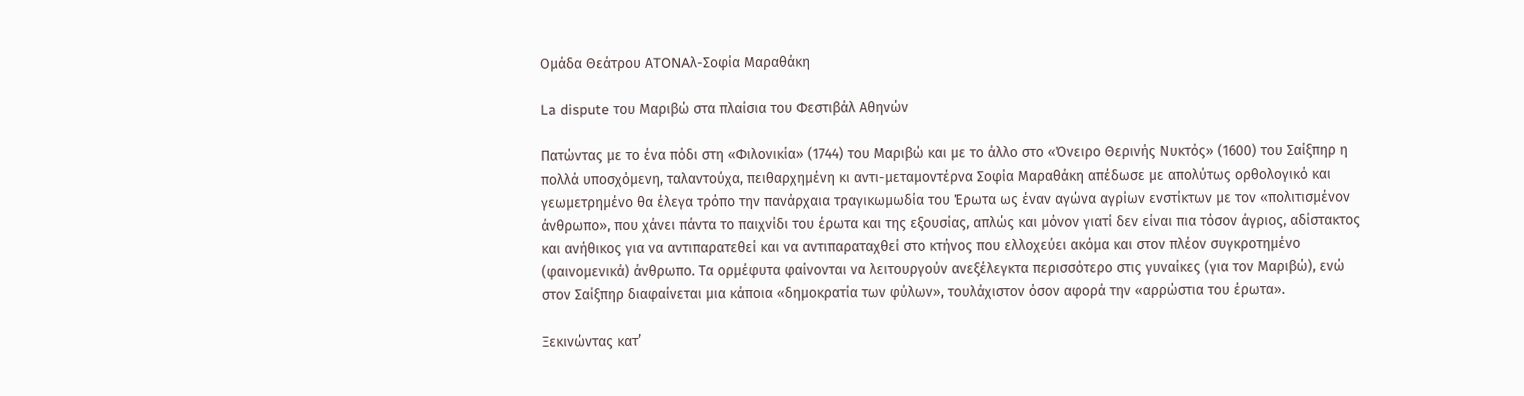Ομάδα Θεάτρου ΑTONAλ-Σοφία Μαραθάκη

La dispute του Μαριβώ στα πλαίσια του Φεστιβάλ Αθηνών

Πατώντας με το ένα πόδι στη «Φιλονικία» (1744) του Μαριβώ και με το άλλο στο «Όνειρο Θερινής Νυκτός» (1600) του Σαίξπηρ η πολλά υποσχόμενη, ταλαντούχα, πειθαρχημένη κι αντι-μεταμοντέρνα Σοφία Μαραθάκη απέδωσε με απολύτως ορθολογικό και γεωμετρημένο θα έλεγα τρόπο την πανάρχαια τραγικωμωδία του Έρωτα ως έναν αγώνα αγρίων ενστίκτων με τον «πολιτισμένον άνθρωπο», που χάνει πάντα το παιχνίδι του έρωτα και της εξουσίας, απλώς και μόνον γιατί δεν είναι πια τόσον άγριος, αδίστακτος και ανήθικος για να αντιπαρατεθεί και να αντιπαραταχθεί στο κτήνος που ελλοχεύει ακόμα και στον πλέον συγκροτημένο (φαινομενικά) άνθρωπο. Τα ορμέφυτα φαίνονται να λειτουργούν ανεξέλεγκτα περισσότερο στις γυναίκες (για τον Μαριβώ), ενώ στον Σαίξπηρ διαφαίνεται μια κάποια «δημοκρατία των φύλων», τουλάχιστον όσον αφορά την «αρρώστια του έρωτα».

Ξεκινώντας κατ’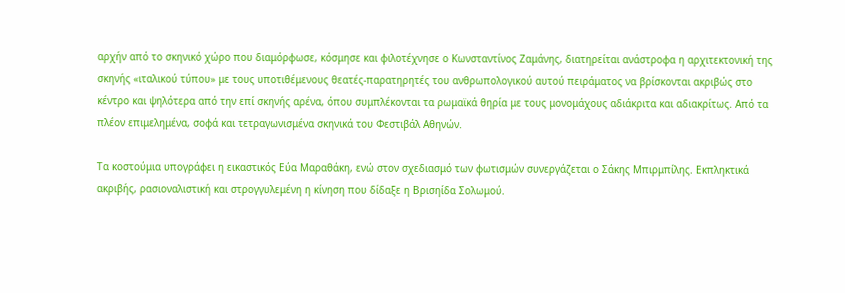αρχήν από το σκηνικό χώρο που διαμόρφωσε, κόσμησε και φιλοτέχνησε ο Κωνσταντίνος Ζαμάνης, διατηρείται ανάστροφα η αρχιτεκτονική της σκηνής «ιταλικού τύπου» με τους υποτιθέμενους θεατές-παρατηρητές του ανθρωπολογικού αυτού πειράματος να βρίσκονται ακριβώς στο κέντρο και ψηλότερα από την επί σκηνής αρένα, όπου συμπλέκονται τα ρωμαϊκά θηρία με τους μονομάχους αδιάκριτα και αδιακρίτως. Από τα πλέον επιμελημένα, σοφά και τετραγωνισμένα σκηνικά του Φεστιβάλ Αθηνών.

Τα κοστούμια υπογράφει η εικαστικός Εύα Μαραθάκη, ενώ στον σχεδιασμό των φωτισμών συνεργάζεται ο Σάκης Μπιρμπίλης. Εκπληκτικά ακριβής, ρασιοναλιστική και στρογγυλεμένη η κίνηση που δίδαξε η Βρισηίδα Σολωμού.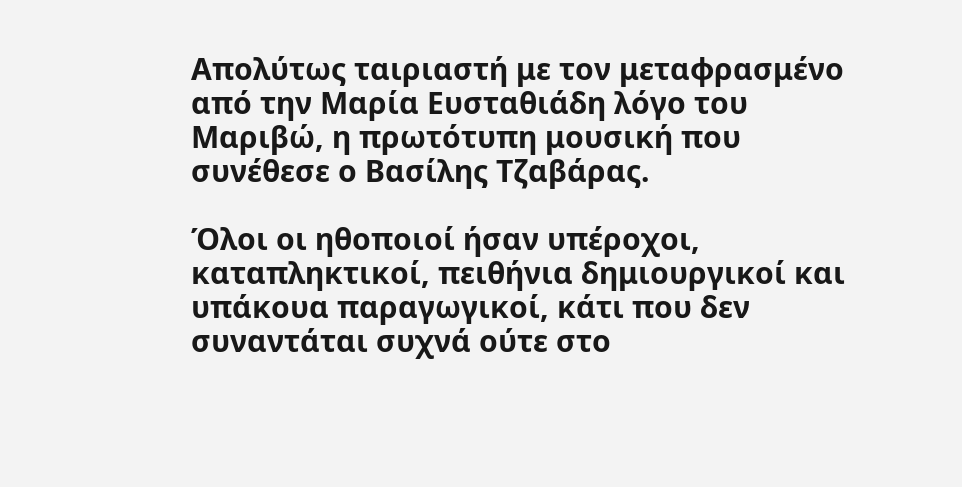Απολύτως ταιριαστή με τον μεταφρασμένο από την Μαρία Ευσταθιάδη λόγο του Μαριβώ, η πρωτότυπη μουσική που συνέθεσε ο Βασίλης Τζαβάρας.

Όλοι οι ηθοποιοί ήσαν υπέροχοι, καταπληκτικοί, πειθήνια δημιουργικοί και υπάκουα παραγωγικοί, κάτι που δεν συναντάται συχνά ούτε στο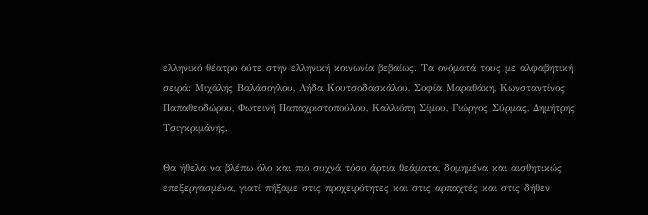ελληνικό θέατρο ούτε στην ελληνική κοινωνία βεβαίως. Τα ονόματά τους με αλφαβητική σειρά: Μιχάλης Βαλάσογλου, Λήδα Κουτσοδασκάλου, Σοφία Μαραθάκη, Κωνσταντίνος Παπαθεοδώρου, Φωτεινή Παπαχριστοπούλου, Καλλιόπη Σίμου, Γιώργος Σύρμας, Δημήτρης Τσιγκριμάνης.

Θα ήθελα να βλέπω όλο και πιο συχνά τόσο άρτια θεάματα, δομημένα και αισθητικώς επεξεργασμένα, γιατί πήξαμε στις προχειρότητες και στις αρπαχτές και στις δήθεν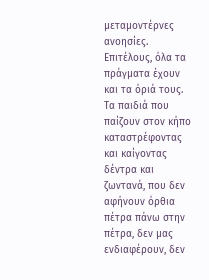μεταμοντέρνες ανοησίες. Επιτέλους, όλα τα πράγματα έχουν και τα όριά τους. Τα παιδιά που παίζουν στον κήπο καταστρέφοντας και καίγοντας δέντρα και ζωντανά, που δεν αφήνουν όρθια πέτρα πάνω στην πέτρα, δεν μας ενδιαφέρουν, δεν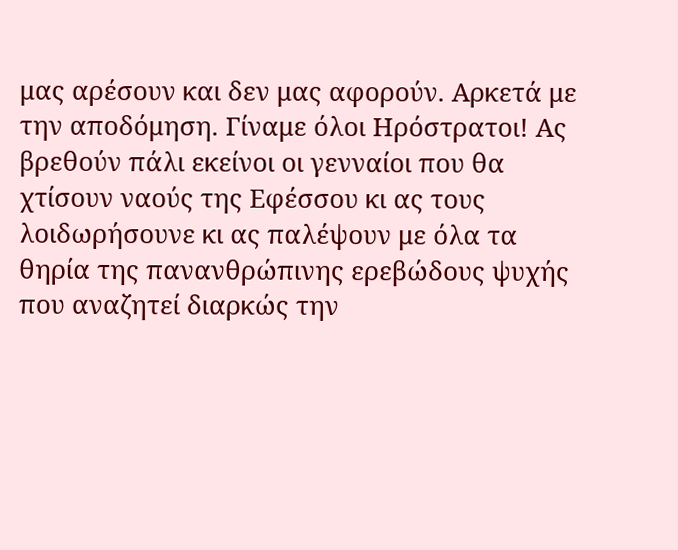μας αρέσουν και δεν μας αφορούν. Αρκετά με την αποδόμηση. Γίναμε όλοι Ηρόστρατοι! Ας βρεθούν πάλι εκείνοι οι γενναίοι που θα χτίσουν ναούς της Εφέσσου κι ας τους λοιδωρήσουνε κι ας παλέψουν με όλα τα θηρία της πανανθρώπινης ερεβώδους ψυχής που αναζητεί διαρκώς την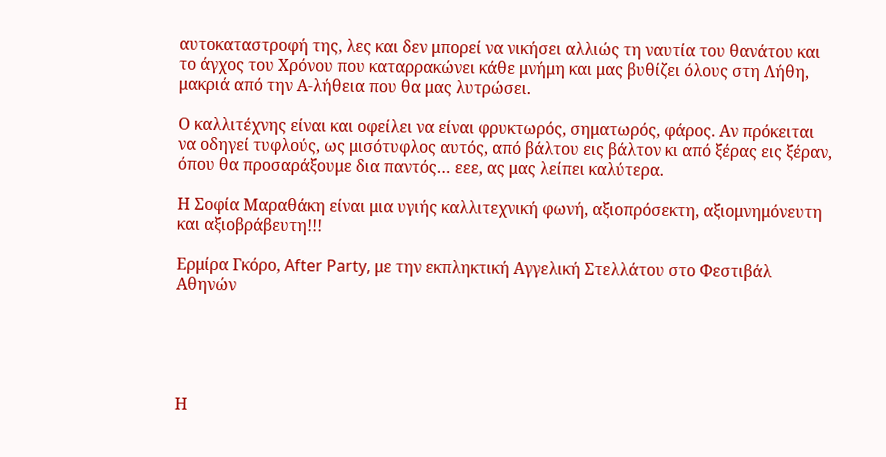αυτοκαταστροφή της, λες και δεν μπορεί να νικήσει αλλιώς τη ναυτία του θανάτου και το άγχος του Χρόνου που καταρρακώνει κάθε μνήμη και μας βυθίζει όλους στη Λήθη, μακριά από την Α-λήθεια που θα μας λυτρώσει.

Ο καλλιτέχνης είναι και οφείλει να είναι φρυκτωρός, σηματωρός, φάρος. Αν πρόκειται να οδηγεί τυφλούς, ως μισότυφλος αυτός, από βάλτου εις βάλτον κι από ξέρας εις ξέραν, όπου θα προσαράξουμε δια παντός… εεε, ας μας λείπει καλύτερα.

Η Σοφία Μαραθάκη είναι μια υγιής καλλιτεχνική φωνή, αξιοπρόσεκτη, αξιομνημόνευτη και αξιοβράβευτη!!!

Ερμίρα Γκόρο, After Party, με την εκπληκτική Αγγελική Στελλάτου στο Φεστιβάλ Αθηνών





Η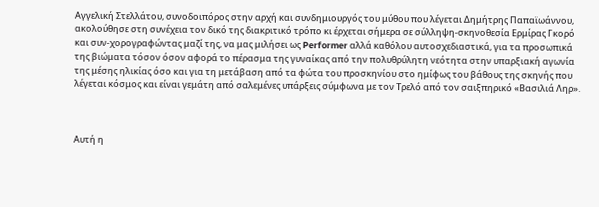Αγγελική Στελλάτου, συνοδοιπόρος στην αρχή και συνδημιουργός του μύθου που λέγεται Δημήτρης Παπαϊωάννου, ακολούθησε στη συνέχεια τον δικό της διακριτικό τρόπο κι έρχεται σήμερα σε σύλληψη-σκηνοθεσία Ερμίρας Γκορό και συν-χορογραφώντας μαζί της, να μας μιλήσει ως Performer αλλά καθόλου αυτοσχεδιαστικά, για τα προσωπικά της βιώματα τόσον όσον αφορά το πέρασμα της γυναίκας από την πολυθρύλητη νεότητα στην υπαρξιακή αγωνία της μέσης ηλικίας όσο και για τη μετάβαση από τα φώτα του προσκηνίου στο ημίφως του βάθους της σκηνής που λέγεται κόσμος και είναι γεμάτη από σαλεμένες υπάρξεις σύμφωνα με τον Τρελό από τον σαιξπηρικό «Βασιλιά Ληρ».



Αυτή η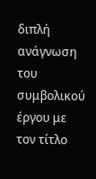διπλή ανάγνωση του συμβολικού έργου με τον τίτλο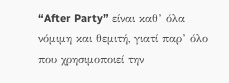“After Party” είναι καθ’ όλα νόμιμη και θεμιτή, γιατί παρ’ όλο που χρησιμοποιεί την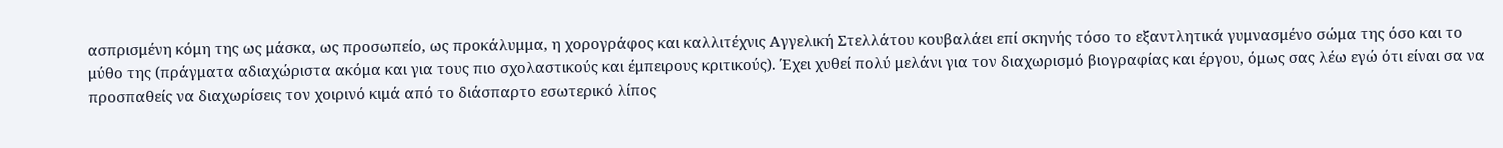ασπρισμένη κόμη της ως μάσκα, ως προσωπείο, ως προκάλυμμα, η χορογράφος και καλλιτέχνις Αγγελική Στελλάτου κουβαλάει επί σκηνής τόσο το εξαντλητικά γυμνασμένο σώμα της όσο και το μύθο της (πράγματα αδιαχώριστα ακόμα και για τους πιο σχολαστικούς και έμπειρους κριτικούς). Έχει χυθεί πολύ μελάνι για τον διαχωρισμό βιογραφίας και έργου, όμως σας λέω εγώ ότι είναι σα να προσπαθείς να διαχωρίσεις τον χοιρινό κιμά από το διάσπαρτο εσωτερικό λίπος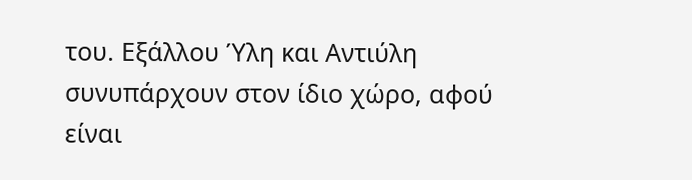του. Εξάλλου Ύλη και Αντιύλη συνυπάρχουν στον ίδιο χώρο, αφού είναι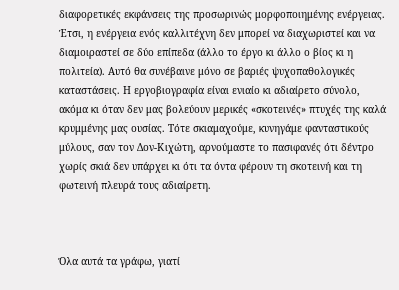διαφορετικές εκφάνσεις της προσωρινώς μορφοποιημένης ενέργειας. Έτσι, η ενέργεια ενός καλλιτέχνη δεν μπορεί να διαχωριστεί και να διαμοιραστεί σε δύο επίπεδα (άλλο το έργο κι άλλο ο βίος κι η πολιτεία). Αυτό θα συνέβαινε μόνο σε βαριές ψυχοπαθολογικές καταστάσεις. Η εργοβιογραφία είναι ενιαίο κι αδιαίρετο σύνολο, ακόμα κι όταν δεν μας βολεύουν μερικές «σκοτεινές» πτυχές της καλά κρυμμένης μας ουσίας. Τότε σκιαμαχούμε, κυνηγάμε φανταστικούς μύλους, σαν τον Δον-Κιχώτη, αρνούμαστε το πασιφανές ότι δέντρο χωρίς σκιά δεν υπάρχει κι ότι τα όντα φέρουν τη σκοτεινή και τη φωτεινή πλευρά τους αδιαίρετη.



Όλα αυτά τα γράφω, γιατί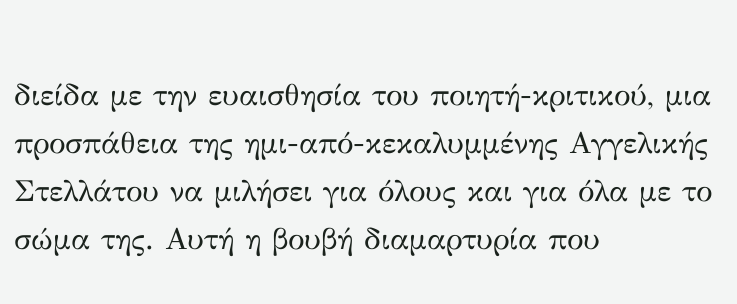διείδα με την ευαισθησία του ποιητή-κριτικού, μια προσπάθεια της ημι-από-κεκαλυμμένης Αγγελικής Στελλάτου να μιλήσει για όλους και για όλα με το σώμα της. Αυτή η βουβή διαμαρτυρία που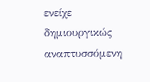ενείχε δημιουργικώς αναπτυσσόμενη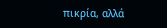πικρία, αλλά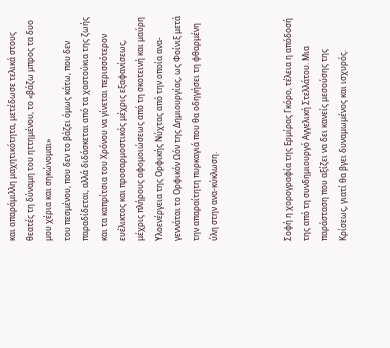και απαράμιλλη μαχητικότητα, μετέδωσε τελικά στους θεατές τη δύναμη του ηττημένου, το «βάζω μπρος τα δυο μου χέρια και σηκώνομαι»
του πεσμένου, που δεν το βάζει όμως κάτω, που δεν παραδίδεται, αλλά διδάσκεται από τα χαστούκια της ζωής και τα καπρίτσια του Χρόνου να γίνεται περισσότερον ευέλικτος και προσαρμοστικός μέχρις εξαφανίσεως, μέχρις πλήρους αφομοιώσεως από τη σκοτεινή και μαύρη Υλοενέργεια της Ορφικής Νύχτας από την οποία ανα-γεννάται το Ορφικόν Ωόν της Δημιουργίας, ως Φοίνιξ μετά την απαραίτητη πυρκαγιά που θα οδηγήσει τη φθαρμένη ύλη στην ανα-κύκλωση.



Σοφή η χορογραφία της Ερμίρας Γκόρο, τέλεια η απόδοσή της από τη συνδημιουργό Αγγελική Στελλάτου. Μια παράσταση που αξίζει να δει κανείς μεσούσης της Κρίσεως, γιατί θα βγει δυναμωμένος και ισχυρός.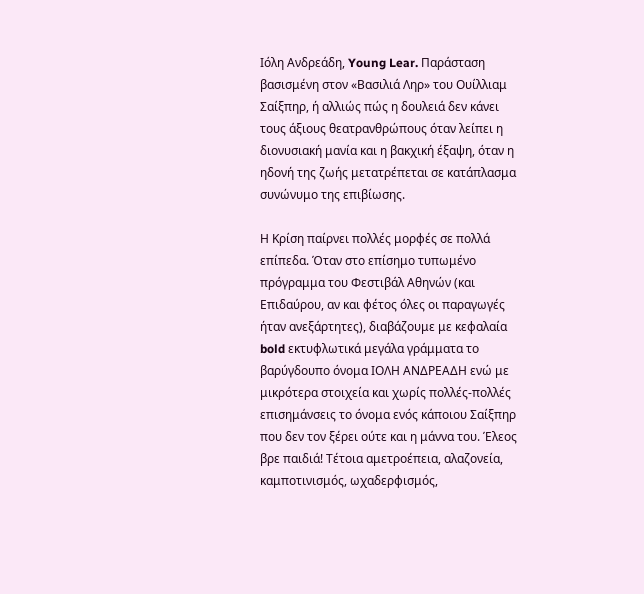Ιόλη Ανδρεάδη, Young Lear. Παράσταση βασισμένη στον «Βασιλιά Ληρ» του Ουίλλιαμ Σαίξπηρ, ή αλλιώς πώς η δουλειά δεν κάνει τους άξιους θεατρανθρώπους όταν λείπει η διονυσιακή μανία και η βακχική έξαψη, όταν η ηδονή της ζωής μετατρέπεται σε κατάπλασμα συνώνυμο της επιβίωσης.

Η Κρίση παίρνει πολλές μορφές σε πολλά επίπεδα. Όταν στο επίσημο τυπωμένο πρόγραμμα του Φεστιβάλ Αθηνών (και Επιδαύρου, αν και φέτος όλες οι παραγωγές ήταν ανεξάρτητες), διαβάζουμε με κεφαλαία bold εκτυφλωτικά μεγάλα γράμματα το βαρύγδουπο όνομα ΙΟΛΗ ΑΝΔΡΕΑΔΗ ενώ με μικρότερα στοιχεία και χωρίς πολλές-πολλές επισημάνσεις το όνομα ενός κάποιου Σαίξπηρ που δεν τον ξέρει ούτε και η μάννα του. Έλεος βρε παιδιά! Τέτοια αμετροέπεια, αλαζονεία, καμποτινισμός, ωχαδερφισμός,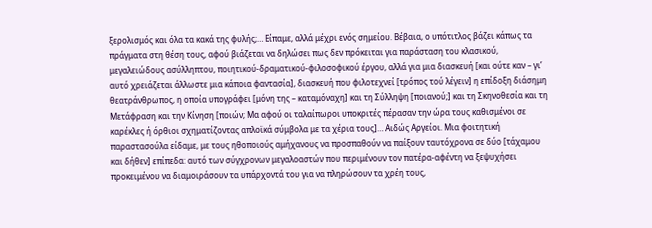ξερολισμός και όλα τα κακά της φυλής;… Είπαμε, αλλά μέχρι ενός σημείου. Βέβαια, ο υπότιτλος βάζει κάπως τα πράγματα στη θέση τους, αφού βιάζεται να δηλώσει πως δεν πρόκειται για παράσταση του κλασικού, μεγαλειώδους ασύλληπτου, ποιητικού-δραματικού-φιλοσοφικού έργου, αλλά για μια διασκευή [και ούτε καν – γι’ αυτό χρειάζεται άλλωστε μια κάποια φαντασία], διασκευή που φιλοτεχνεί [τρόπος τού λέγειν] η επίδοξη διάσημη θεατράνθρωπος, η οποία υπογράφει [μόνη της – καταμόναχη] και τη Σύλληψη [ποιανού;] και τη Σκηνοθεσία και τη Μετάφραση και την Κίνηση [ποιών; Μα αφού οι ταλαίπωροι υποκριτές πέρασαν την ώρα τους καθισμένοι σε καρέκλες ή όρθιοι σχηματίζοντας απλοϊκά σύμβολα με τα χέρια τους]… Αιδώς Αργείοι. Μια φοιτητική παραστασούλα είδαμε, με τους ηθοποιούς αμήχανους να προσπαθούν να παίξουν ταυτόχρονα σε δύο [τάχαμου και δήθεν] επίπεδα: αυτό των σύγχρονων μεγαλοαστών που περιμένουν τον πατέρα-αφέντη να ξεψυχήσει προκειμένου να διαμοιράσουν τα υπάρχοντά του για να πληρώσουν τα χρέη τους,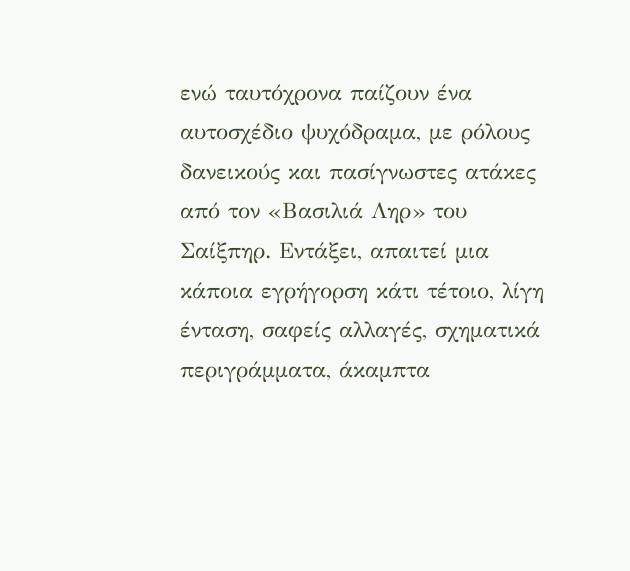ενώ ταυτόχρονα παίζουν ένα αυτοσχέδιο ψυχόδραμα, με ρόλους δανεικούς και πασίγνωστες ατάκες από τον «Βασιλιά Ληρ» του Σαίξπηρ. Εντάξει, απαιτεί μια κάποια εγρήγορση κάτι τέτοιο, λίγη ένταση, σαφείς αλλαγές, σχηματικά περιγράμματα, άκαμπτα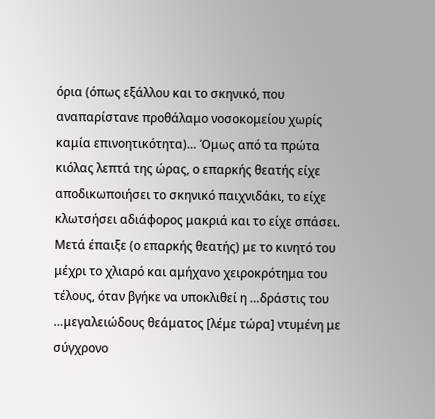όρια (όπως εξάλλου και το σκηνικό, που αναπαρίστανε προθάλαμο νοσοκομείου χωρίς καμία επινοητικότητα)… Όμως από τα πρώτα κιόλας λεπτά της ώρας, ο επαρκής θεατής είχε αποδικωποιήσει το σκηνικό παιχνιδάκι, το είχε κλωτσήσει αδιάφορος μακριά και το είχε σπάσει. Μετά έπαιξε (ο επαρκής θεατής) με το κινητό του μέχρι το χλιαρό και αμήχανο χειροκρότημα του τέλους, όταν βγήκε να υποκλιθεί η …δράστις του …μεγαλειώδους θεάματος [λέμε τώρα] ντυμένη με σύγχρονο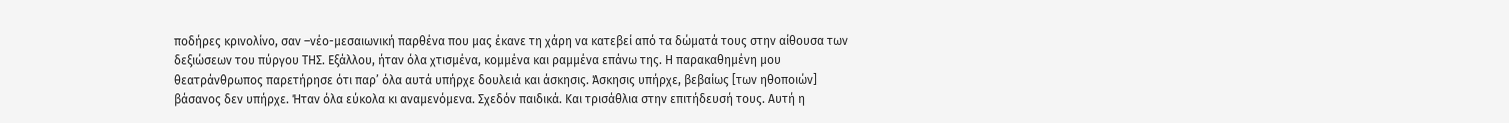ποδήρες κρινολίνο, σαν –νέο-μεσαιωνική παρθένα που μας έκανε τη χάρη να κατεβεί από τα δώματά τους στην αίθουσα των δεξιώσεων του πύργου ΤΗΣ. Εξάλλου, ήταν όλα χτισμένα, κομμένα και ραμμένα επάνω της. Η παρακαθημένη μου θεατράνθρωπος παρετήρησε ότι παρ’ όλα αυτά υπήρχε δουλειά και άσκησις. Άσκησις υπήρχε, βεβαίως [των ηθοποιών] βάσανος δεν υπήρχε. Ήταν όλα εύκολα κι αναμενόμενα. Σχεδόν παιδικά. Και τρισάθλια στην επιτήδευσή τους. Αυτή η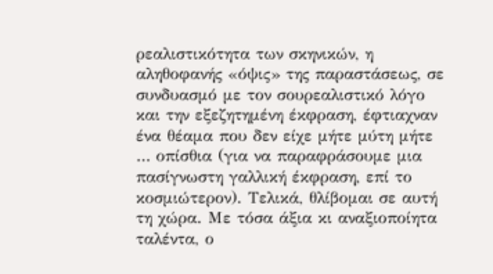ρεαλιστικότητα των σκηνικών, η αληθοφανής «όψις» της παραστάσεως, σε συνδυασμό με τον σουρεαλιστικό λόγο και την εξεζητημένη έκφραση, έφτιαχναν ένα θέαμα που δεν είχε μήτε μύτη μήτε … οπίσθια (για να παραφράσουμε μια πασίγνωστη γαλλική έκφραση, επί το κοσμιώτερον). Τελικά, θλίβομαι σε αυτή τη χώρα. Με τόσα άξια κι αναξιοποίητα ταλέντα, ο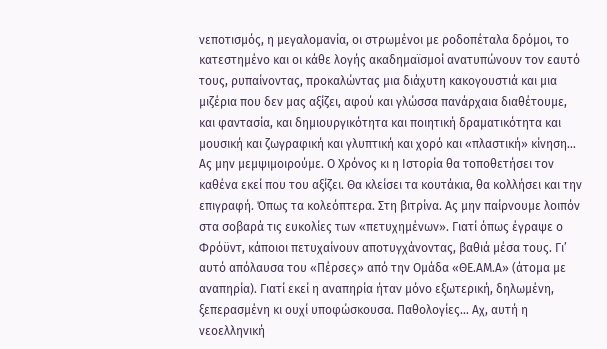νεποτισμός, η μεγαλομανία, οι στρωμένοι με ροδοπέταλα δρόμοι, το κατεστημένο και οι κάθε λογής ακαδημαϊσμοί ανατυπώνουν τον εαυτό τους, ρυπαίνοντας, προκαλώντας μια διάχυτη κακογουστιά και μια μιζέρια που δεν μας αξίζει, αφού και γλώσσα πανάρχαια διαθέτουμε, και φαντασία, και δημιουργικότητα και ποιητική δραματικότητα και μουσική και ζωγραφική και γλυπτική και χορό και «πλαστική» κίνηση… Ας μην μεμψιμοιρούμε. Ο Χρόνος κι η Ιστορία θα τοποθετήσει τον καθένα εκεί που του αξίζει. Θα κλείσει τα κουτάκια, θα κολλήσει και την επιγραφή. Όπως τα κολεόπτερα. Στη βιτρίνα. Ας μην παίρνουμε λοιπόν στα σοβαρά τις ευκολίες των «πετυχημένων». Γιατί όπως έγραψε ο Φρόϋντ, κάποιοι πετυχαίνουν αποτυγχάνοντας, βαθιά μέσα τους. Γι’ αυτό απόλαυσα του «Πέρσες» από την Ομάδα «ΘΕ.ΑΜ.Α» (άτομα με αναπηρία). Γιατί εκεί η αναπηρία ήταν μόνο εξωτερική, δηλωμένη, ξεπερασμένη κι ουχί υποφώσκουσα. Παθολογίες… Αχ, αυτή η νεοελληνική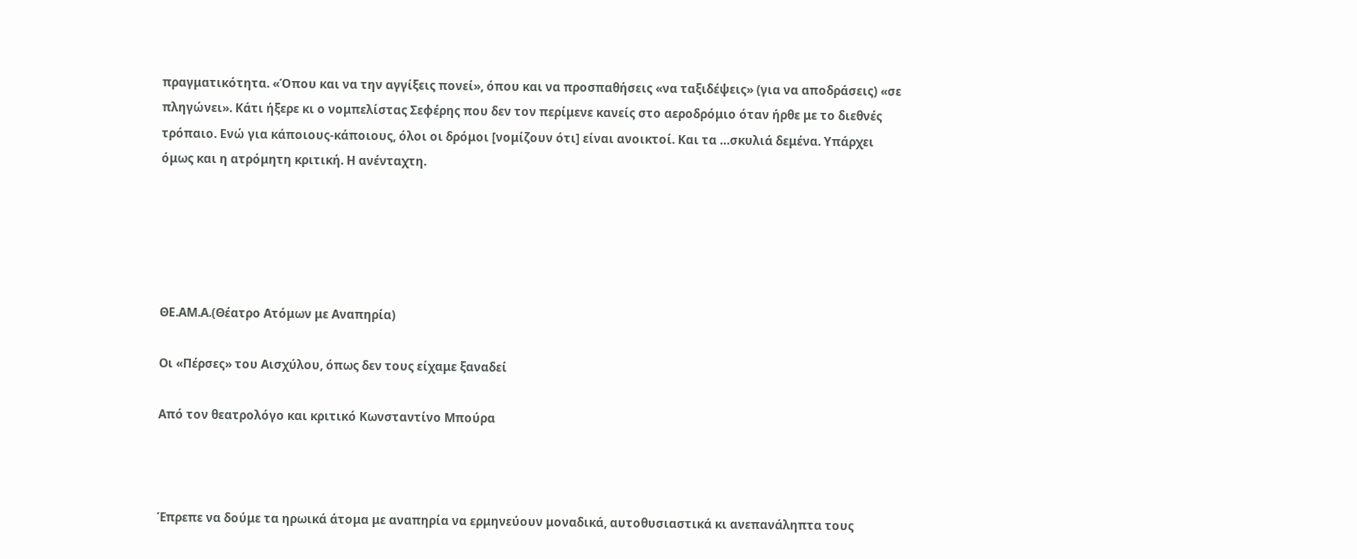πραγματικότητα. «Όπου και να την αγγίξεις πονεί», όπου και να προσπαθήσεις «να ταξιδέψεις» (για να αποδράσεις) «σε πληγώνει». Κάτι ήξερε κι ο νομπελίστας Σεφέρης που δεν τον περίμενε κανείς στο αεροδρόμιο όταν ήρθε με το διεθνές τρόπαιο. Ενώ για κάποιους-κάποιους, όλοι οι δρόμοι [νομίζουν ότι] είναι ανοικτοί. Και τα …σκυλιά δεμένα. Υπάρχει όμως και η ατρόμητη κριτική. Η ανένταχτη.





ΘΕ.ΑΜ.Α.(Θέατρο Ατόμων με Αναπηρία)

Οι «Πέρσες» του Αισχύλου, όπως δεν τους είχαμε ξαναδεί

Από τον θεατρολόγο και κριτικό Κωνσταντίνο Μπούρα



Έπρεπε να δούμε τα ηρωικά άτομα με αναπηρία να ερμηνεύουν μοναδικά, αυτοθυσιαστικά κι ανεπανάληπτα τους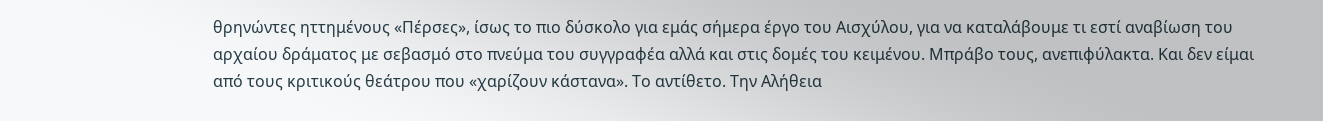θρηνώντες ηττημένους «Πέρσες», ίσως το πιο δύσκολο για εμάς σήμερα έργο του Αισχύλου, για να καταλάβουμε τι εστί αναβίωση του αρχαίου δράματος με σεβασμό στο πνεύμα του συγγραφέα αλλά και στις δομές του κειμένου. Μπράβο τους, ανεπιφύλακτα. Και δεν είμαι από τους κριτικούς θεάτρου που «χαρίζουν κάστανα». Το αντίθετο. Την Αλήθεια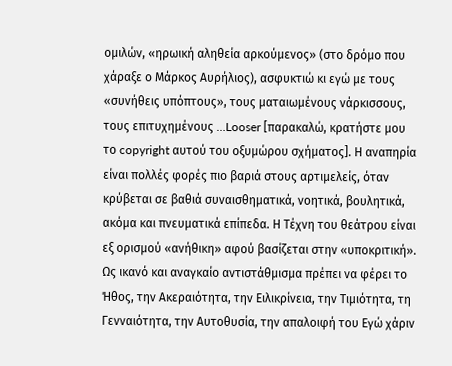ομιλών, «ηρωική αληθεία αρκούμενος» (στο δρόμο που χάραξε ο Μάρκος Αυρήλιος), ασφυκτιώ κι εγώ με τους «συνήθεις υπόπτους», τους ματαιωμένους νάρκισσους, τους επιτυχημένους …Looser [παρακαλώ, κρατήστε μου το copyright αυτού του οξυμώρου σχήματος]. Η αναπηρία είναι πολλές φορές πιο βαριά στους αρτιμελείς, όταν κρύβεται σε βαθιά συναισθηματικά, νοητικά, βουλητικά, ακόμα και πνευματικά επίπεδα. Η Τέχνη του θεάτρου είναι εξ ορισμού «ανήθικη» αφού βασίζεται στην «υποκριτική». Ως ικανό και αναγκαίο αντιστάθμισμα πρέπει να φέρει το Ήθος, την Ακεραιότητα, την Ειλικρίνεια, την Τιμιότητα, τη Γενναιότητα, την Αυτοθυσία, την απαλοιφή του Εγώ χάριν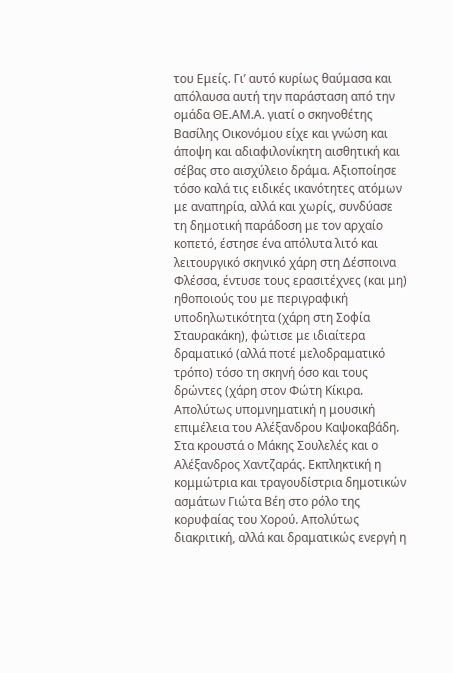του Εμείς. Γι’ αυτό κυρίως θαύμασα και απόλαυσα αυτή την παράσταση από την ομάδα ΘΕ.ΑΜ.Α. γιατί ο σκηνοθέτης Βασίλης Οικονόμου είχε και γνώση και άποψη και αδιαφιλονίκητη αισθητική και σέβας στο αισχύλειο δράμα. Αξιοποίησε τόσο καλά τις ειδικές ικανότητες ατόμων με αναπηρία, αλλά και χωρίς, συνδύασε τη δημοτική παράδοση με τον αρχαίο κοπετό, έστησε ένα απόλυτα λιτό και λειτουργικό σκηνικό χάρη στη Δέσποινα Φλέσσα, έντυσε τους ερασιτέχνες (και μη) ηθοποιούς του με περιγραφική υποδηλωτικότητα (χάρη στη Σοφία Σταυρακάκη), φώτισε με ιδιαίτερα δραματικό (αλλά ποτέ μελοδραματικό τρόπο) τόσο τη σκηνή όσο και τους δρώντες (χάρη στον Φώτη Κίκιρα. Απολύτως υπομνηματική η μουσική επιμέλεια του Αλέξανδρου Καψοκαβάδη. Στα κρουστά ο Μάκης Σουλελές και ο Αλέξανδρος Χαντζαράς. Εκπληκτική η κομμώτρια και τραγουδίστρια δημοτικών ασμάτων Γιώτα Βέη στο ρόλο της κορυφαίας του Χορού. Απολύτως διακριτική, αλλά και δραματικώς ενεργή η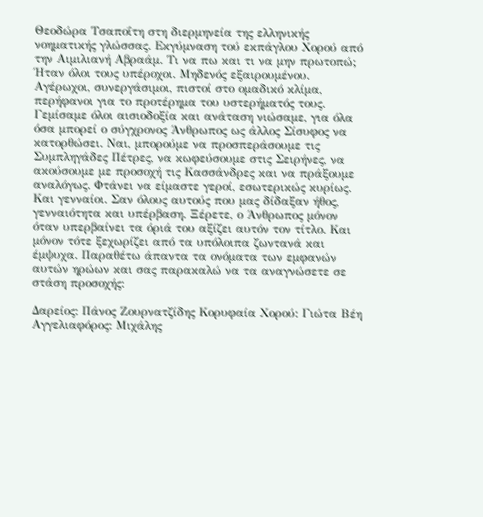Θεοδώρα Τσαποΐτη στη διερμηνεία της ελληνικής νοηματικής γλώσσας. Εκγύμναση τού εκπάγλου Χορού από την Αιμιλιανή Αβραάμ. Τι να πω και τι να μην πρωτοπώ; Ήταν όλοι τους υπέροχοι. Μηδενός εξαιρουμένου. Αγέρωχοι, συνεργάσιμοι, πιστοί στο ομαδικό κλίμα, περήφανοι για το προτέρημα του υστερήματός τους. Γεμίσαμε όλοι αισιοδοξία και ανάταση νιώσαμε, για όλα όσα μπορεί ο σύγχρονος Άνθρωπος ως άλλος Σίσυφος να κατορθώσει. Ναι, μπορούμε να προσπεράσουμε τις Συμπληγάδες Πέτρες, να κωφεύσουμε στις Σειρήνες, να ακούσουμε με προσοχή τις Κασσάνδρες και να πράξουμε αναλόγως. Φτάνει να είμαστε γεροί, εσωτερικώς κυρίως. Και γενναίοι. Σαν όλους αυτούς που μας δίδαξαν ήθος, γενναιότητα και υπέρβαση. Ξέρετε, ο Άνθρωπος μόνον όταν υπερβαίνει τα όριά του αξίζει αυτόν τον τίτλο. Και μόνον τότε ξεχωρίζει από τα υπόλοιπα ζωντανά και έμψυχα. Παραθέτω άπαντα τα ονόματα των εμφανών αυτών ηρώων και σας παρακαλώ να τα αναγνώσετε σε στάση προσοχής:

Δαρείος: Πάνος Ζουρνατζίδης Κορυφαία Χορού: Γιώτα Βέη
Αγγελιαφόρος: Μιχάλης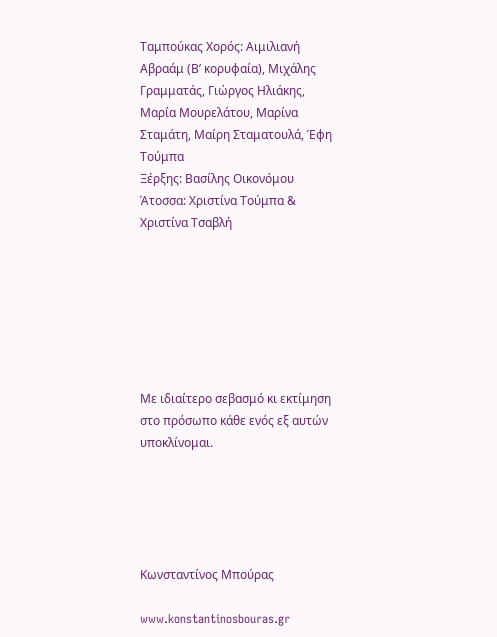Ταμπούκας Χορός: Αιμιλιανή Αβραάμ (Β’ κορυφαία), Μιχάλης Γραμματάς, Γιώργος Ηλιάκης, Μαρία Μουρελάτου, Μαρίνα Σταμάτη, Μαίρη Σταματουλά, Έφη Τούμπα
Ξέρξης: Βασίλης Οικονόμου
Άτοσσα: Χριστίνα Τούμπα & Χριστίνα Τσαβλή







Με ιδιαίτερο σεβασμό κι εκτίμηση στο πρόσωπο κάθε ενός εξ αυτών υποκλίνομαι.





Κωνσταντίνος Μπούρας

www.konstantinosbouras.gr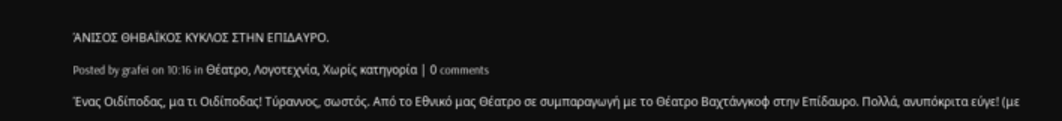ΆΝΙΣΟΣ ΘΗΒΑΪΚΟΣ ΚΥΚΛΟΣ ΣΤΗΝ ΕΠΙΔΑΥΡΟ.

Posted by grafei on 10:16 in Θέατρο, Λογοτεχνία, Χωρίς κατηγορία | 0 comments

Ένας Οιδίποδας, μα τι Οιδίποδας! Τύραννος, σωστός. Από το Εθνικό μας Θέατρο σε συμπαραγωγή με το Θέατρο Βαχτάνγκοφ στην Επίδαυρο. Πολλά, ανυπόκριτα εύγε! (με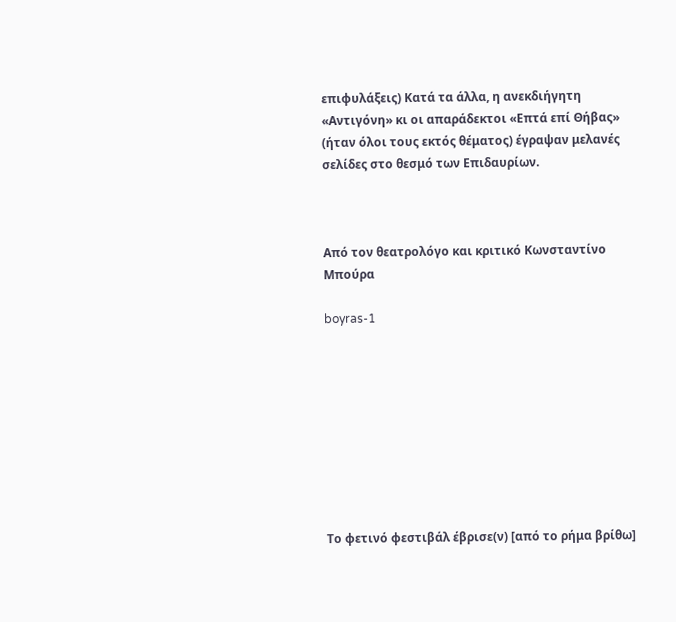επιφυλάξεις) Κατά τα άλλα, η ανεκδιήγητη «Αντιγόνη» κι οι απαράδεκτοι «Επτά επί Θήβας» (ήταν όλοι τους εκτός θέματος) έγραψαν μελανές σελίδες στο θεσμό των Επιδαυρίων.



Από τον θεατρολόγο και κριτικό Κωνσταντίνο Μπούρα

boyras-1









Το φετινό φεστιβάλ έβρισε(ν) [από το ρήμα βρίθω]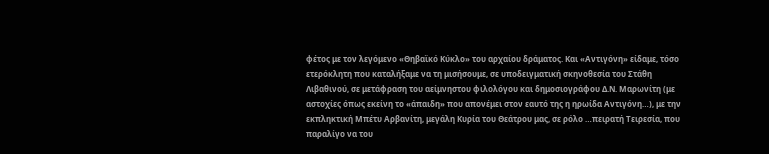φέτος με τον λεγόμενο «Θηβαϊκό Κύκλο» του αρχαίου δράματος. Και «Αντιγόνη» είδαμε, τόσο ετερόκλητη που καταλήξαμε να τη μισήσουμε, σε υποδειγματική σκηνοθεσία του Στάθη Λιβαθινού, σε μετάφραση του αείμνηστου φιλολόγου και δημοσιογράφου Δ.Ν. Μαρωνίτη (με αστοχίες όπως εκείνη το «άπαιδη» που απονέμει στον εαυτό της η ηρωίδα Αντιγόνη…), με την εκπληκτική Μπέτυ Αρβανίτη, μεγάλη Κυρία του Θεάτρου μας, σε ρόλο …πειρατή Τειρεσία, που παραλίγο να του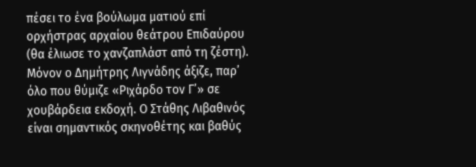πέσει το ένα βούλωμα ματιού επί ορχήστρας αρχαίου θεάτρου Επιδαύρου (θα έλιωσε το χανζαπλάστ από τη ζέστη). Μόνον ο Δημήτρης Λιγνάδης άξιζε, παρ’ όλο που θύμιζε «Ριχάρδο τον Γ’» σε χουβάρδεια εκδοχή. Ο Στάθης Λιβαθινός είναι σημαντικός σκηνοθέτης και βαθύς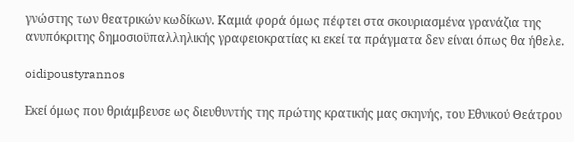γνώστης των θεατρικών κωδίκων. Καμιά φορά όμως πέφτει στα σκουριασμένα γρανάζια της ανυπόκριτης δημοσιοϋπαλληλικής γραφειοκρατίας κι εκεί τα πράγματα δεν είναι όπως θα ήθελε.

oidipoustyrannos

Εκεί όμως που θριάμβευσε ως διευθυντής της πρώτης κρατικής μας σκηνής, του Εθνικού Θεάτρου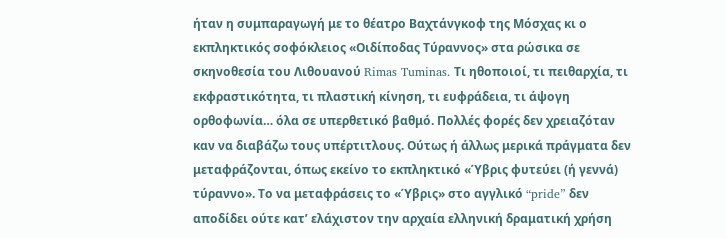ήταν η συμπαραγωγή με το θέατρο Βαχτάνγκοφ της Μόσχας κι ο εκπληκτικός σοφόκλειος «Οιδίποδας Τύραννος» στα ρώσικα σε σκηνοθεσία του Λιθουανού Rimas Tuminas. Τι ηθοποιοί, τι πειθαρχία, τι εκφραστικότητα, τι πλαστική κίνηση, τι ευφράδεια, τι άψογη ορθοφωνία… όλα σε υπερθετικό βαθμό. Πολλές φορές δεν χρειαζόταν καν να διαβάζω τους υπέρτιτλους. Ούτως ή άλλως μερικά πράγματα δεν μεταφράζονται, όπως εκείνο το εκπληκτικό «Ύβρις φυτεύει (ή γεννά) τύραννο». Το να μεταφράσεις το «Ύβρις» στο αγγλικό “pride” δεν αποδίδει ούτε κατ’ ελάχιστον την αρχαία ελληνική δραματική χρήση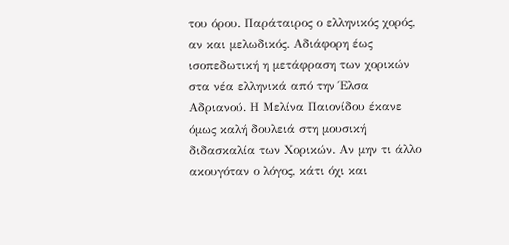του όρου. Παράταιρος ο ελληνικός χορός, αν και μελωδικός. Αδιάφορη έως ισοπεδωτική η μετάφραση των χορικών στα νέα ελληνικά από την Έλσα Αδριανού. Η Μελίνα Παιονίδου έκανε όμως καλή δουλειά στη μουσική διδασκαλία των Χορικών. Αν μην τι άλλο ακουγόταν ο λόγος, κάτι όχι και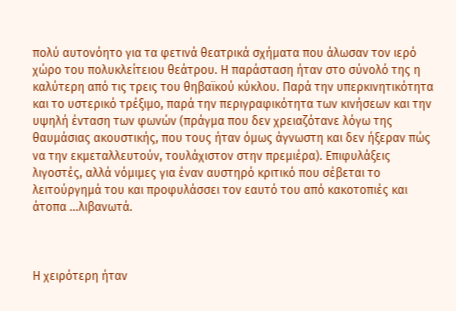πολύ αυτονόητο για τα φετινά θεατρικά σχήματα που άλωσαν τον ιερό χώρο του πολυκλείτειου θεάτρου. Η παράσταση ήταν στο σύνολό της η καλύτερη από τις τρεις του θηβαϊκού κύκλου. Παρά την υπερκινητικότητα και το υστερικό τρέξιμο, παρά την περιγραφικότητα των κινήσεων και την υψηλή ένταση των φωνών (πράγμα που δεν χρειαζότανε λόγω της θαυμάσιας ακουστικής, που τους ήταν όμως άγνωστη και δεν ήξεραν πώς να την εκμεταλλευτούν, τουλάχιστον στην πρεμιέρα). Επιφυλάξεις λιγοστές, αλλά νόμιμες για έναν αυστηρό κριτικό που σέβεται το λειτούργημά του και προφυλάσσει τον εαυτό του από κακοτοπιές και άτοπα …λιβανωτά.



Η χειρότερη ήταν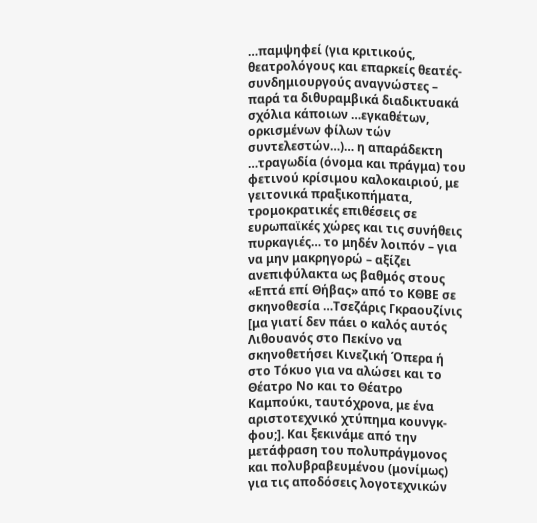…παμψηφεί (για κριτικούς, θεατρολόγους και επαρκείς θεατές-συνδημιουργούς αναγνώστες – παρά τα διθυραμβικά διαδικτυακά σχόλια κάποιων …εγκαθέτων, ορκισμένων φίλων τών συντελεστών…)… η απαράδεκτη …τραγωδία (όνομα και πράγμα) του φετινού κρίσιμου καλοκαιριού, με γειτονικά πραξικοπήματα, τρομοκρατικές επιθέσεις σε ευρωπαϊκές χώρες και τις συνήθεις πυρκαγιές… το μηδέν λοιπόν – για να μην μακρηγορώ – αξίζει ανεπιφύλακτα ως βαθμός στους «Επτά επί Θήβας» από το ΚΘΒΕ σε σκηνοθεσία …Τσεζάρις Γκραουζίνις [μα γιατί δεν πάει ο καλός αυτός Λιθουανός στο Πεκίνο να σκηνοθετήσει Κινεζική Όπερα ή στο Τόκυο για να αλώσει και το Θέατρο Νο και το Θέατρο Καμπούκι, ταυτόχρονα, με ένα αριστοτεχνικό χτύπημα κουνγκ-φου;]. Και ξεκινάμε από την μετάφραση του πολυπράγμονος και πολυβραβευμένου (μονίμως) για τις αποδόσεις λογοτεχνικών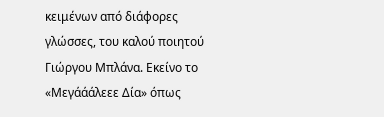κειμένων από διάφορες γλώσσες, του καλού ποιητού Γιώργου Μπλάνα. Εκείνο το «Μεγάάάλεεε Δία» όπως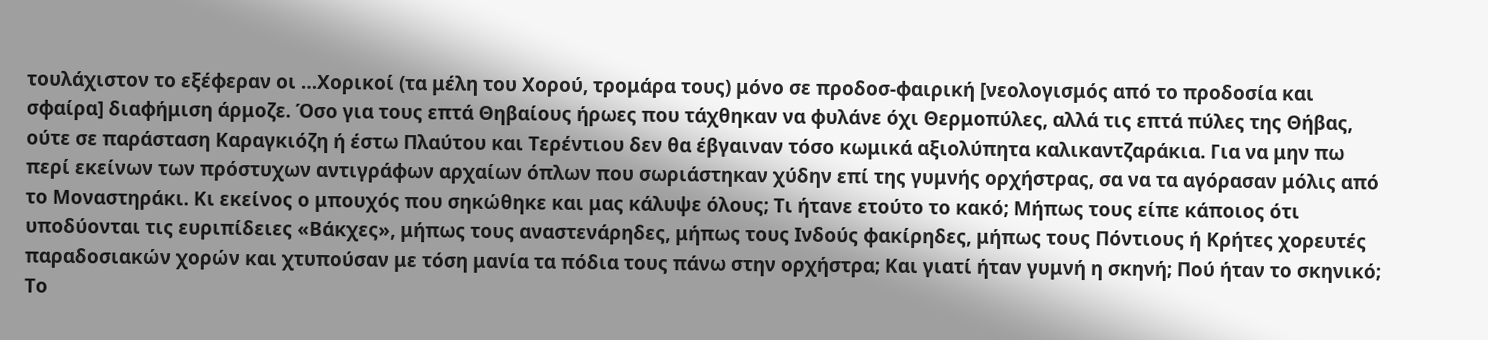τουλάχιστον το εξέφεραν οι …Χορικοί (τα μέλη του Χορού, τρομάρα τους) μόνο σε προδοσ-φαιρική [νεολογισμός από το προδοσία και σφαίρα] διαφήμιση άρμοζε. Όσο για τους επτά Θηβαίους ήρωες που τάχθηκαν να φυλάνε όχι Θερμοπύλες, αλλά τις επτά πύλες της Θήβας, ούτε σε παράσταση Καραγκιόζη ή έστω Πλαύτου και Τερέντιου δεν θα έβγαιναν τόσο κωμικά αξιολύπητα καλικαντζαράκια. Για να μην πω περί εκείνων των πρόστυχων αντιγράφων αρχαίων όπλων που σωριάστηκαν χύδην επί της γυμνής ορχήστρας, σα να τα αγόρασαν μόλις από το Μοναστηράκι. Κι εκείνος ο μπουχός που σηκώθηκε και μας κάλυψε όλους; Τι ήτανε ετούτο το κακό; Μήπως τους είπε κάποιος ότι υποδύονται τις ευριπίδειες «Βάκχες», μήπως τους αναστενάρηδες, μήπως τους Ινδούς φακίρηδες, μήπως τους Πόντιους ή Κρήτες χορευτές παραδοσιακών χορών και χτυπούσαν με τόση μανία τα πόδια τους πάνω στην ορχήστρα; Και γιατί ήταν γυμνή η σκηνή; Πού ήταν το σκηνικό; Το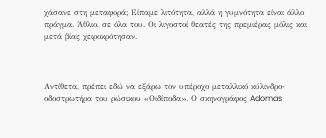χάσανε στη μεταφορά; Είπαμε λιτότητα, αλλά η γυμνότητα είναι άλλο πράγμα. Άθλιο, σε όλα του. Οι λιγοστοί θεατές της πρεμιέρας μόλις και μετά βίας χειροκρότησαν.



Αντίθετα, πρέπει εδώ να εξάρω τον υπέροχο μεταλλικό κύλινδρο-οδοστρωτήρα του ρώσικου «Οιδίποδα». Ο σκηνογράφος Adomas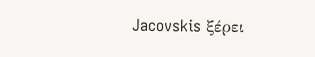Jacovskis ξέρει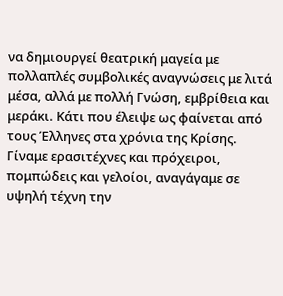να δημιουργεί θεατρική μαγεία με πολλαπλές συμβολικές αναγνώσεις με λιτά μέσα, αλλά με πολλή Γνώση, εμβρίθεια και μεράκι. Κάτι που έλειψε ως φαίνεται από τους Έλληνες στα χρόνια της Κρίσης. Γίναμε ερασιτέχνες και πρόχειροι, πομπώδεις και γελοίοι, αναγάγαμε σε υψηλή τέχνη την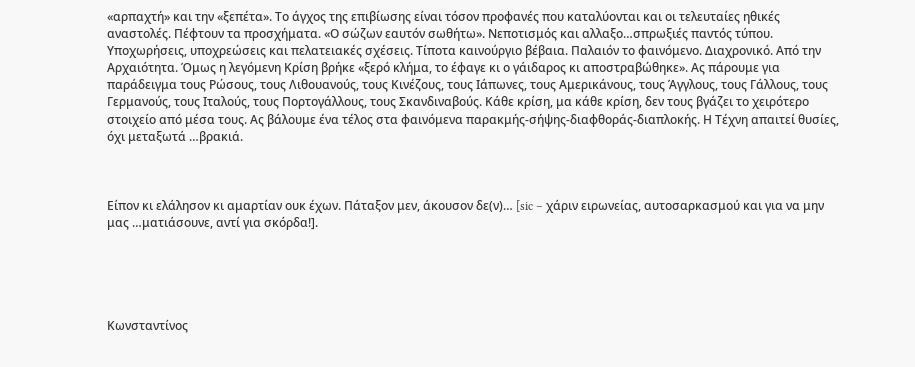«αρπαχτή» και την «ξεπέτα». Το άγχος της επιβίωσης είναι τόσον προφανές που καταλύονται και οι τελευταίες ηθικές αναστολές. Πέφτουν τα προσχήματα. «Ο σώζων εαυτόν σωθήτω». Νεποτισμός και αλλαξο…σπρωξιές παντός τύπου. Υποχωρήσεις, υποχρεώσεις και πελατειακές σχέσεις. Τίποτα καινούργιο βέβαια. Παλαιόν το φαινόμενο. Διαχρονικό. Από την Αρχαιότητα. Όμως η λεγόμενη Κρίση βρήκε «ξερό κλήμα, το έφαγε κι ο γάιδαρος κι αποστραβώθηκε». Ας πάρουμε για παράδειγμα τους Ρώσους, τους Λιθουανούς, τους Κινέζους, τους Ιάπωνες, τους Αμερικάνους, τους Άγγλους, τους Γάλλους, τους Γερμανούς, τους Ιταλούς, τους Πορτογάλλους, τους Σκανδιναβούς. Κάθε κρίση, μα κάθε κρίση, δεν τους βγάζει το χειρότερο στοιχείο από μέσα τους. Ας βάλουμε ένα τέλος στα φαινόμενα παρακμής-σήψης-διαφθοράς-διαπλοκής. Η Τέχνη απαιτεί θυσίες, όχι μεταξωτά …βρακιά.



Είπον κι ελάλησον κι αμαρτίαν ουκ έχων. Πάταξον μεν, άκουσον δε(ν)… [sic – χάριν ειρωνείας, αυτοσαρκασμού και για να μην μας …ματιάσουνε, αντί για σκόρδα!].





Κωνσταντίνος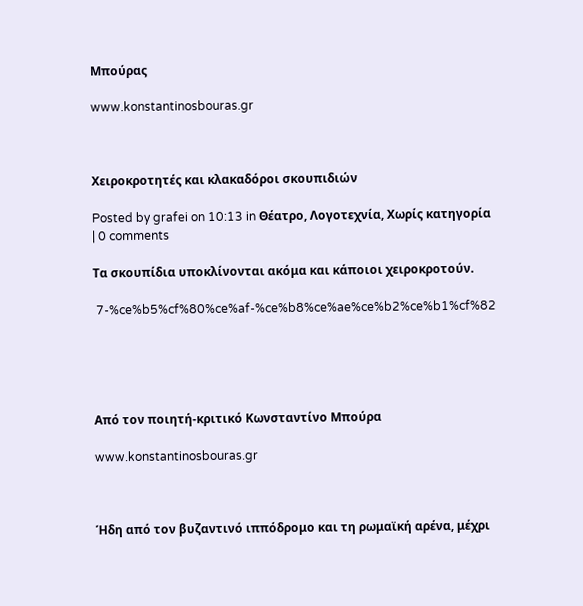Μπούρας

www.konstantinosbouras.gr



Χειροκροτητές και κλακαδόροι σκουπιδιών

Posted by grafei on 10:13 in Θέατρο, Λογοτεχνία, Χωρίς κατηγορία | 0 comments

Τα σκουπίδια υποκλίνονται ακόμα και κάποιοι χειροκροτούν.

 7-%ce%b5%cf%80%ce%af-%ce%b8%ce%ae%ce%b2%ce%b1%cf%82





Από τον ποιητή-κριτικό Κωνσταντίνο Μπούρα

www.konstantinosbouras.gr



Ήδη από τον βυζαντινό ιππόδρομο και τη ρωμαϊκή αρένα, μέχρι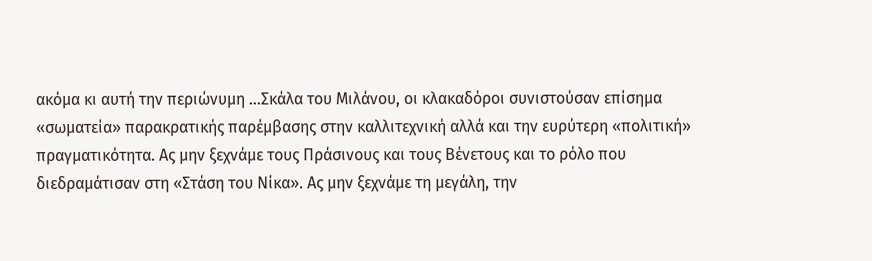ακόμα κι αυτή την περιώνυμη …Σκάλα του Μιλάνου, οι κλακαδόροι συνιστούσαν επίσημα «σωματεία» παρακρατικής παρέμβασης στην καλλιτεχνική αλλά και την ευρύτερη «πολιτική» πραγματικότητα. Ας μην ξεχνάμε τους Πράσινους και τους Βένετους και το ρόλο που διεδραμάτισαν στη «Στάση του Νίκα». Ας μην ξεχνάμε τη μεγάλη, την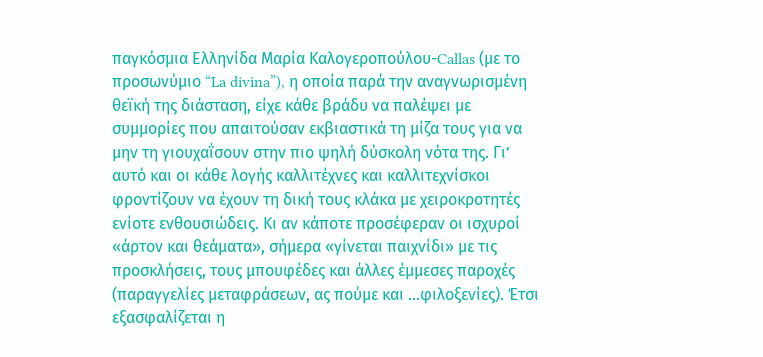παγκόσμια Ελληνίδα Μαρία Καλογεροπούλου-Callas (με το προσωνύμιο “La divina”), η οποία παρά την αναγνωρισμένη θεϊκή της διάσταση, είχε κάθε βράδυ να παλέψει με συμμορίες που απαιτούσαν εκβιαστικά τη μίζα τους για να μην τη γιουχαΐσουν στην πιο ψηλή δύσκολη νότα της. Γι’ αυτό και οι κάθε λογής καλλιτέχνες και καλλιτεχνίσκοι φροντίζουν να έχουν τη δική τους κλάκα με χειροκροτητές ενίοτε ενθουσιώδεις. Κι αν κάποτε προσέφεραν οι ισχυροί «άρτον και θεάματα», σήμερα «γίνεται παιχνίδι» με τις προσκλήσεις, τους μπουφέδες και άλλες έμμεσες παροχές (παραγγελίες μεταφράσεων, ας πούμε και …φιλοξενίες). Έτσι εξασφαλίζεται η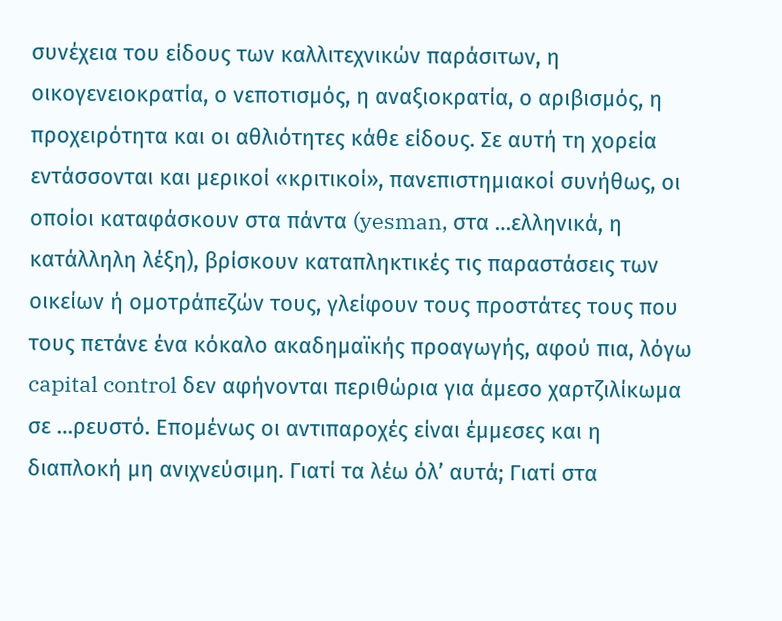συνέχεια του είδους των καλλιτεχνικών παράσιτων, η οικογενειοκρατία, ο νεποτισμός, η αναξιοκρατία, ο αριβισμός, η προχειρότητα και οι αθλιότητες κάθε είδους. Σε αυτή τη χορεία εντάσσονται και μερικοί «κριτικοί», πανεπιστημιακοί συνήθως, οι οποίοι καταφάσκουν στα πάντα (yesman, στα …ελληνικά, η κατάλληλη λέξη), βρίσκουν καταπληκτικές τις παραστάσεις των οικείων ή ομοτράπεζών τους, γλείφουν τους προστάτες τους που τους πετάνε ένα κόκαλο ακαδημαϊκής προαγωγής, αφού πια, λόγω capital control δεν αφήνονται περιθώρια για άμεσο χαρτζιλίκωμα σε …ρευστό. Επομένως οι αντιπαροχές είναι έμμεσες και η διαπλοκή μη ανιχνεύσιμη. Γιατί τα λέω όλ’ αυτά; Γιατί στα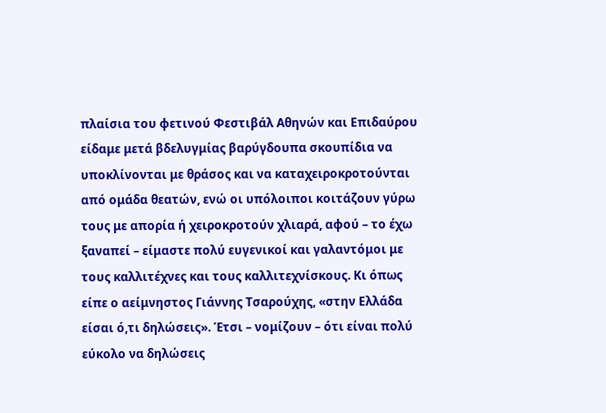πλαίσια του φετινού Φεστιβάλ Αθηνών και Επιδαύρου είδαμε μετά βδελυγμίας βαρύγδουπα σκουπίδια να υποκλίνονται με θράσος και να καταχειροκροτούνται από ομάδα θεατών, ενώ οι υπόλοιποι κοιτάζουν γύρω τους με απορία ή χειροκροτούν χλιαρά, αφού – το έχω ξαναπεί – είμαστε πολύ ευγενικοί και γαλαντόμοι με τους καλλιτέχνες και τους καλλιτεχνίσκους. Κι όπως είπε ο αείμνηστος Γιάννης Τσαρούχης, «στην Ελλάδα είσαι ό,τι δηλώσεις». Έτσι – νομίζουν – ότι είναι πολύ εύκολο να δηλώσεις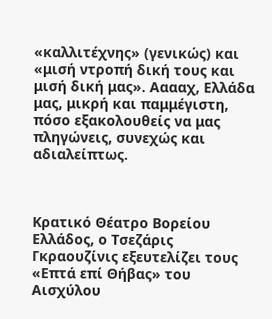«καλλιτέχνης» (γενικώς) και «μισή ντροπή δική τους και μισή δική μας». Ααααχ, Ελλάδα μας, μικρή και παμμέγιστη, πόσο εξακολουθείς να μας πληγώνεις, συνεχώς και αδιαλείπτως.



Κρατικό Θέατρο Βορείου Ελλάδος, ο Τσεζάρις Γκραουζίνις εξευτελίζει τους «Επτά επί Θήβας» του Αισχύλου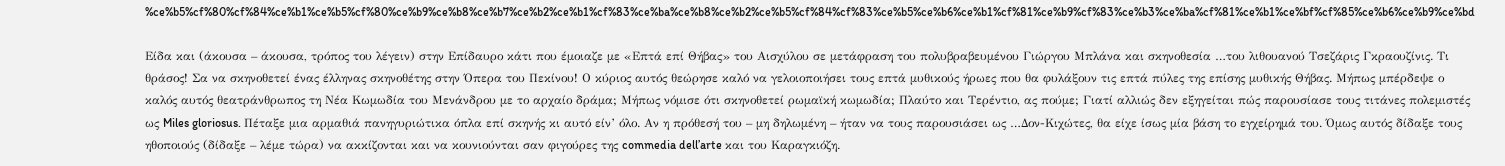%ce%b5%cf%80%cf%84%ce%b1%ce%b5%cf%80%ce%b9%ce%b8%ce%b7%ce%b2%ce%b1%cf%83%ce%ba%ce%b8%ce%b2%ce%b5%cf%84%cf%83%ce%b5%ce%b6%ce%b1%cf%81%ce%b9%cf%83%ce%b3%ce%ba%cf%81%ce%b1%ce%bf%cf%85%ce%b6%ce%b9%ce%bd

Είδα και (άκουσα – άκουσα, τρόπος του λέγειν) στην Επίδαυρο κάτι που έμοιαζε με «Επτά επί Θήβας» του Αισχύλου σε μετάφραση του πολυβραβευμένου Γιώργου Μπλάνα και σκηνοθεσία …του λιθουανού Τσεζάρις Γκραουζίνις. Τι θράσος! Σα να σκηνοθετεί ένας έλληνας σκηνοθέτης στην Όπερα του Πεκίνου! Ο κύριος αυτός θεώρησε καλό να γελοιοποιήσει τους επτά μυθικούς ήρωες που θα φυλάξουν τις επτά πύλες της επίσης μυθικής Θήβας. Μήπως μπέρδεψε ο καλός αυτός θεατράνθρωπος τη Νέα Κωμωδία του Μενάνδρου με το αρχαίο δράμα; Μήπως νόμισε ότι σκηνοθετεί ρωμαϊκή κωμωδία; Πλαύτο και Τερέντιο, ας πούμε; Γιατί αλλιώς δεν εξηγείται πώς παρουσίασε τους τιτάνες πολεμιστές ως Miles gloriosus. Πέταξε μια αρμαθιά πανηγυριώτικα όπλα επί σκηνής κι αυτό είν’ όλο. Αν η πρόθεσή του – μη δηλωμένη – ήταν να τους παρουσιάσει ως …Δον-Κιχώτες, θα είχε ίσως μία βάση το εγχείρημά του. Όμως αυτός δίδαξε τους ηθοποιούς (δίδαξε – λέμε τώρα) να ακκίζονται και να κουνιούνται σαν φιγούρες της commedia dell’arte και του Καραγκιόζη.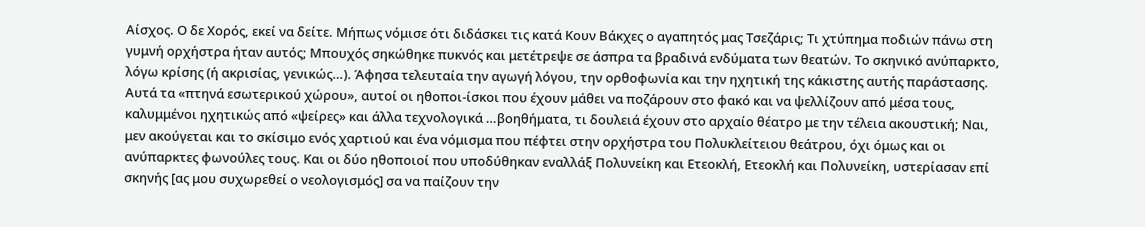Αίσχος. Ο δε Χορός, εκεί να δείτε. Μήπως νόμισε ότι διδάσκει τις κατά Κουν Βάκχες ο αγαπητός μας Τσεζάρις; Τι χτύπημα ποδιών πάνω στη γυμνή ορχήστρα ήταν αυτός; Μπουχός σηκώθηκε πυκνός και μετέτρεψε σε άσπρα τα βραδινά ενδύματα των θεατών. Το σκηνικό ανύπαρκτο, λόγω κρίσης (ή ακρισίας, γενικώς…). Άφησα τελευταία την αγωγή λόγου, την ορθοφωνία και την ηχητική της κάκιστης αυτής παράστασης. Αυτά τα «πτηνά εσωτερικού χώρου», αυτοί οι ηθοποι-ίσκοι που έχουν μάθει να ποζάρουν στο φακό και να ψελλίζουν από μέσα τους, καλυμμένοι ηχητικώς από «ψείρες» και άλλα τεχνολογικά …βοηθήματα, τι δουλειά έχουν στο αρχαίο θέατρο με την τέλεια ακουστική; Ναι, μεν ακούγεται και το σκίσιμο ενός χαρτιού και ένα νόμισμα που πέφτει στην ορχήστρα του Πολυκλείτειου θεάτρου, όχι όμως και οι ανύπαρκτες φωνούλες τους. Και οι δύο ηθοποιοί που υποδύθηκαν εναλλάξ Πολυνείκη και Ετεοκλή, Ετεοκλή και Πολυνείκη, υστερίασαν επί σκηνής [ας μου συχωρεθεί ο νεολογισμός] σα να παίζουν την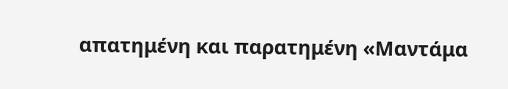απατημένη και παρατημένη «Μαντάμα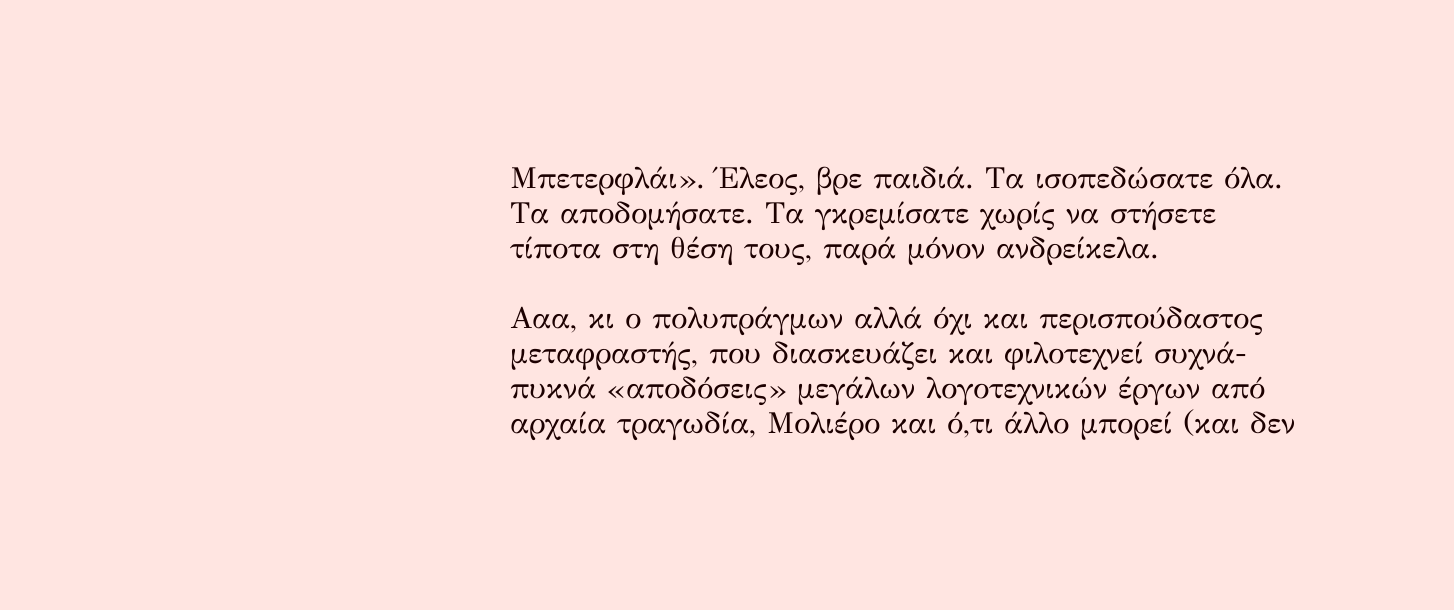Μπετερφλάι». Έλεος, βρε παιδιά. Τα ισοπεδώσατε όλα. Τα αποδομήσατε. Τα γκρεμίσατε χωρίς να στήσετε τίποτα στη θέση τους, παρά μόνον ανδρείκελα.

Ααα, κι ο πολυπράγμων αλλά όχι και περισπούδαστος μεταφραστής, που διασκευάζει και φιλοτεχνεί συχνά-πυκνά «αποδόσεις» μεγάλων λογοτεχνικών έργων από αρχαία τραγωδία, Μολιέρο και ό,τι άλλο μπορεί (και δεν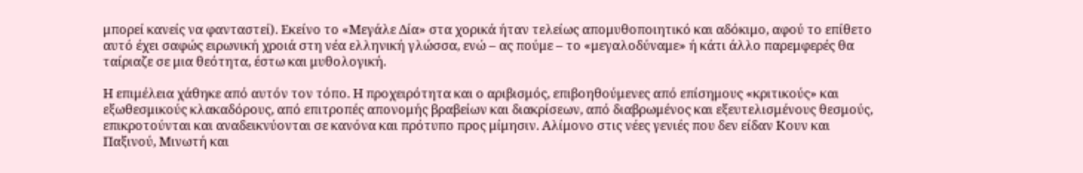μπορεί κανείς να φανταστεί). Εκείνο το «Μεγάλε Δία» στα χορικά ήταν τελείως απομυθοποιητικό και αδόκιμο, αφού το επίθετο αυτό έχει σαφώς ειρωνική χροιά στη νέα ελληνική γλώσσα, ενώ – ας πούμε – το «μεγαλοδύναμε» ή κάτι άλλο παρεμφερές θα ταίριαζε σε μια θεότητα, έστω και μυθολογική.

Η επιμέλεια χάθηκε από αυτόν τον τόπο. Η προχειρότητα και ο αριβισμός, επιβοηθούμενες από επίσημους «κριτικούς» και εξωθεσμικούς κλακαδόρους, από επιτροπές απονομής βραβείων και διακρίσεων, από διαβρωμένος και εξευτελισμένους θεσμούς, επικροτούνται και αναδεικνύονται σε κανόνα και πρότυπο προς μίμησιν. Αλίμονο στις νέες γενιές που δεν είδαν Κουν και Παξινού, Μινωτή και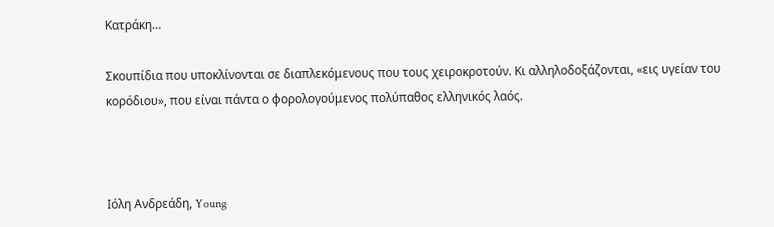Κατράκη…

Σκουπίδια που υποκλίνονται σε διαπλεκόμενους που τους χειροκροτούν. Κι αλληλοδοξάζονται, «εις υγείαν του κορόδιου», που είναι πάντα ο φορολογούμενος πολύπαθος ελληνικός λαός.



Ιόλη Ανδρεάδη, Young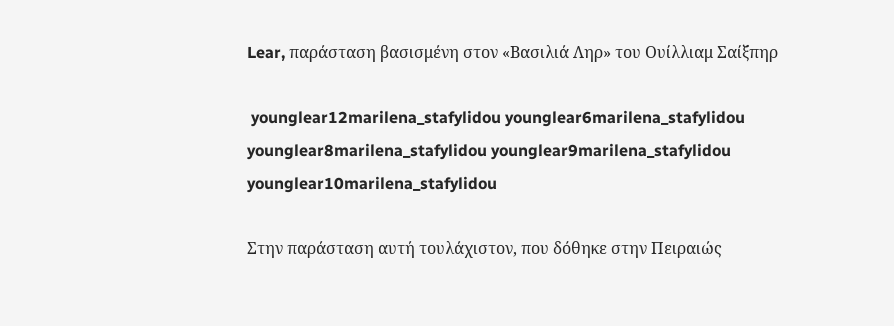Lear, παράσταση βασισμένη στον «Βασιλιά Ληρ» του Ουίλλιαμ Σαίξπηρ

 younglear12marilena_stafylidou younglear6marilena_stafylidou younglear8marilena_stafylidou younglear9marilena_stafylidou younglear10marilena_stafylidou

Στην παράσταση αυτή τουλάχιστον, που δόθηκε στην Πειραιώς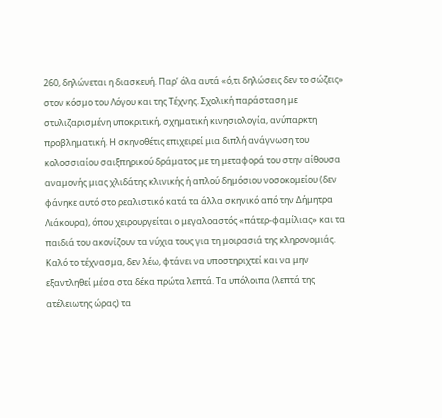260, δηλώνεται η διασκευή. Παρ’ όλα αυτά «ό,τι δηλώσεις δεν το σώζεις» στον κόσμο του Λόγου και της Τέχνης. Σχολική παράσταση με στυλιζαρισμένη υποκριτική, σχηματική κινησιολογία, ανύπαρκτη προβληματική. Η σκηνοθέτις επιχειρεί μια διπλή ανάγνωση του κολοσσιαίου σαιξπηρικού δράματος με τη μεταφορά του στην αίθουσα αναμονής μιας χλιδάτης κλινικής ή απλού δημόσιου νοσοκομείου (δεν φάνηκε αυτό στο ρεαλιστικό κατά τα άλλα σκηνικό από την Δήμητρα Λιάκουρα), όπου χειρουργείται ο μεγαλοαστός «πάτερ-φαμίλιας» και τα παιδιά του ακονίζουν τα νύχια τους για τη μοιρασιά της κληρονομιάς. Καλό το τέχνασμα, δεν λέω, φτάνει να υποστηριχτεί και να μην εξαντληθεί μέσα στα δέκα πρώτα λεπτά. Τα υπόλοιπα (λεπτά της ατέλειωτης ώρας) τα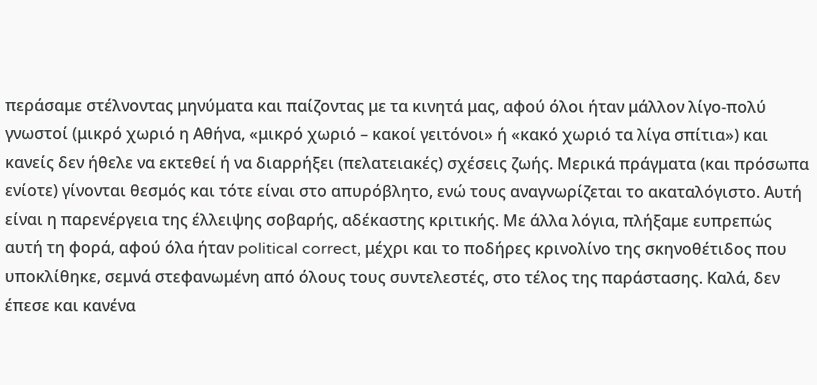περάσαμε στέλνοντας μηνύματα και παίζοντας με τα κινητά μας, αφού όλοι ήταν μάλλον λίγο-πολύ γνωστοί (μικρό χωριό η Αθήνα, «μικρό χωριό – κακοί γειτόνοι» ή «κακό χωριό τα λίγα σπίτια») και κανείς δεν ήθελε να εκτεθεί ή να διαρρήξει (πελατειακές) σχέσεις ζωής. Μερικά πράγματα (και πρόσωπα ενίοτε) γίνονται θεσμός και τότε είναι στο απυρόβλητο, ενώ τους αναγνωρίζεται το ακαταλόγιστο. Αυτή είναι η παρενέργεια της έλλειψης σοβαρής, αδέκαστης κριτικής. Με άλλα λόγια, πλήξαμε ευπρεπώς αυτή τη φορά, αφού όλα ήταν political correct, μέχρι και το ποδήρες κρινολίνο της σκηνοθέτιδος που υποκλίθηκε, σεμνά στεφανωμένη από όλους τους συντελεστές, στο τέλος της παράστασης. Καλά, δεν έπεσε και κανένα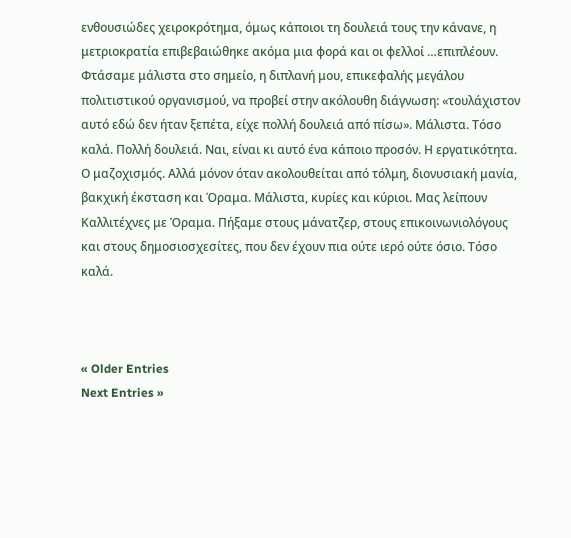ενθουσιώδες χειροκρότημα, όμως κάποιοι τη δουλειά τους την κάνανε, η μετριοκρατία επιβεβαιώθηκε ακόμα μια φορά και οι φελλοί …επιπλέουν. Φτάσαμε μάλιστα στο σημείο, η διπλανή μου, επικεφαλής μεγάλου πολιτιστικού οργανισμού, να προβεί στην ακόλουθη διάγνωση: «τουλάχιστον αυτό εδώ δεν ήταν ξεπέτα, είχε πολλή δουλειά από πίσω». Μάλιστα. Τόσο καλά. Πολλή δουλειά. Ναι, είναι κι αυτό ένα κάποιο προσόν. Η εργατικότητα. Ο μαζοχισμός. Αλλά μόνον όταν ακολουθείται από τόλμη, διονυσιακή μανία, βακχική έκσταση και Όραμα. Μάλιστα, κυρίες και κύριοι. Μας λείπουν Καλλιτέχνες με Όραμα. Πήξαμε στους μάνατζερ, στους επικοινωνιολόγους και στους δημοσιοσχεσίτες, που δεν έχουν πια ούτε ιερό ούτε όσιο. Τόσο καλά.



« Older Entries
Next Entries »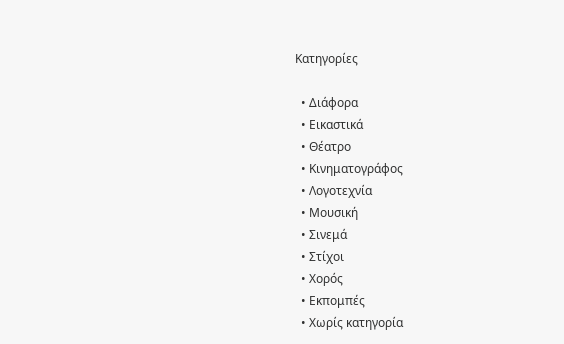Κατηγορίες

  • Διάφορα
  • Εικαστικά
  • Θέατρο
  • Κινηματογράφος
  • Λογοτεχνία
  • Μουσική
  • Σινεμά
  • Στίχοι
  • Χορός
  • Εκπομπές
  • Χωρίς κατηγορία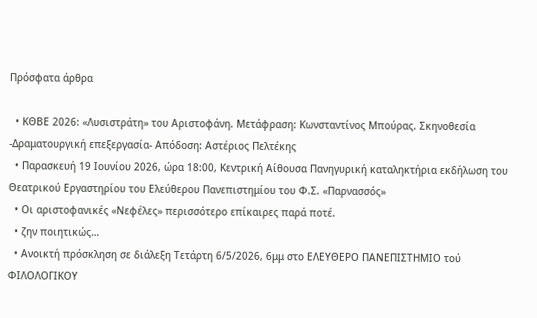Πρόσφατα άρθρα

  • ΚΘΒΕ 2026: «Λυσιστράτη» του Αριστοφάνη. Μετάφραση: Κωνσταντίνος Μπούρας. Σκηνοθεσία -Δραματουργική επεξεργασία- Απόδοση: Αστέριος Πελτέκης
  • Παρασκευή 19 Ιουνίου 2026, ώρα 18:00, Κεντρική Αίθουσα Πανηγυρική καταληκτήρια εκδήλωση του Θεατρικού Εργαστηρίου του Ελεύθερου Πανεπιστημίου του Φ.Σ. «Παρνασσός»
  • Οι αριστοφανικές «Νεφέλες» περισσότερο επίκαιρες παρά ποτέ.
  • ζην ποιητικώς…
  • Ανοικτή πρόσκληση σε διάλεξη Τετάρτη 6/5/2026, 6μμ στο ΕΛΕΥΘΕΡΟ ΠΑΝΕΠΙΣΤΗΜΙΟ τού ΦΙΛΟΛΟΓΙΚΟΥ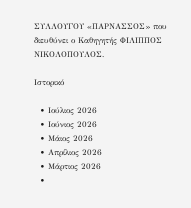ΣΥΛΛΟΥΓΟΥ «ΠΑΡΝΑΣΣΟΣ» που διευθύνει ο Καθηγητής ΦΙΛΙΠΠΟΣ ΝΙΚΟΛΟΠΟΥΛΟΣ.

Ιστορικό

  • Ιούλιος 2026
  • Ιούνιος 2026
  • Μάιος 2026
  • Απρίλιος 2026
  • Μάρτιος 2026
  •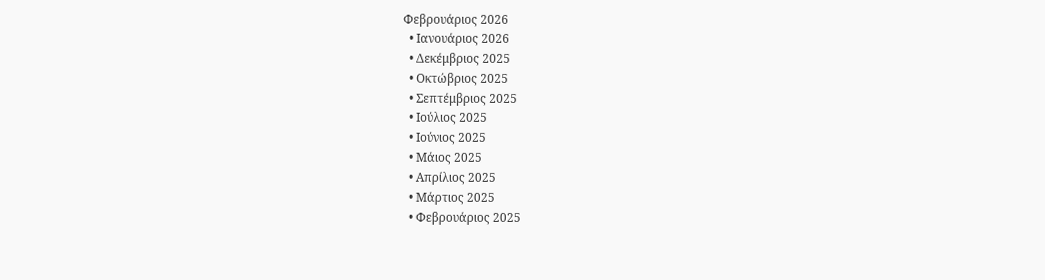Φεβρουάριος 2026
  • Ιανουάριος 2026
  • Δεκέμβριος 2025
  • Οκτώβριος 2025
  • Σεπτέμβριος 2025
  • Ιούλιος 2025
  • Ιούνιος 2025
  • Μάιος 2025
  • Απρίλιος 2025
  • Μάρτιος 2025
  • Φεβρουάριος 2025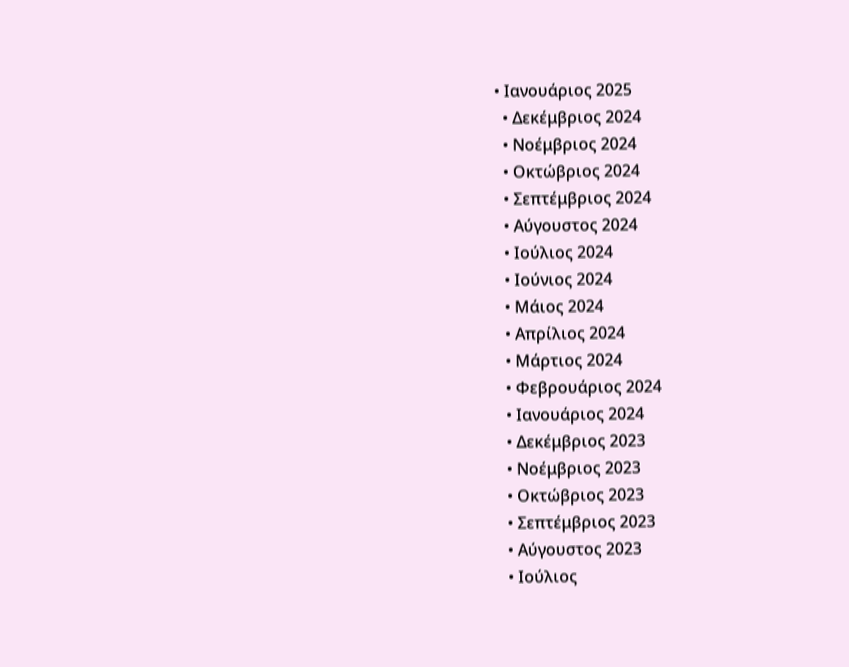• Ιανουάριος 2025
  • Δεκέμβριος 2024
  • Νοέμβριος 2024
  • Οκτώβριος 2024
  • Σεπτέμβριος 2024
  • Αύγουστος 2024
  • Ιούλιος 2024
  • Ιούνιος 2024
  • Μάιος 2024
  • Απρίλιος 2024
  • Μάρτιος 2024
  • Φεβρουάριος 2024
  • Ιανουάριος 2024
  • Δεκέμβριος 2023
  • Νοέμβριος 2023
  • Οκτώβριος 2023
  • Σεπτέμβριος 2023
  • Αύγουστος 2023
  • Ιούλιος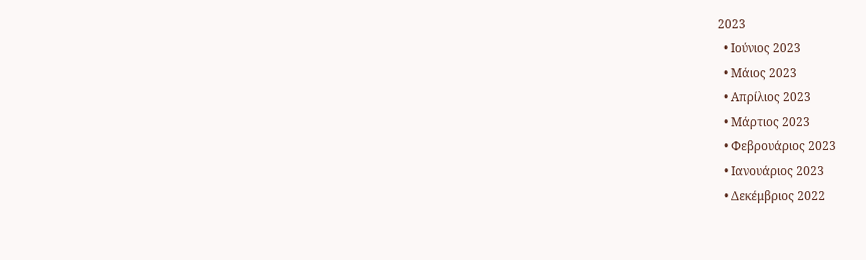2023
  • Ιούνιος 2023
  • Μάιος 2023
  • Απρίλιος 2023
  • Μάρτιος 2023
  • Φεβρουάριος 2023
  • Ιανουάριος 2023
  • Δεκέμβριος 2022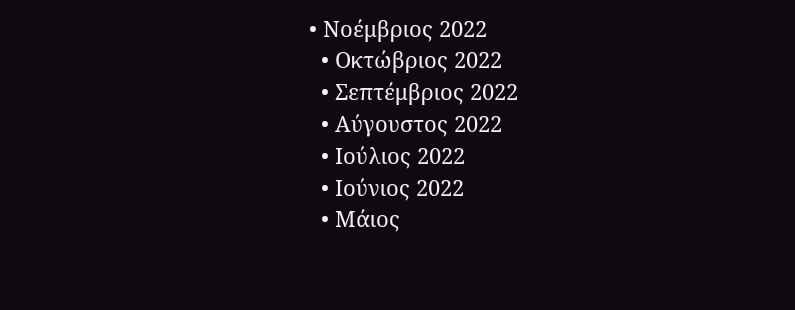• Νοέμβριος 2022
  • Οκτώβριος 2022
  • Σεπτέμβριος 2022
  • Αύγουστος 2022
  • Ιούλιος 2022
  • Ιούνιος 2022
  • Μάιος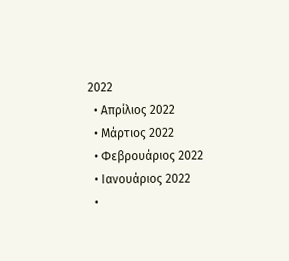2022
  • Απρίλιος 2022
  • Μάρτιος 2022
  • Φεβρουάριος 2022
  • Ιανουάριος 2022
  •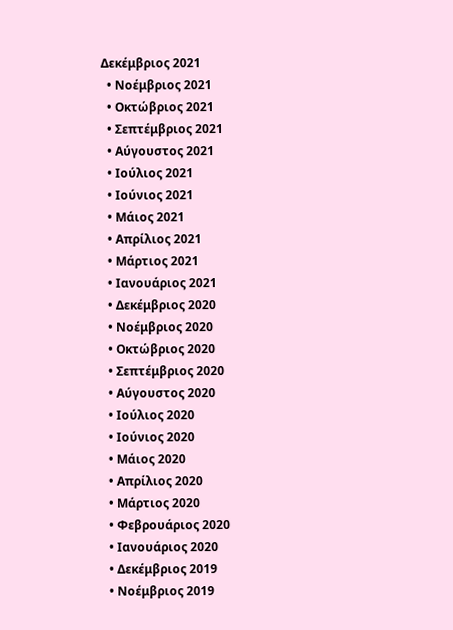Δεκέμβριος 2021
  • Νοέμβριος 2021
  • Οκτώβριος 2021
  • Σεπτέμβριος 2021
  • Αύγουστος 2021
  • Ιούλιος 2021
  • Ιούνιος 2021
  • Μάιος 2021
  • Απρίλιος 2021
  • Μάρτιος 2021
  • Ιανουάριος 2021
  • Δεκέμβριος 2020
  • Νοέμβριος 2020
  • Οκτώβριος 2020
  • Σεπτέμβριος 2020
  • Αύγουστος 2020
  • Ιούλιος 2020
  • Ιούνιος 2020
  • Μάιος 2020
  • Απρίλιος 2020
  • Μάρτιος 2020
  • Φεβρουάριος 2020
  • Ιανουάριος 2020
  • Δεκέμβριος 2019
  • Νοέμβριος 2019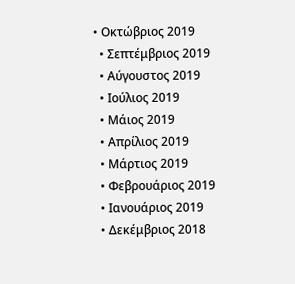• Οκτώβριος 2019
  • Σεπτέμβριος 2019
  • Αύγουστος 2019
  • Ιούλιος 2019
  • Μάιος 2019
  • Απρίλιος 2019
  • Μάρτιος 2019
  • Φεβρουάριος 2019
  • Ιανουάριος 2019
  • Δεκέμβριος 2018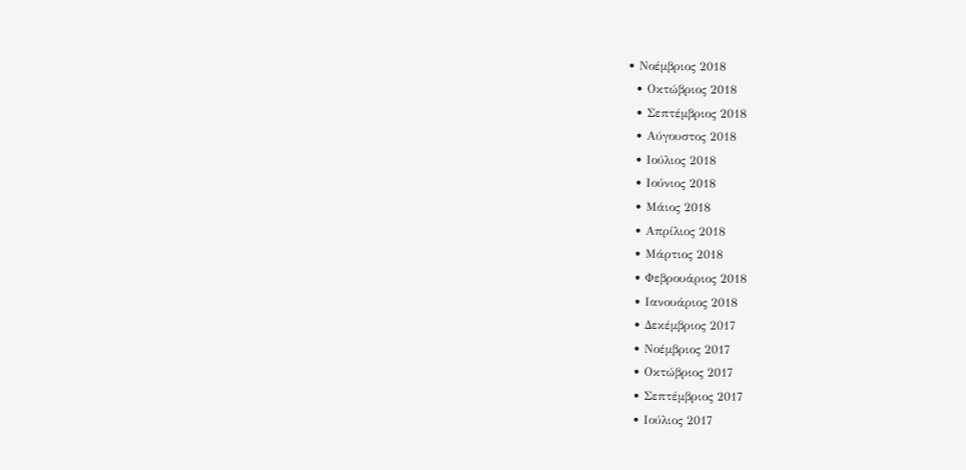• Νοέμβριος 2018
  • Οκτώβριος 2018
  • Σεπτέμβριος 2018
  • Αύγουστος 2018
  • Ιούλιος 2018
  • Ιούνιος 2018
  • Μάιος 2018
  • Απρίλιος 2018
  • Μάρτιος 2018
  • Φεβρουάριος 2018
  • Ιανουάριος 2018
  • Δεκέμβριος 2017
  • Νοέμβριος 2017
  • Οκτώβριος 2017
  • Σεπτέμβριος 2017
  • Ιούλιος 2017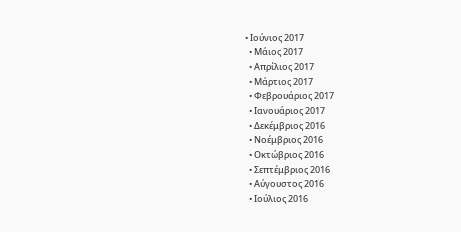• Ιούνιος 2017
  • Μάιος 2017
  • Απρίλιος 2017
  • Μάρτιος 2017
  • Φεβρουάριος 2017
  • Ιανουάριος 2017
  • Δεκέμβριος 2016
  • Νοέμβριος 2016
  • Οκτώβριος 2016
  • Σεπτέμβριος 2016
  • Αύγουστος 2016
  • Ιούλιος 2016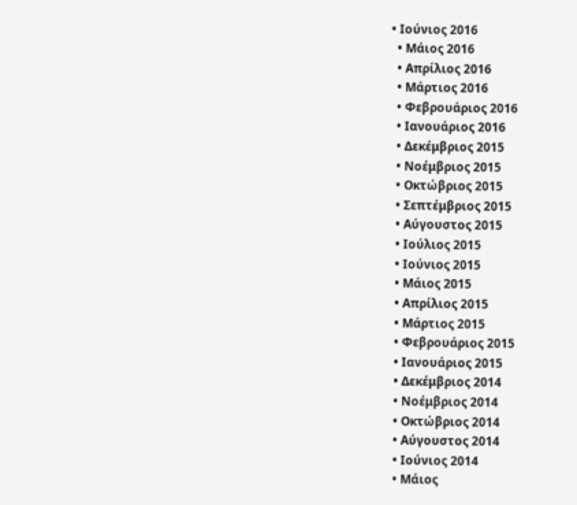• Ιούνιος 2016
  • Μάιος 2016
  • Απρίλιος 2016
  • Μάρτιος 2016
  • Φεβρουάριος 2016
  • Ιανουάριος 2016
  • Δεκέμβριος 2015
  • Νοέμβριος 2015
  • Οκτώβριος 2015
  • Σεπτέμβριος 2015
  • Αύγουστος 2015
  • Ιούλιος 2015
  • Ιούνιος 2015
  • Μάιος 2015
  • Απρίλιος 2015
  • Μάρτιος 2015
  • Φεβρουάριος 2015
  • Ιανουάριος 2015
  • Δεκέμβριος 2014
  • Νοέμβριος 2014
  • Οκτώβριος 2014
  • Αύγουστος 2014
  • Ιούνιος 2014
  • Μάιος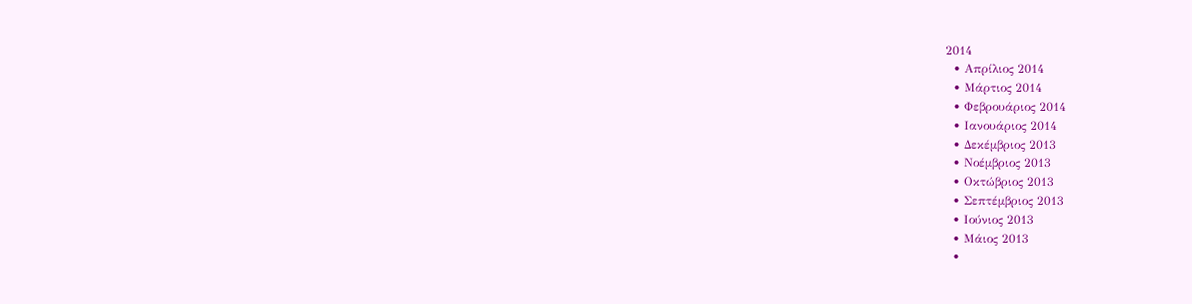2014
  • Απρίλιος 2014
  • Μάρτιος 2014
  • Φεβρουάριος 2014
  • Ιανουάριος 2014
  • Δεκέμβριος 2013
  • Νοέμβριος 2013
  • Οκτώβριος 2013
  • Σεπτέμβριος 2013
  • Ιούνιος 2013
  • Μάιος 2013
  •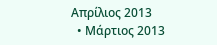Απρίλιος 2013
  • Μάρτιος 2013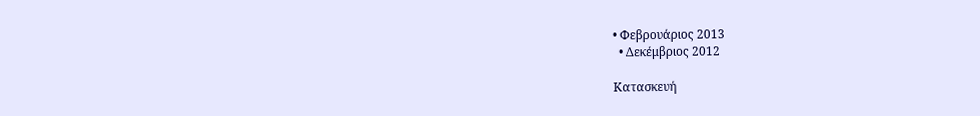• Φεβρουάριος 2013
  • Δεκέμβριος 2012

Κατασκευή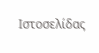Ιστοσελίδας